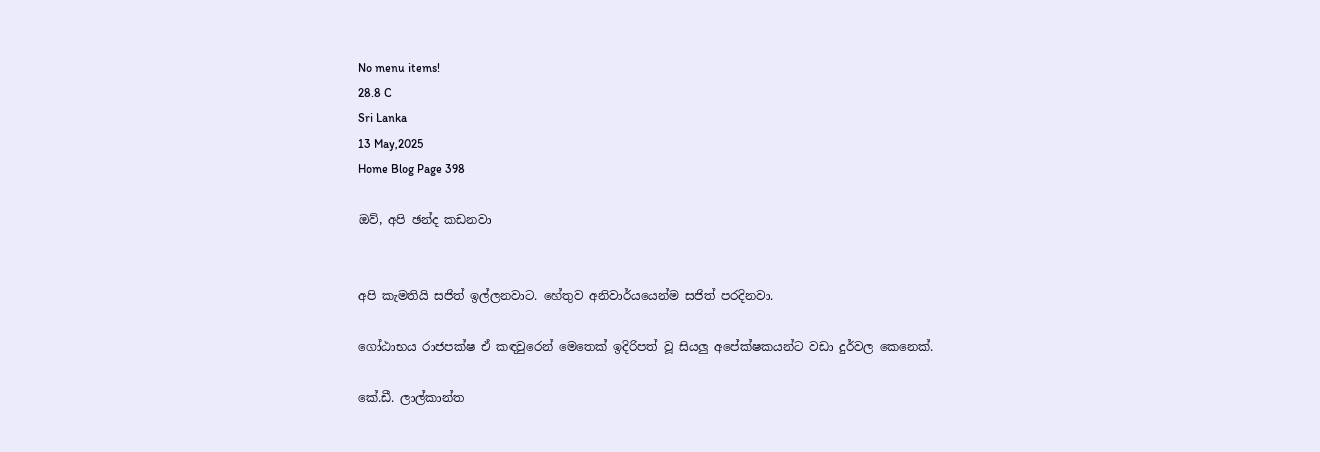No menu items!
28.8 C
Sri Lanka
13 May,2025
Home Blog Page 398

ඔව්, අපි ඡන්ද කඩනවා


අපි කැමතියි සජිත් ඉල්ලනවාට. හේතුව අනිවාර්යයෙන්ම සජිත් පරදිනවා.

ගෝඨාභය රාජපක්ෂ ඒ කඳවුරෙන් මෙතෙක් ඉදිරිපත් වූ සියලු අපේක්ෂකයන්ට වඩා දුර්වල කෙනෙක්.

කේ.ඩී. ලාල්කාන්ත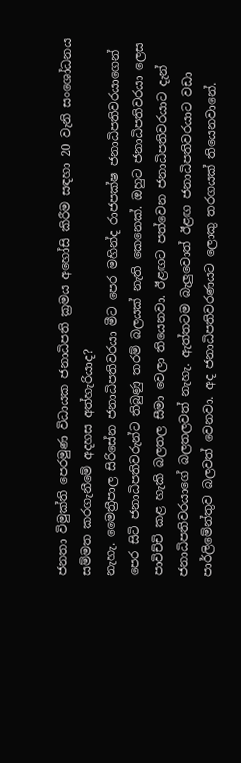ජනතා විමුක්ති පෙරමුණ විධායක ජනාධිපති ක්‍රමය අහෝසි කිරීම සඳහා 20 වැනි සංශෝධනය සම්මත කරගැනීමේ අදහස අත්හැරියාද?
නැහැ. මෛත්‍රීපාල සිරිසේන ජනාධිපතිවරයා මීට පෙර මහින්ද රාජපක්ෂ ජනාධිපතිවරයාගෙන් පෙර සිටි ජනාධිපතිවරුන්ට තිබුණු තරම් බලයක් නැති කෙනෙක්. ඔහුට ජනාධිපතිවරයා ලෙස පාවිච්චි කළ හැකි බලතල සීමා වෙලා තියෙනවා. ඊළඟට පත්වෙන ජනාධිපතිවරයාට දැන් ජනාධිපතිවරයාගේ බලතලවත් නැහැ. ඇත්තටම බැලුවොත් ඊළඟ ජනාධිපතිවරයාට වඩා පාර්ලිමේන්තුව බලවත් වෙනවා. අද ජනාධිපතිවරණයට ලොකු තරගයක් තියෙනවානේ.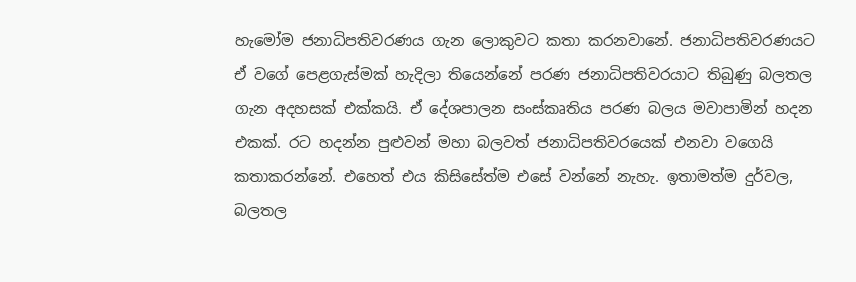හැමෝම ජනාධිපතිවරණය ගැන ලොකුවට කතා කරනවානේ. ජනාධිපතිවරණයට ඒ වගේ පෙළගැස්මක් හැදිලා තියෙන්නේ පරණ ජනාධිපතිවරයාට තිබුණු බලතල ගැන අදහසක් එක්කයි. ඒ දේශපාලන සංස්කෘතිය පරණ බලය මවාපාමින් හදන එකක්. රට හදන්න පුළුවන් මහා බලවත් ජනාධිපතිවරයෙක් එනවා වගෙයි කතාකරන්නේ. එහෙත් එය කිසිසේත්ම එසේ වන්නේ නැහැ. ඉතාමත්ම දුර්වල, බලතල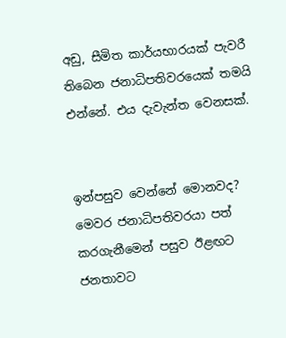අඩු, සීමිත කාර්යභාරයක් පැවරී තිබෙන ජනාධිපතිවරයෙක් තමයි එන්නේ. එය දැවැන්ත වෙනසක්.


ඉන්පසුව වෙන්නේ මොනවද?
මෙවර ජනාධිපතිවරයා පත් කරගැනීමෙන් පසුව ඊළඟට ජනතාවට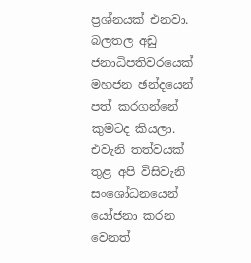ප්‍රශ්නයක් එනවා. බලතල අඩු ජනාධිපතිවරයෙක් මහජන ඡන්දයෙන් පත් කරගන්නේ කුමටද කියලා. එවැනි තත්වයක් තුළ අපි විසිවැනි සංශෝධනයෙන් යෝජනා කරන වෙනත්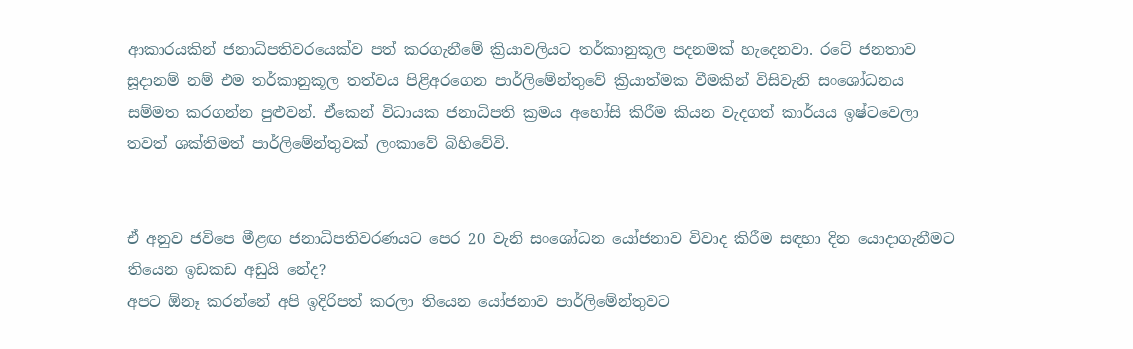ආකාරයකින් ජනාධිපතිවරයෙක්ව පත් කරගැනීමේ ක්‍රියාවලියට තර්කානුකූල පදනමක් හැදෙනවා. රටේ ජනතාව සූදානම් නම් එම තර්කානුකූල තත්වය පිළිඅරගෙන පාර්ලිමේන්තුවේ ක්‍රියාත්මක වීමකින් විසිවැනි සංශෝධනය සම්මත කරගන්න පුළුවන්. ඒකෙන් විධායක ජනාධිපති ක්‍රමය අහෝසි කිරීම කියන වැදගත් කාර්යය ඉෂ්ටවෙලා තවත් ශක්තිමත් පාර්ලිමේන්තුවක් ලංකාවේ බිහිවේවි.


ඒ අනුව ජවිපෙ මීළඟ ජනාධිපතිවරණයට පෙර 20 වැනි සංශෝධන යෝජනාව විවාද කිරීම සඳහා දින යොදාගැනීමට තියෙන ඉඩකඩ අඩුයි නේද?
අපට ඕනෑ කරන්නේ අපි ඉදිරිපත් කරලා තියෙන යෝජනාව පාර්ලිමේන්තුවට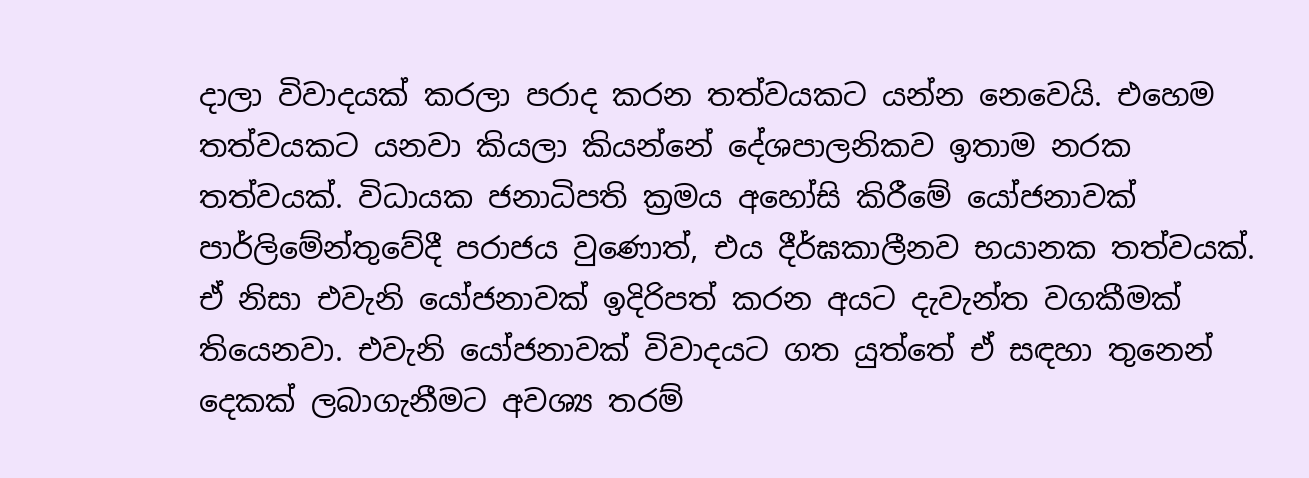දාලා විවාදයක් කරලා පරාද කරන තත්වයකට යන්න නෙවෙයි. එහෙම තත්වයකට යනවා කියලා කියන්නේ දේශපාලනිකව ඉතාම නරක තත්වයක්. විධායක ජනාධිපති ක්‍රමය අහෝසි කිරීමේ යෝජනාවක් පාර්ලිමේන්තුවේදී පරාජය වුණොත්, එය දීර්ඝකාලීනව භයානක තත්වයක්. ඒ නිසා එවැනි යෝජනාවක් ඉදිරිපත් කරන අයට දැවැන්ත වගකීමක් තියෙනවා. එවැනි යෝජනාවක් විවාදයට ගත යුත්තේ ඒ සඳහා තුනෙන් දෙකක් ලබාගැනීමට අවශ්‍ය තරම්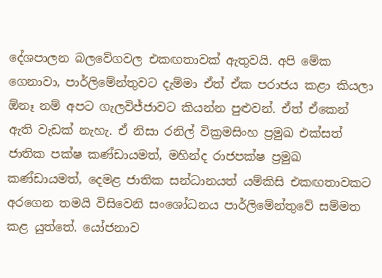දේශපාලන බලවේගවල එකඟතාවක් ඇතුවයි. අපි මේක ගෙනාවා, පාර්ලිමේන්තුවට දැම්මා ඒත් ඒක පරාජය කළා කියලා ඕනෑ නම් අපට ගැලවිජ්ජාවට කියන්න පුළුවන්. ඒත් ඒකෙන් ඇති වැඩක් නැහැ. ඒ නිසා රනිල් වික්‍රමසිංහ ප්‍රමුඛ එක්සත් ජාතික පක්ෂ කණ්ඩායමත්, මහින්ද රාජපක්ෂ ප්‍රමුඛ කණ්ඩායමත්, දෙමළ ජාතික සන්ධානයත් යම්කිසි එකඟතාවකට අරගෙන තමයි විසිවෙනි සංශෝධනය පාර්ලිමේන්තුවේ සම්මත කළ යුත්තේ. යෝජනාව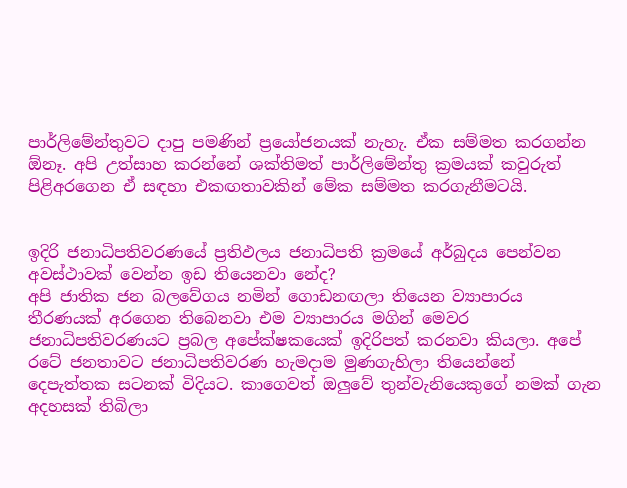පාර්ලිමේන්තුවට දාපු පමණින් ප්‍රයෝජනයක් නැහැ. ඒක සම්මත කරගන්න ඕනෑ. අපි උත්සාහ කරන්නේ ශක්තිමත් පාර්ලිමේන්තු ක්‍රමයක් කවුරුත් පිළිඅරගෙන ඒ සඳහා එකඟතාවකින් මේක සම්මත කරගැනීමටයි.


ඉදිරි ජනාධිපතිවරණයේ ප්‍රතිඵලය ජනාධිපති ක්‍රමයේ අර්බුදය පෙන්වන අවස්ථාවක් වෙන්න ඉඩ තියෙනවා නේද?
අපි ජාතික ජන බලවේගය නමින් ගොඩනඟලා තියෙන ව්‍යාපාරය තීරණයක් අරගෙන තිබෙනවා එම ව්‍යාපාරය මගින් මෙවර ජනාධිපතිවරණයට ප්‍රබල අපේක්ෂකයෙක් ඉදිරිපත් කරනවා කියලා. අපේ රටේ ජනතාවට ජනාධිපතිවරණ හැමදාම මුණගැහිලා තියෙන්නේ දෙපැත්තක සටනක් විදියට. කාගෙවත් ඔලුවේ තුන්වැනියෙකුගේ නමක් ගැන අදහසක් තිබිලා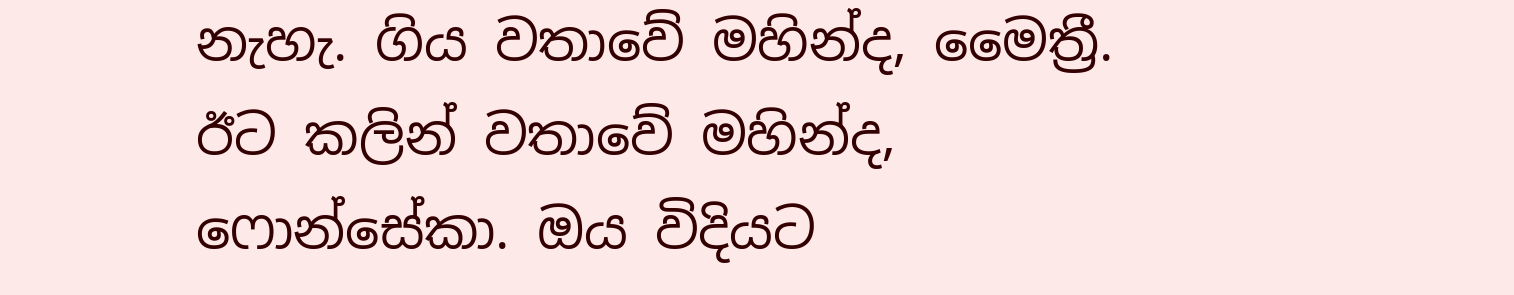නැහැ. ගිය වතාවේ මහින්ද, මෛත්‍රී. ඊට කලින් වතාවේ මහින්ද, ෆොන්සේකා. ඔය විදියට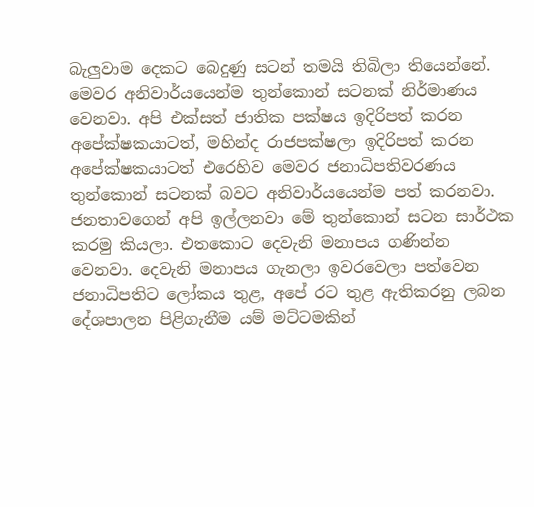බැලුවාම දෙකට බෙදුණු සටන් තමයි තිබිලා තියෙන්නේ. මෙවර අනිවාර්යයෙන්ම තුන්කොන් සටනක් නිර්මාණය වෙනවා. අපි එක්සත් ජාතික පක්ෂය ඉදිරිපත් කරන අපේක්ෂකයාටත්, මහින්ද රාජපක්ෂලා ඉදිරිපත් කරන අපේක්ෂකයාටත් එරෙහිව මෙවර ජනාධිපතිවරණය තුන්කොන් සටනක් බවට අනිවාර්යයෙන්ම පත් කරනවා. ජනතාවගෙන් අපි ඉල්ලනවා මේ තුන්කොන් සටන සාර්ථක කරමු කියලා. එතකොට දෙවැනි මනාපය ගණින්න වෙනවා. දෙවැනි මනාපය ගැනලා ඉවරවෙලා පත්වෙන ජනාධිපතිට ලෝකය තුළ, අපේ රට තුළ ඇතිකරනු ලබන දේශපාලන පිළිගැනීම යම් මට්ටමකින්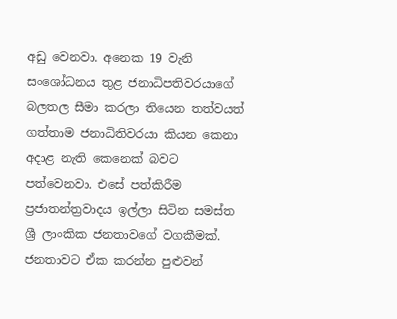අඩු වෙනවා. අනෙක 19 වැනි සංශෝධනය තුළ ජනාධිපතිවරයාගේ බලතල සීමා කරලා තියෙන තත්වයත් ගත්තාම ජනාධිතිවරයා කියන කෙනා අදාළ නැති කෙනෙක් බවට පත්වෙනවා. එසේ පත්කිරීම ප්‍රජාතන්ත්‍රවාදය ඉල්ලා සිටින සමස්ත ශ්‍රී ලාංකික ජනතාවගේ වගකීමක්. ජනතාවට ඒක කරන්න පුළුවන්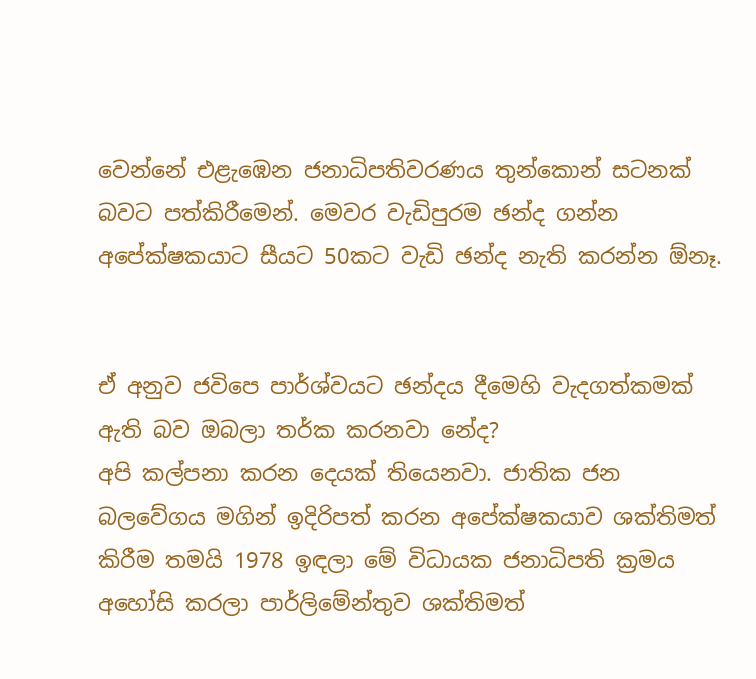වෙන්නේ එළැඹෙන ජනාධිපතිවරණය තුන්කොන් සටනක් බවට පත්කිරීමෙන්. මෙවර වැඩිපුරම ඡන්ද ගන්න අපේක්ෂකයාට සීයට 50කට වැඩි ඡන්ද නැති කරන්න ඕනෑ.


ඒ අනුව ජවිපෙ පාර්ශ්වයට ඡන්දය දීමෙහි වැදගත්කමක් ඇති බව ඔබලා තර්ක කරනවා නේද?
අපි කල්පනා කරන දෙයක් තියෙනවා. ජාතික ජන බලවේගය මගින් ඉදිරිපත් කරන අපේක්ෂකයාව ශක්තිමත් කිරීම තමයි 1978 ඉඳලා මේ විධායක ජනාධිපති ක්‍රමය අහෝසි කරලා පාර්ලිමේන්තුව ශක්තිමත්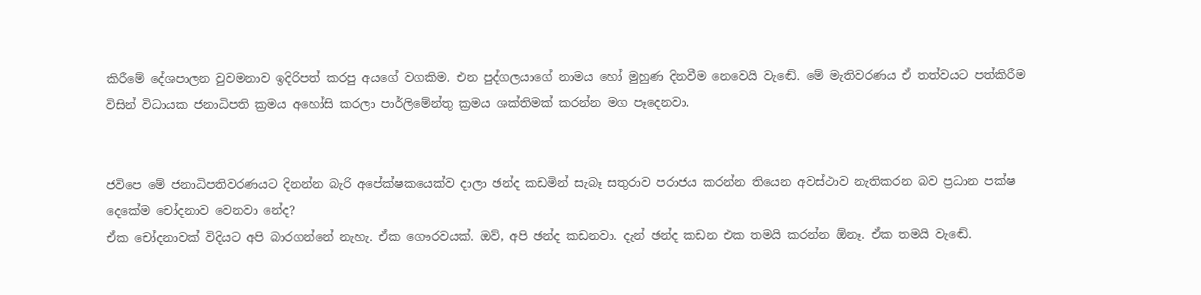කිරීමේ දේශපාලන වුවමනාව ඉදිරිපත් කරපු අයගේ වගකිම. එන පුද්ගලයාගේ නාමය හෝ මුහුණ දිනවීම නෙවෙයි වැඬේ. මේ මැතිවරණය ඒ තත්වයට පත්කිරීම විසින් විධායක ජනාධිපති ක්‍රමය අහෝසි කරලා පාර්ලිමේන්තු ක්‍රමය ශක්තිමක් කරන්න මග පෑදෙනවා.


ජවිපෙ මේ ජනාධිපතිවරණයට දිනන්න බැරි අපේක්ෂකයෙක්ව දාලා ඡන්ද කඩමින් සැබෑ සතුරාව පරාජය කරන්න තියෙන අවස්ථාව නැතිකරන බව ප්‍රධාන පක්ෂ දෙකේම චෝදනාව වෙනවා නේද?
ඒක චෝදනාවක් විදියට අපි බාරගන්නේ නැහැ. ඒක ගෞරවයක්. ඔව්, අපි ඡන්ද කඩනවා. දැන් ඡන්ද කඩන එක තමයි කරන්න ඕනෑ. ඒක තමයි වැඬේ.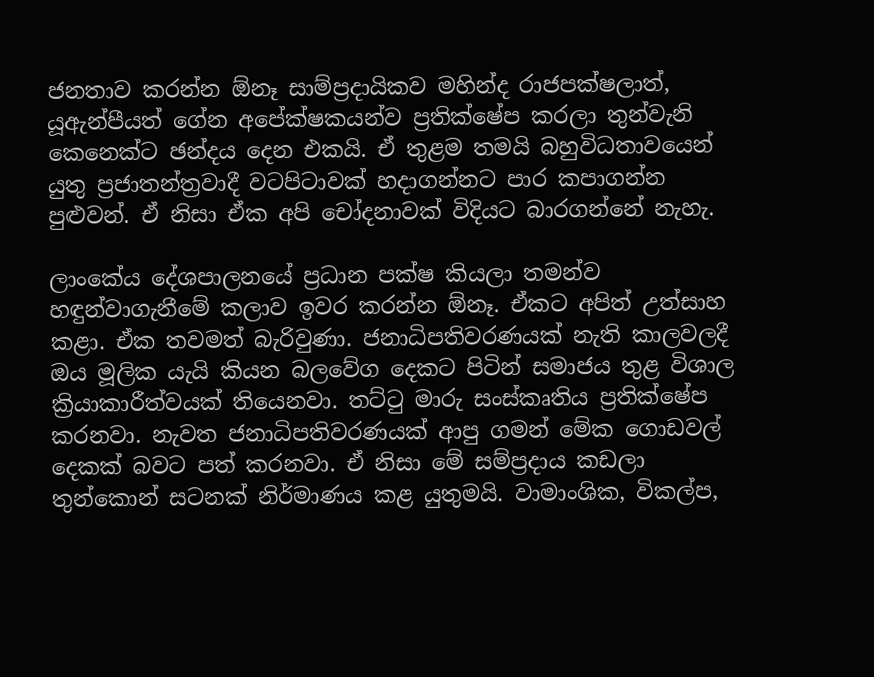ජනතාව කරන්න ඕනෑ සාම්ප්‍රදායිකව මහින්ද රාජපක්ෂලාත්, යූඇන්පීයත් ගේන අපේක්ෂකයන්ව ප්‍රතික්ෂේප කරලා තුන්වැනි කෙනෙක්ට ඡන්දය දෙන එකයි. ඒ තුළම තමයි බහුවිධතාවයෙන් යුතු ප්‍රජාතන්ත්‍රවාදී වටපිටාවක් හදාගන්නට පාර කපාගන්න පුළුවන්. ඒ නිසා ඒක අපි චෝදනාවක් විදියට බාරගන්නේ නැහැ.

ලාංකේය දේශපාලනයේ ප්‍රධාන පක්ෂ කියලා තමන්ව හඳුන්වාගැනීමේ කලාව ඉවර කරන්න ඕනෑ. ඒකට අපිත් උත්සාහ කළා. ඒක තවමත් බැරිවුණා. ජනාධිපතිවරණයක් නැති කාලවලදී ඔය මූලික යැයි කියන බලවේග දෙකට පිටින් සමාජය තුළ විශාල ක්‍රියාකාරීත්වයක් තියෙනවා. තට්ටු මාරු සංස්කෘතිය ප්‍රතික්ෂේප කරනවා. නැවත ජනාධිපතිවරණයක් ආපු ගමන් මේක ගොඩවල් දෙකක් බවට පත් කරනවා. ඒ නිසා මේ සම්ප්‍රදාය කඩලා තුන්කොන් සටනක් නිර්මාණය කළ යුතුමයි. වාමාංශික, විකල්ප,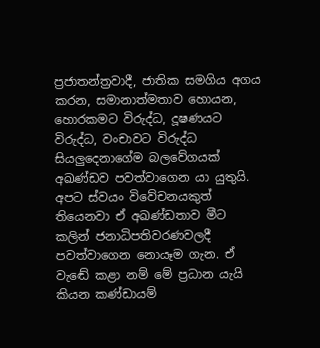ප්‍රජාතන්ත්‍රවාදී, ජාතික සමගිය අගය කරන, සමානාත්මතාව හොයන, හොරකමට විරුද්ධ, දූෂණයට විරුද්ධ, වංචාවට විරුද්ධ සියලුදෙනාගේම බලවේගයක් අඛණ්ඩව පවත්වාගෙන යා යුතුයි. අපට ස්වයං විවේචනයකුත් තියෙනවා ඒ අඛණ්ඩතාව මීට කලින් ජනාධිපතිවරණවලදී පවත්වාගෙන නොයෑම ගැන. ඒ වැඬේ කළා නම් මේ ප්‍රධාන යැයි කියන කණ්ඩායම්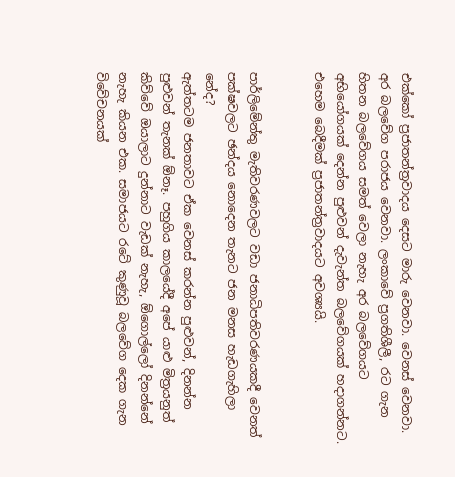එක්කෝ ප්‍රජාතන්ත්‍රවාදය දෙසට මාරු වෙනවා. වෙනස් වෙනවා. අර බලවේග පරාජය වෙනවා. ලංකාවේ ප්‍රගතිශීලී, රට ගැන හිතන බලවේගය සමත් වෙලා නැහැ අර බලවේගයට අභියෝගයක් දෙන්න පුළුවන් දැවැන්ත බලවේගයක් හදාගන්නට. එහෙම බෙදීමක් ප්‍රජාතන්ත්‍රවාදයට අවශ්‍යයි.


පාර්ලිමේන්තු මැතිවරණවලට වඩා ජනාධිපතිවරණයකදී වෙනත් පක්ෂවලට ඡන්දය නොදෙන තැනට ජන මනස හැඩගැහිලා නේද?
ඇත්තටම ජනතාවට ඒක වෙනස් කරන්න පුළුවන්, දිනන්න පුළුවන් තැනක් ඕනෑ. පහුගිය කාලයේදී අපේ යාළු මිත්‍රයනුත් කිව්වේ ඔයාලාට දුන්නාට වැඩක් නැහැ, ඕගොල්ලෝ දිනන්නේ නැහැ කියන එක. සමාජයට රටේ කුණුවූ බලවේග දෙක ගැන විවේචනයක්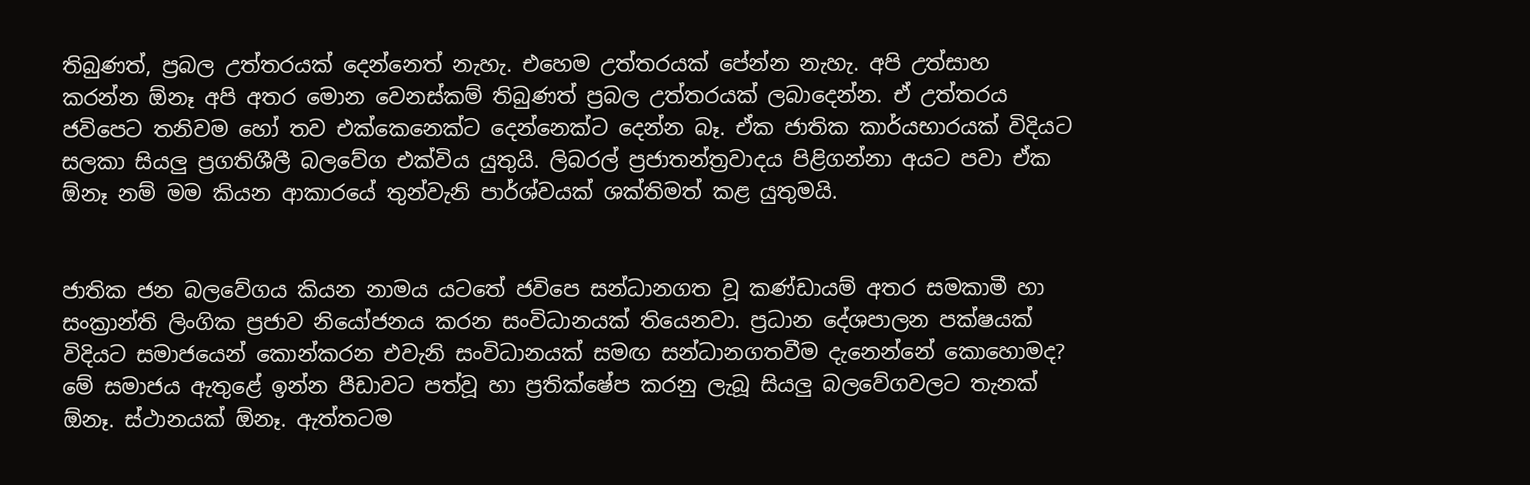තිබුණත්, ප්‍රබල උත්තරයක් දෙන්නෙත් නැහැ. එහෙම උත්තරයක් පේන්න නැහැ. අපි උත්සාහ කරන්න ඕනෑ අපි අතර මොන වෙනස්කම් තිබුණත් ප්‍රබල උත්තරයක් ලබාදෙන්න. ඒ උත්තරය ජවිපෙට තනිවම හෝ තව එක්කෙනෙක්ට දෙන්නෙක්ට දෙන්න බෑ. ඒක ජාතික කාර්යභාරයක් විදියට සලකා සියලු ප්‍රගතිශීලී බලවේග එක්විය යුතුයි. ලිබරල් ප්‍රජාතන්ත්‍රවාදය පිළිගන්නා අයට පවා ඒක ඕනෑ නම් මම කියන ආකාරයේ තුන්වැනි පාර්ශ්වයක් ශක්තිමත් කළ යුතුමයි.


ජාතික ජන බලවේගය කියන නාමය යටතේ ජවිපෙ සන්ධානගත වූ කණ්ඩායම් අතර සමකාමී හා සංක්‍රාන්ති ලිංගික ප්‍රජාව නියෝජනය කරන සංවිධානයක් තියෙනවා. ප්‍රධාන දේශපාලන පක්ෂයක් විදියට සමාජයෙන් කොන්කරන එවැනි සංවිධානයක් සමඟ සන්ධානගතවීම දැනෙන්නේ කොහොමද?
මේ සමාජය ඇතුළේ ඉන්න පීඩාවට පත්වූ හා ප්‍රතික්ෂේප කරනු ලැබූ සියලු බලවේගවලට තැනක් ඕනෑ. ස්ථානයක් ඕනෑ. ඇත්තටම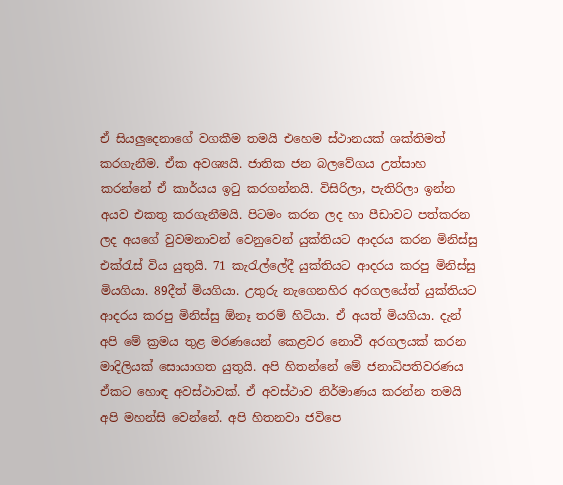ඒ සියලුදෙනාගේ වගකීම තමයි එහෙම ස්ථානයක් ශක්තිමත් කරගැනීම. ඒක අවශ්‍යයි. ජාතික ජන බලවේගය උත්සාහ කරන්නේ ඒ කාර්යය ඉටු කරගන්නයි. විසිරිලා, පැතිරිලා ඉන්න අයව එකතු කරගැනීමයි. පිටමං කරන ලද හා පීඩාවට පත්කරන ලද අයගේ වුවමනාවන් වෙනුවෙන් යුක්තියට ආදරය කරන මිනිස්සු එක්රැස් විය යුතුයි. 71 කැරැල්ලේදී යුක්තියට ආදරය කරපු මිනිස්සු මියගියා. 89දීත් මියගියා. උතුරු නැගෙනහිර අරගලයේත් යුක්තියට ආදරය කරපු මිනිස්සු ඕනෑ තරම් හිටියා. ඒ අයත් මියගියා. දැන් අපි මේ ක්‍රමය තුළ මරණයෙන් කෙළවර නොවී අරගලයක් කරන මාදිලියක් සොයාගත යුතුයි. අපි හිතන්නේ මේ ජනාධිපතිවරණය ඒකට හොඳ අවස්ථාවක්. ඒ අවස්ථාව නිර්මාණය කරන්න තමයි අපි මහන්සි වෙන්නේ. අපි හිතනවා ජවිපෙ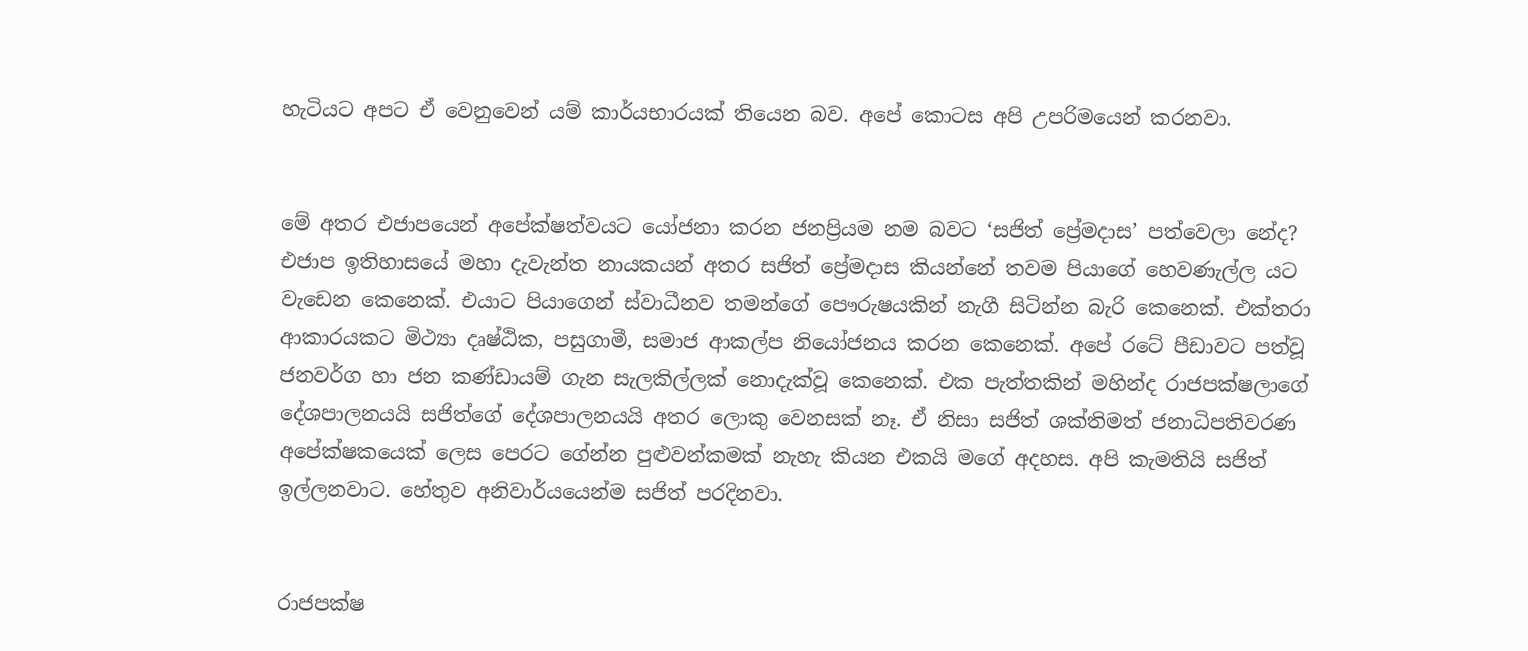හැටියට අපට ඒ වෙනුවෙන් යම් කාර්යභාරයක් තියෙන බව. අපේ කොටස අපි උපරිමයෙන් කරනවා.


මේ අතර එජාපයෙන් අපේක්ෂත්වයට යෝජනා කරන ජනප්‍රියම නම බවට ‘සජිත් ප්‍රේමදාස’ පත්වෙලා නේද?
එජාප ඉතිහාසයේ මහා දැවැන්ත නායකයන් අතර සජිත් ප්‍රේමදාස කියන්නේ තවම පියාගේ හෙවණැල්ල යට වැඩෙන කෙනෙක්. එයාට පියාගෙන් ස්වාධීනව තමන්ගේ පෞරුෂයකින් නැගී සිටින්න බැරි කෙනෙක්. එක්තරා ආකාරයකට මිථ්‍යා දෘෂ්ඨික, පසුගාමී, සමාජ ආකල්ප නියෝජනය කරන කෙනෙක්. අපේ රටේ පීඩාවට පත්වූ ජනවර්ග හා ජන කණ්ඩායම් ගැන සැලකිල්ලක් නොදැක්වූ කෙනෙක්. එක පැත්තකින් මහින්ද රාජපක්ෂලාගේ දේශපාලනයයි සජිත්ගේ දේශපාලනයයි අතර ලොකු වෙනසක් නෑ. ඒ නිසා සජිත් ශක්තිමත් ජනාධිපතිවරණ අපේක්ෂකයෙක් ලෙස පෙරට ගේන්න පුළුවන්කමක් නැහැ කියන එකයි මගේ අදහස. අපි කැමතියි සජිත් ඉල්ලනවාට. හේතුව අනිවාර්යයෙන්ම සජිත් පරදිනවා.


රාජපක්ෂ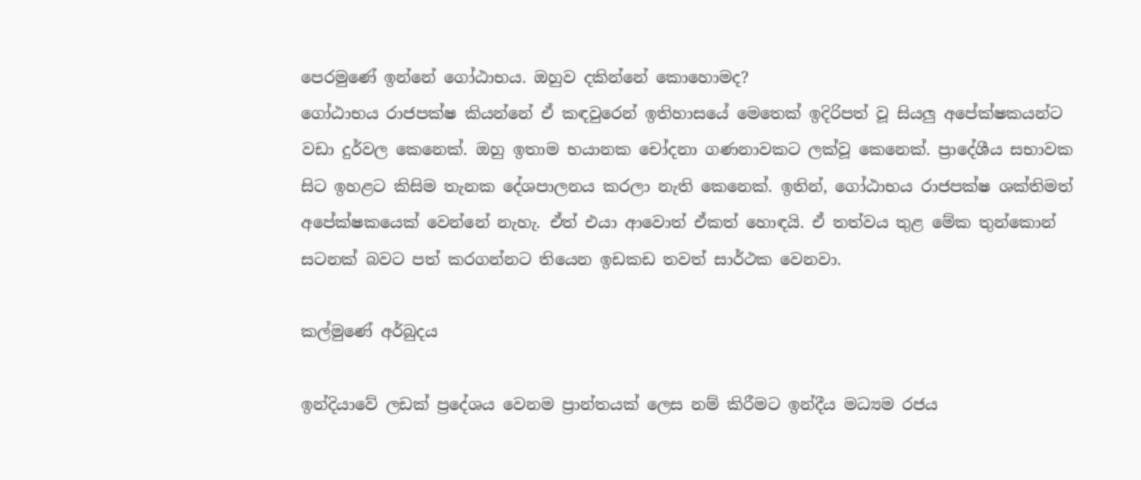පෙරමුණේ ඉන්නේ ගෝඨාභය. ඔහුව දකින්නේ කොහොමද?
ගෝඨාභය රාජපක්ෂ කියන්නේ ඒ කඳවුරෙන් ඉතිහාසයේ මෙතෙක් ඉදිරිපත් වූ සියලු අපේක්ෂකයන්ට වඩා දුර්වල කෙනෙක්. ඔහු ඉතාම භයානක චෝදනා ගණනාවකට ලක්වූ කෙනෙක්. ප්‍රාදේශීය සභාවක සිට ඉහළට කිසිම තැනක දේශපාලනය කරලා නැති කෙනෙක්. ඉතින්, ගෝඨාභය රාජපක්ෂ ශක්තිමත් අපේක්ෂකයෙක් වෙන්නේ නැහැ. ඒත් එයා ආවොත් ඒකත් හොඳයි. ඒ තත්වය තුළ මේක තුන්කොන් සටනක් බවට පත් කරගන්නට තියෙන ඉඩකඩ තවත් සාර්ථක වෙනවා.

කල්මුණේ අර්බුදය

ඉන්දියාවේ ලඩක් ප්‍රදේශය වෙනම ප්‍රාන්තයක් ලෙස නම් කිරීමට ඉන්දීය මධ්‍යම රජය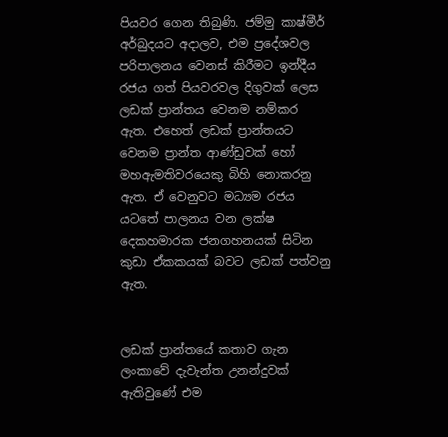පියවර ගෙන තිබුණි. ජම්මු කාෂ්මීර් අර්බුදයට අදාලව, එම ප්‍රදේශවල පරිපාලනය වෙනස් කිරීමට ඉන්දීය රජය ගත් පියවරවල දිගුවක් ලෙස ලඩක් ප්‍රාන්තය වෙනම නම්කර ඇත. එහෙත් ලඩක් ප්‍රාන්තයට වෙනම ප්‍රාන්ත ආණ්ඩුවක් හෝ මහඇමතිවරයෙකු බිහි නොකරනු ඇත. ඒ වෙනුවට මධ්‍යම රජය යටතේ පාලනය වන ලක්ෂ දෙකහමාරක ජනගහනයක් සිටින කුඩා ඒකකයක් බවට ලඩක් පත්වනු ඇත.


ලඩක් ප්‍රාන්තයේ කතාව ගැන ලංකාවේ දැවැන්ත උනන්දුවක් ඇතිවුණේ එම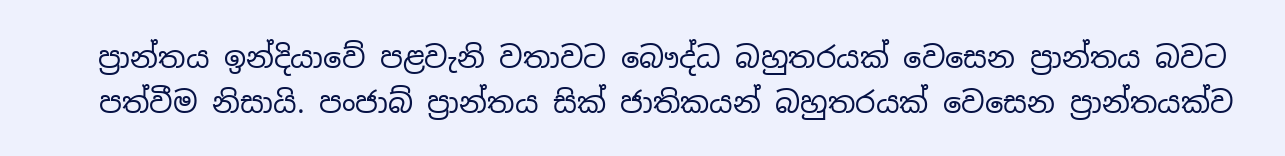ප්‍රාන්තය ඉන්දියාවේ පළවැනි වතාවට බෞද්ධ බහුතරයක් වෙසෙන ප්‍රාන්තය බවට පත්වීම නිසායි. පංජාබ් ප්‍රාන්තය සික් ජාතිකයන් බහුතරයක් වෙසෙන ප්‍රාන්තයක්ව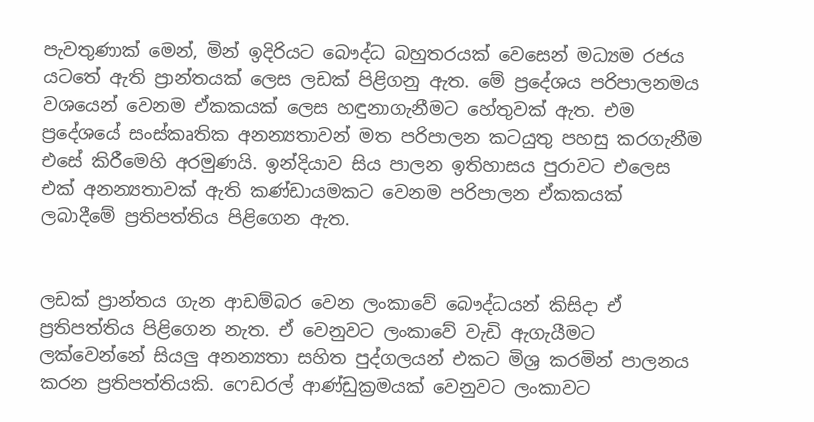පැවතුණාක් මෙන්, මින් ඉදිරියට බෞද්ධ බහුතරයක් වෙසෙන් මධ්‍යම රජය යටතේ ඇති ප්‍රාන්තයක් ලෙස ලඩක් පිළිගනු ඇත. මේ ප්‍රදේශය පරිපාලනමය වශයෙන් වෙනම ඒකකයක් ලෙස හඳුනාගැනීමට හේතුවක් ඇත. එම ප්‍රදේශයේ සංස්කෘතික අනන්‍යතාවන් මත පරිපාලන කටයුතු පහසු කරගැනීම එසේ කිරීමෙහි අරමුණයි. ඉන්දියාව සිය පාලන ඉතිහාසය පුරාවට එලෙස එක් අනන්‍යතාවක් ඇති කණ්ඩායමකට වෙනම පරිපාලන ඒකකයක් ලබාදීමේ ප්‍රතිපත්තිය පිළිගෙන ඇත.


ලඩක් ප්‍රාන්තය ගැන ආඩම්බර වෙන ලංකාවේ බෞද්ධයන් කිසිදා ඒ ප්‍රතිපත්තිය පිළිගෙන නැත. ඒ වෙනුවට ලංකාවේ වැඩි ඇගැයීමට ලක්වෙන්නේ සියලු අනන්‍යතා සහිත පුද්ගලයන් එකට මිශ්‍ර කරමින් පාලනය කරන ප්‍රතිපත්තියකි. ෆෙඩරල් ආණ්ඩුක්‍රමයක් වෙනුවට ලංකාවට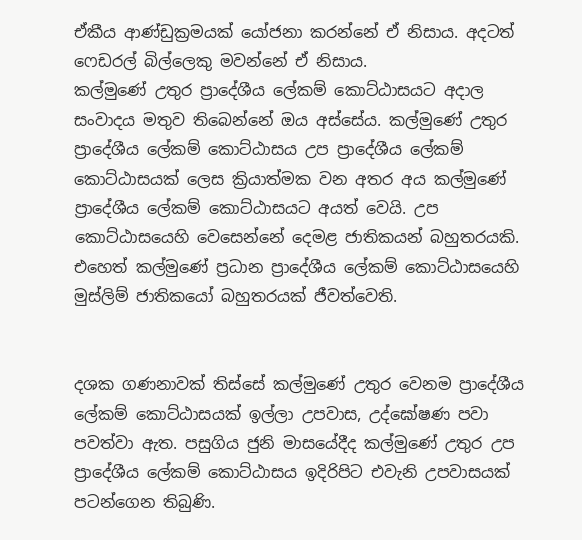ඒකීය ආණ්ඩුක්‍රමයක් යෝජනා කරන්නේ ඒ නිසාය. අදටත් ෆෙඩරල් බිල්ලෙකු මවන්නේ ඒ නිසාය.
කල්මුණේ උතුර ප්‍රාදේශීය ලේකම් කොට්ඨාසයට අදාල සංවාදය මතුව තිබෙන්නේ ඔය අස්සේය. කල්මුණේ උතුර ප්‍රාදේශීය ලේකම් කොට්ඨාසය උප ප්‍රාදේශීය ලේකම් කොට්ඨාසයක් ලෙස ක්‍රියාත්මක වන අතර අය කල්මුණේ ප්‍රාදේශීය ලේකම් කොට්ඨාසයට අයත් වෙයි. උප කොට්ඨාසයෙහි වෙසෙන්නේ දෙමළ ජාතිකයන් බහුතරයකි. එහෙත් කල්මුණේ ප්‍රධාන ප්‍රාදේශීය ලේකම් කොට්ඨාසයෙහි මුස්ලිම් ජාතිකයෝ බහුතරයක් ජීවත්වෙති.


දශක ගණනාවක් තිස්සේ කල්මුණේ උතුර වෙනම ප්‍රාදේශීය ලේකම් කොට්ඨාසයක් ඉල්ලා උපවාස, උද්ඝෝෂණ පවා පවත්වා ඇත. පසුගිය ජුනි මාසයේදීද කල්මුණේ උතුර උප ප්‍රාදේශීය ලේකම් කොට්ඨාසය ඉදිරිපිට එවැනි උපවාසයක් පටන්ගෙන තිබුණි.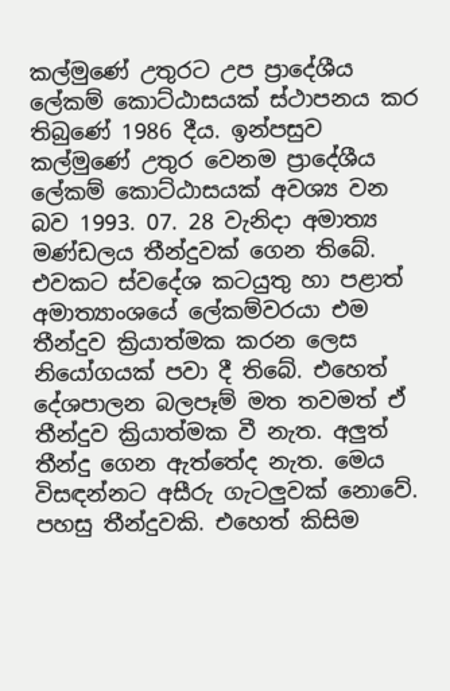කල්මුණේ උතුරට උප ප්‍රාදේශීය ලේකම් කොට්ඨාසයක් ස්ථාපනය කර තිබුණේ 1986 දීය. ඉන්පසුව කල්මුණේ උතුර වෙනම ප්‍රාදේශීය ලේකම් කොට්ඨාසයක් අවශ්‍ය වන බව 1993. 07. 28 වැනිදා අමාත්‍ය මණ්ඩලය තීන්දුවක් ගෙන තිබේ. එවකට ස්වදේශ කටයුතු හා පළාත් අමාත්‍යාංශයේ ලේකම්වරයා එම තීන්දුව ක්‍රියාත්මක කරන ලෙස නියෝගයක් පවා දී තිබේ. එහෙත් දේශපාලන බලපෑම් මත තවමත් ඒ තීන්දුව ක්‍රියාත්මක වී නැත. අලුත් තීන්දු ගෙන ඇත්තේද නැත. මෙය විසඳන්නට අසීරු ගැටලුවක් නොවේ. පහසු තීන්දුවකි. එහෙත් කිසිම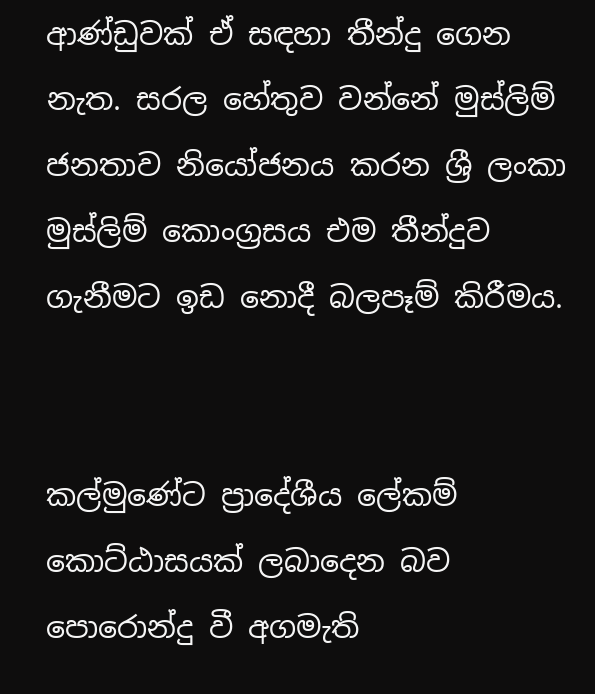ආණ්ඩුවක් ඒ සඳහා තීන්දු ගෙන නැත. සරල හේතුව වන්නේ මුස්ලිම් ජනතාව නියෝජනය කරන ශ්‍රී ලංකා මුස්ලිම් කොංග්‍රසය එම තීන්දුව ගැනීමට ඉඩ නොදී බලපෑම් කිරීමය.


කල්මුණේට ප්‍රාදේශීය ලේකම් කොට්ඨාසයක් ලබාදෙන බව පොරොන්දු වී අගමැති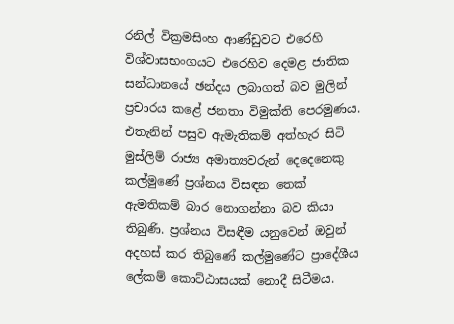රනිල් වික්‍රමසිංහ ආණ්ඩුවට එරෙහි විශ්වාසභංගයට එරෙහිව දෙමළ ජාතික සන්ධානයේ ඡන්දය ලබාගත් බව මුලින් ප්‍රචාරය කළේ ජනතා විමුක්ති පෙරමුණය. එතැනින් පසුව ඇමැතිකම් අත්හැර සිටි මුස්ලිම් රාජ්‍ය අමාත්‍යවරුන් දෙදෙනෙකු කල්මුණේ ප්‍රශ්නය විසඳන තෙක් ඇමතිකම් බාර නොගන්නා බව කියා තිබුණි. ප්‍රශ්නය විසඳීම යනුවෙන් ඔවුන් අදහස් කර තිබුණේ කල්මුණේට ප්‍රාදේශීය ලේකම් කොට්ඨාසයක් නොදී සිටීමය.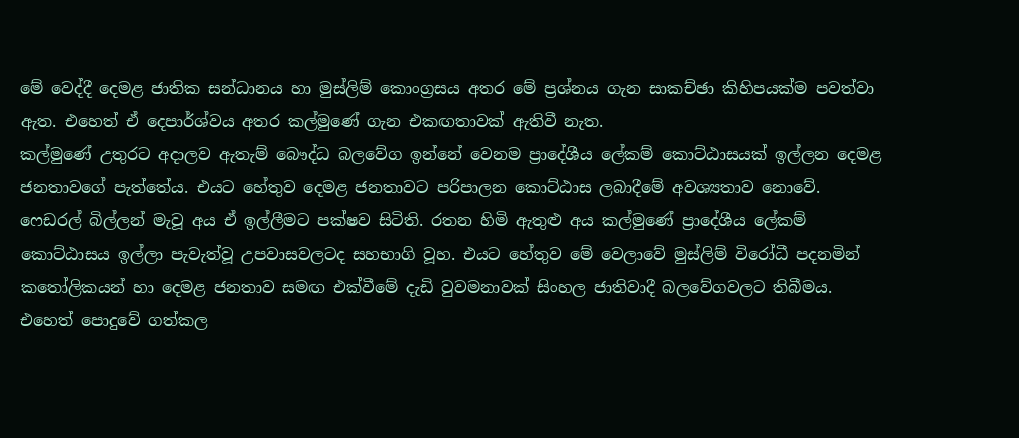මේ වෙද්දී දෙමළ ජාතික සන්ධානය හා මුස්ලිම් කොංග්‍රසය අතර මේ ප්‍රශ්නය ගැන සාකච්ඡා කිහිපයක්ම පවත්වා ඇත. එහෙත් ඒ දෙපාර්ශ්වය අතර කල්මුණේ ගැන එකඟතාවක් ඇතිවී නැත.
කල්මුණේ උතුරට අදාලව ඇතැම් බෞද්ධ බලවේග ඉන්නේ වෙනම ප්‍රාදේශීය ලේකම් කොට්ඨාසයක් ඉල්ලන දෙමළ ජනතාවගේ පැත්තේය. එයට හේතුව දෙමළ ජනතාවට පරිපාලන කොට්ඨාස ලබාදීමේ අවශ්‍යතාව නොවේ. ෆෙඩරල් බිල්ලන් මැවූ අය ඒ ඉල්ලීමට පක්ෂව සිටිති. රතන හිමි ඇතුළු අය කල්මුණේ ප්‍රාදේශීය ලේකම් කොට්ඨාසය ඉල්ලා පැවැත්වූ උපවාසවලටද සහභාගි වූහ. එයට හේතුව මේ වෙලාවේ මුස්ලිම් විරෝධී පදනමින් කතෝලිකයන් හා දෙමළ ජනතාව සමඟ එක්වීමේ දැඩි වුවමනාවක් සිංහල ජාතිවාදී බලවේගවලට තිබීමය.
එහෙත් පොදුවේ ගත්කල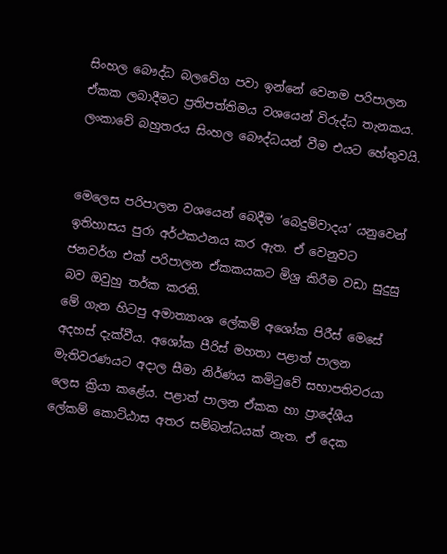සිංහල බෞද්ධ බලවේග පවා ඉන්නේ වෙනම පරිපාලන ඒකක ලබාදීමට ප්‍රතිපත්තිමය වශයෙන් විරුද්ධ තැනකය. ලංකාවේ බහුතරය සිංහල බෞද්ධයන් වීම එයට හේතුවයි.


මෙලෙස පරිපාලන වශයෙන් බෙදීම ‘බෙදුම්වාදය’ යනුවෙන් ඉතිහාසය පුරා අර්ථකථනය කර ඇත. ඒ වෙනුවට ජනවර්ග එක් පරිපාලන ඒකකයකට මිශ්‍ර කිරීම වඩා සුදුසු බව ඔවුහු තර්ක කරති.
මේ ගැන හිටපු අමාත්‍යාංශ ලේකම් අශෝක පිරීස් මෙසේ අදහස් දැක්වීය. අශෝක පීරිස් මහතා පළාත් පාලන මැතිවරණයට අදාල සීමා නිර්ණය කමිටුවේ සභාපතිවරයා ලෙස ක්‍රියා කළේය. පළාත් පාලන ඒකක හා ප්‍රාදේශීය ලේකම් කොට්ඨාස අතර සම්බන්ධයක් නැත. ඒ දෙක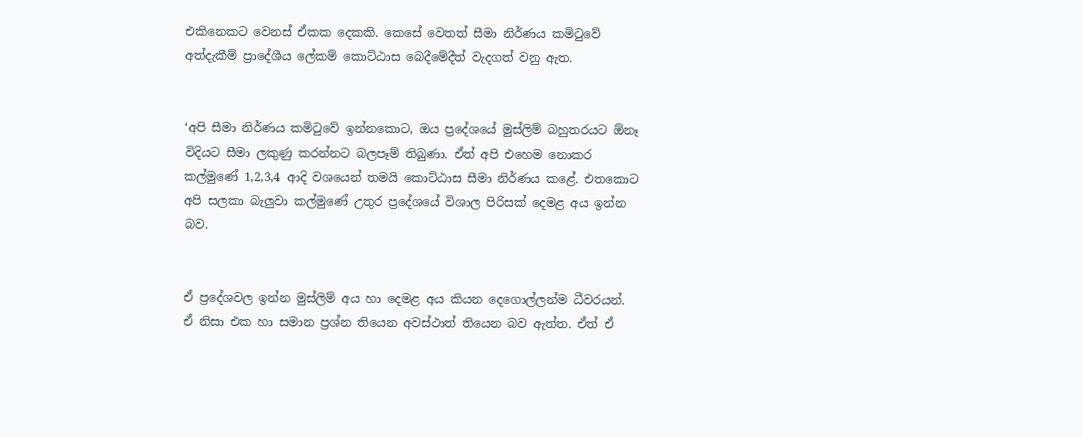එකිනෙකට වෙනස් ඒකක දෙකකි. කෙසේ වෙතත් සීමා නිර්ණය කමිටුවේ අත්දැකීම් ප්‍රාදේශීය ලේකම් කොට්ඨාස බෙදීමේදීත් වැදගත් වනු ඇත.


‘අපි සීමා නිර්ණය කමිටුවේ ඉන්නකොට, ඔය ප්‍රදේශයේ මුස්ලිම් බහුතරයට ඕනෑ විදියට සීමා ලකුණු කරන්නට බලපෑම් තිබුණා. ඒත් අපි එහෙම නොකර කල්මුණේ 1,2,3,4 ආදි වශයෙන් තමයි කොට්ඨාස සීමා නිර්ණය කළේ. එතකොට අපි සලකා බැලුවා කල්මුණේ උතුර ප්‍රදේශයේ විශාල පිරිසක් දෙමළ අය ඉන්න බව.


ඒ ප්‍රදේශවල ඉන්න මුස්ලිම් අය හා දෙමළ අය කියන දෙගොල්ලන්ම ධීවරයන්. ඒ නිසා එක හා සමාන ප්‍රශ්න තියෙන අවස්ථාත් තියෙන බව ඇත්ත. ඒත් ඒ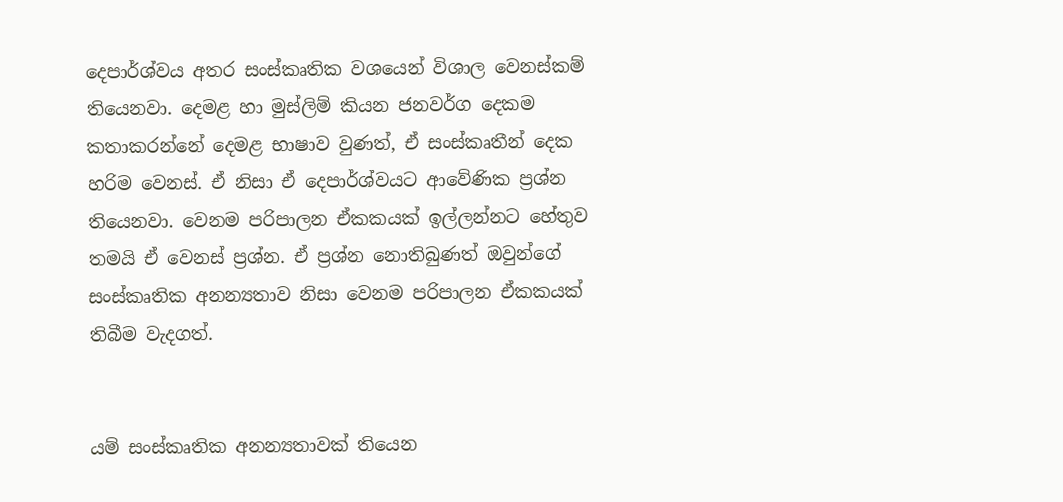දෙපාර්ශ්වය අතර සංස්කෘතික වශයෙන් විශාල වෙනස්කම් තියෙනවා. දෙමළ හා මුස්ලිම් කියන ජනවර්ග දෙකම කතාකරන්නේ දෙමළ භාෂාව වුණත්, ඒ සංස්කෘතීන් දෙක හරිම වෙනස්. ඒ නිසා ඒ දෙපාර්ශ්වයට ආවේණික ප්‍රශ්න තියෙනවා. වෙනම පරිපාලන ඒකකයක් ඉල්ලන්නට හේතුව තමයි ඒ වෙනස් ප්‍රශ්න. ඒ ප්‍රශ්න නොතිබුණත් ඔවුන්ගේ සංස්කෘතික අනන්‍යතාව නිසා වෙනම පරිපාලන ඒකකයක් තිබීම වැදගත්.


යම් සංස්කෘතික අනන්‍යතාවක් තියෙන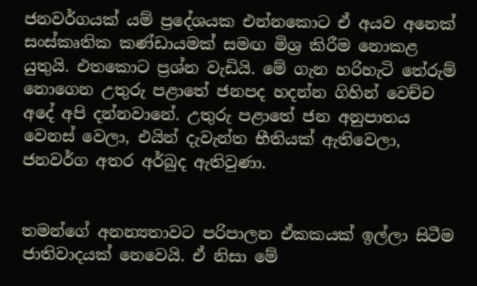ජනවර්ගයක් යම් ප්‍රදේශයක එන්නකොට ඒ අයව අනෙක් සංස්කෘතික කණ්ඩායමක් සමඟ මිශ්‍ර කිරීම නොකළ යුතුයි. එතකොට ප්‍රශ්න වැඩියි. මේ ගැන හරිහැටි තේරුම් නොගෙන උතුරු පළාතේ ජනපද හදන්න ගිහින් වෙච්ච අදේ අපි දන්නවානේ. උතුරු පළාතේ ජන අනුපාතය වෙනස් වෙලා, එයින් දැවැන්ත භීතියක් ඇතිවෙලා, ජනවර්ග අතර අර්බුද ඇතිවුණා.


තමන්ගේ අනන්‍යතාවට පරිපාලන ඒකකයක් ඉල්ලා සිටීම ජාතිවාදයක් නෙවෙයි. ඒ නිසා මේ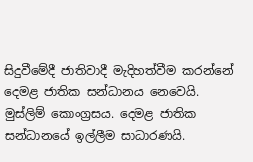සිදුවීමේදී ජාතිවාදී මැදිහත්වීම කරන්නේ දෙමළ ජාතික සන්ධානය නෙවෙයි. මුස්ලිම් කොංග්‍රසය. දෙමළ ජාතික සන්ධානයේ ඉල්ලීම සාධාරණයි.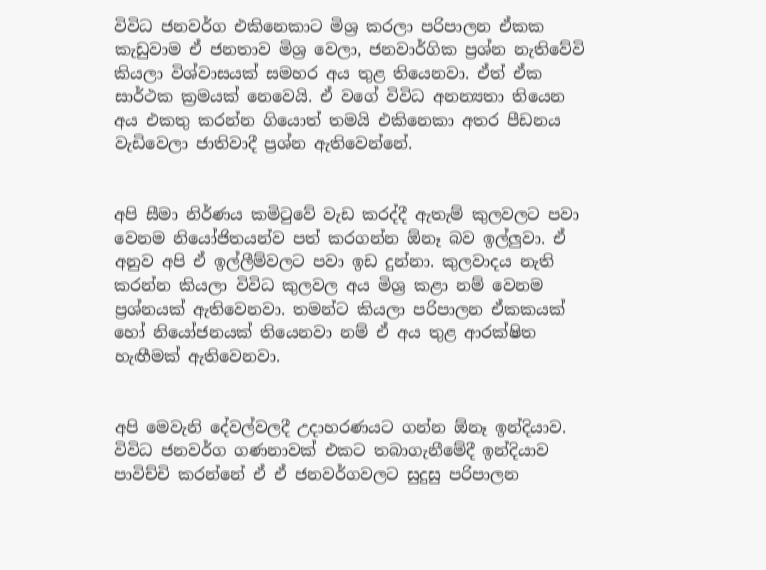විවිධ ජනවර්ග එකිනෙකාට මිශ්‍ර කරලා පරිපාලන ඒකක කැඩුවාම ඒ ජනතාව මිශ්‍ර වෙලා, ජනවාර්ගික ප්‍රශ්න නැතිවේවි කියලා විශ්වාසයක් සමහර අය තුළ තියෙනවා. ඒත් ඒක සාර්ථක ක්‍රමයක් නෙවෙයි. ඒ වගේ විවිධ අනන්‍යතා තියෙන අය එකතු කරන්න ගියොත් තමයි එකිනෙකා අතර පීඩනය වැඩිවෙලා ජාතිවාදී ප්‍රශ්න ඇතිවෙන්නේ.


අපි සීමා නිර්ණය කමිටුවේ වැඩ කරද්දී ඇතැම් කුලවලට පවා වෙනම නියෝජිතයන්ව පත් කරගන්න ඕනෑ බව ඉල්ලුවා. ඒ අනුව අපි ඒ ඉල්ලීම්වලට පවා ඉඩ දුන්නා. කුලවාදය නැති කරන්න කියලා විවිධ කුලවල අය මිශ්‍ර කළා නම් වෙනම ප්‍රශ්නයක් ඇතිවෙනවා. තමන්ට කියලා පරිපාලන ඒකකයක් හෝ නියෝජනයක් තියෙනවා නම් ඒ අය තුළ ආරක්ෂිත හැඟීමක් ඇතිවෙනවා.


අපි මෙවැනි දේවල්වලදී උදාහරණයට ගන්න ඕනෑ ඉන්දියාව. විවිධ ජනවර්ග ගණනාවක් එකට තබාගැනීමේදී ඉන්දියාව පාවිච්චි කරන්නේ ඒ ඒ ජනවර්ගවලට සුදුසු පරිපාලන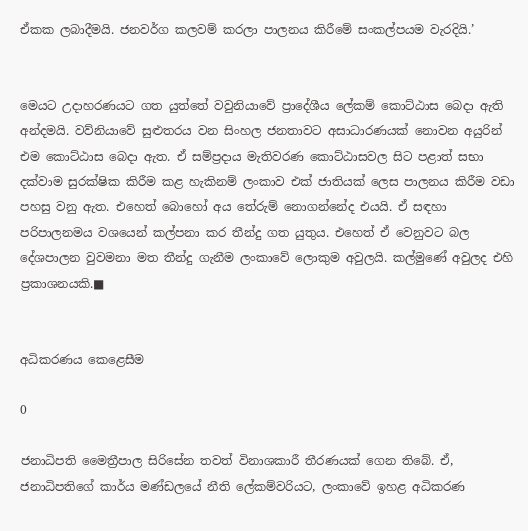ඒකක ලබාදීමයි. ජනවර්ග කලවම් කරලා පාලනය කිරීමේ සංකල්පයම වැරදියි.’


මෙයට උදාහරණයට ගත යුත්තේ වවුනියාවේ ප්‍රාදේශීය ලේකම් කොට්ඨාස බෙදා ඇති අන්දමයි. වව්නියාවේ සුළුතරය වන සිංහල ජනතාවට අසාධාරණයක් නොවන අයුරින් එම කොට්ඨාස බෙදා ඇත. ඒ සම්ප්‍රදාය මැතිවරණ කොට්ඨාසවල සිට පළාත් සභා දක්වාම සුරක්ෂික කිරීම කළ හැකිනම් ලංකාව එක් ජාතියක් ලෙස පාලනය කිරීම වඩා පහසු වනු ඇත. එහෙත් බොහෝ අය තේරුම් නොගන්නේද එයයි. ඒ සඳහා පරිපාලනමය වශයෙන් කල්පනා කර තීන්දු ගත යුතුය. එහෙත් ඒ වෙනුවට බල දේශපාලන වුවමනා මත තීන්දු ගැනීම ලංකාවේ ලොකුම අවුලයි. කල්මුණේ අවුලද එහි ප්‍රකාශනයකි.■


අධිකරණය කෙළෙසීම

0

ජනාධිපති මෛත්‍රීපාල සිරිසේන තවත් විනාශකාරී තීරණයක් ගෙන තිබේ. ඒ, ජනාධිපතිගේ කාර්ය මණ්ඩලයේ නීති ලේකම්වරියට, ලංකාවේ ඉහළ අධිකරණ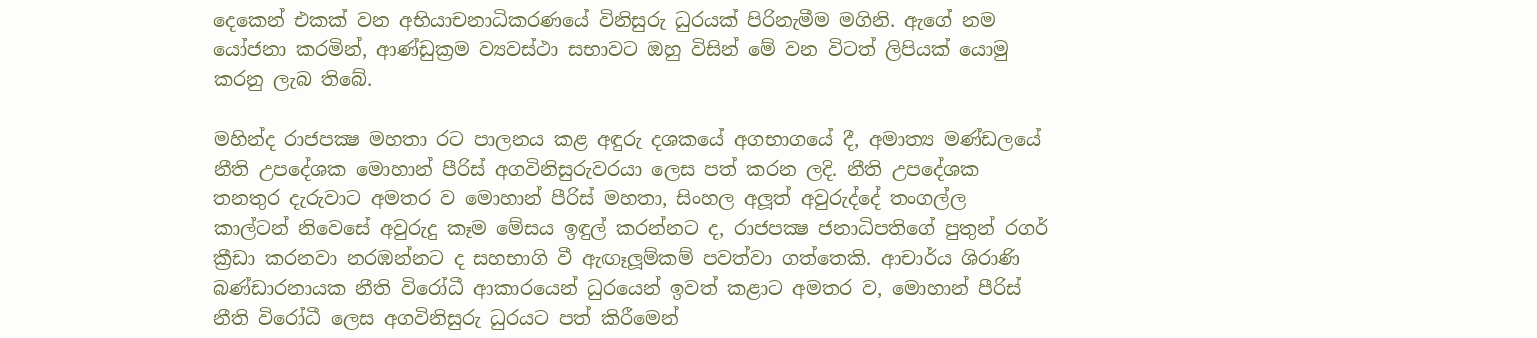දෙකෙන් එකක් වන අභියාචනාධිකරණයේ විනිසුරු ධුරයක් පිරිනැමීම මගිනි. ඇගේ නම යෝජනා කරමින්, ආණ්ඩුක්‍රම ව්‍යවස්ථා සභාවට ඔහු විසින් මේ වන විටත් ලිපියක් යොමු කරනු ලැබ තිබේ.

මහින්ද රාජපක්‍ෂ මහතා රට පාලනය කළ අඳුරු දශකයේ අගභාගයේ දී, අමාත්‍ය මණ්ඩලයේ නීති උපදේශක මොහාන් පීරිස් අගවිනිසුරුවරයා ලෙස පත් කරන ලදි. නීති උපදේශක තනතුර දැරුවාට අමතර ව මොහාන් පීරිස් මහතා, සිංහල අලූත් අවුරුද්දේ තංගල්ල කාල්ටන් නිවෙසේ අවුරුදු කෑම මේසය ඉඳුල් කරන්නට ද, රාජපක්‍ෂ ජනාධිපතිගේ පුතුන් රගර් ක්‍රීඩා කරනවා නරඹන්නට ද සහභාගි වී ඇඟෑලූම්කම් පවත්වා ගත්තෙකි. ආචාර්ය ශිරාණි බණ්ඩාරනායක නීති විරෝධී ආකාරයෙන් ධුරයෙන් ඉවත් කළාට අමතර ව, මොහාන් පීරිස් නීති විරෝධී ලෙස අගවිනිසුරු ධුරයට පත් කිරීමෙන්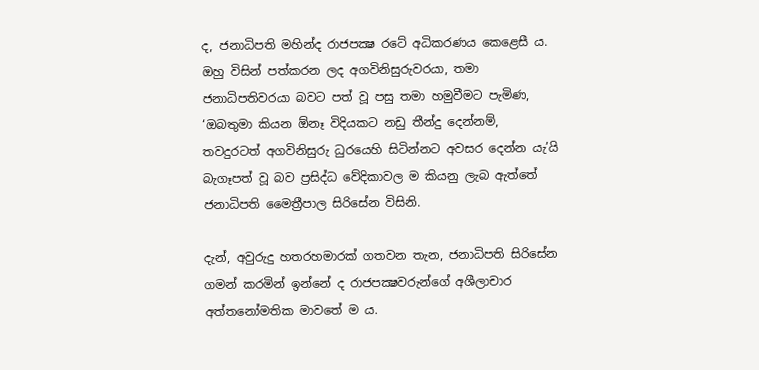ද, ජනාධිපති මහින්ද රාජපක්‍ෂ රටේ අධිකරණය කෙළෙසී ය. ඔහු විසින් පත්කරන ලද අගවිනිසුරුවරයා, තමා ජනාධිපතිවරයා බවට පත් වූ පසු තමා හමුවීමට පැමිණ, ‘ඔබතුමා කියන ඕනෑ විදියකට නඩු තීන්දු දෙන්නම්, තවදුරටත් අගවිනිසුරු ධුරයෙහි සිටින්නට අවසර දෙන්න යැ’යි බැගෑපත් වූ බව ප්‍රසිද්ධ වේදිකාවල ම කියනු ලැබ ඇත්තේ ජනාධිපති මෛත්‍රීපාල සිරිසේන විසිනි.

දැන්, අවුරුදු හතරහමාරක් ගතවන තැන, ජනාධිපති සිරිසේන ගමන් කරමින් ඉන්නේ ද රාජපක්‍ෂවරුන්ගේ අශීලාචාර අත්තනෝමතික මාවතේ ම ය.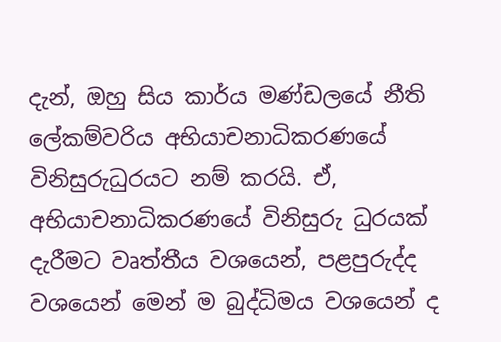දැන්, ඔහු සිය කාර්ය මණ්ඩලයේ නීති ලේකම්වරිය අභියාචනාධිකරණයේ විනිසුරුධුරයට නම් කරයි. ඒ, අභියාචනාධිකරණයේ විනිසුරු ධුරයක් දැරීමට වෘත්තීය වශයෙන්, පළපුරුද්ද වශයෙන් මෙන් ම බුද්ධිමය වශයෙන් ද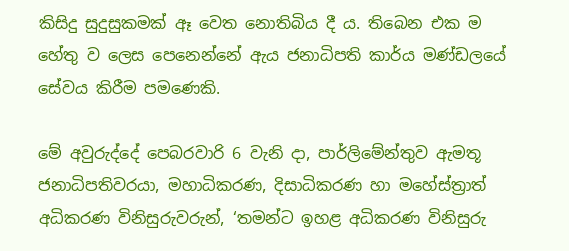කිසිදු සුදුසුකමක් ඈ වෙත නොතිබිය දී ය. තිබෙන එක ම හේතු ව ලෙස පෙනෙන්නේ ඇය ජනාධිපති කාර්ය මණ්ඩලයේ සේවය කිරීම පමණෙකි.

මේ අවුරුද්දේ පෙබරවාරි 6 වැනි දා, පාර්ලිමේන්තුව ඇමතූ ජනාධිපතිවරයා, මහාධිකරණ, දිසාධිකරණ හා මහේස්ත්‍රාත් අධිකරණ විනිසුරුවරුන්, ‘තමන්ට ඉහළ අධිකරණ විනිසුරු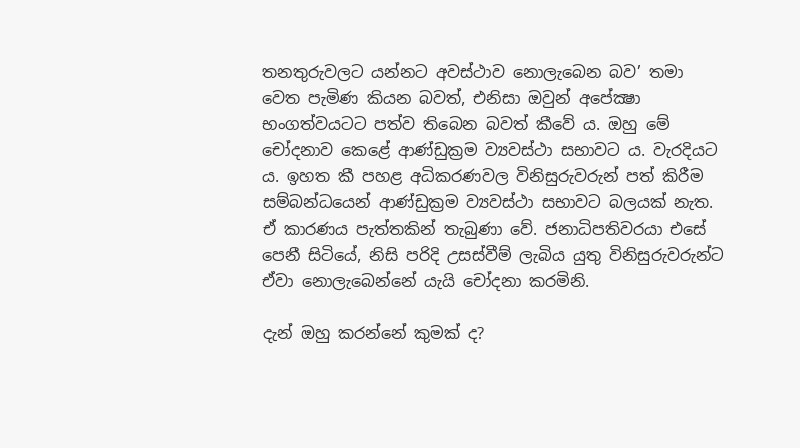තනතුරුවලට යන්නට අවස්ථාව නොලැබෙන බව’ තමා වෙත පැමිණ කියන බවත්, එනිසා ඔවුන් අපේක්‍ෂා භංගත්වයටට පත්ව තිබෙන බවත් කීවේ ය. ඔහු මේ චෝදනාව කෙළේ ආණ්ඩුක්‍රම ව්‍යවස්ථා සභාවට ය. වැරදියට ය. ඉහත කී පහළ අධිකරණවල විනිසුරුවරුන් පත් කිරීම සම්බන්ධයෙන් ආණ්ඩුක්‍රම ව්‍යවස්ථා සභාවට බලයක් නැත. ඒ කාරණය පැත්තකින් තැබුණා වේ. ජනාධිපතිවරයා එසේ පෙනී සිටියේ, නිසි පරිදි උසස්වීම් ලැබිය යුතු විනිසුරුවරුන්ට ඒවා නොලැබෙන්නේ යැයි චෝදනා කරමිනි.

දැන් ඔහු කරන්නේ කුමක් ද?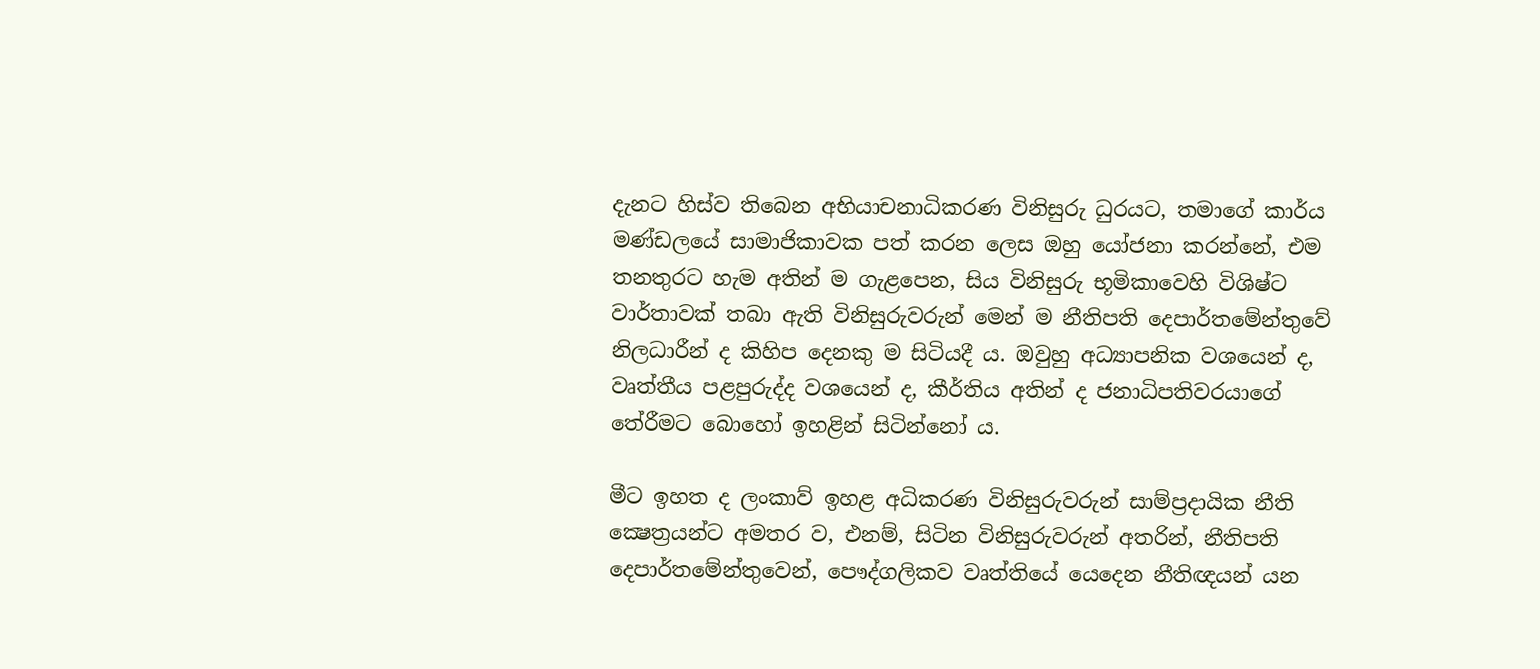දැනට හිස්ව තිබෙන අභියාචනාධිකරණ විනිසුරු ධුරයට, තමාගේ කාර්ය මණ්ඩලයේ සාමාජිකාවක පත් කරන ලෙස ඔහු යෝජනා කරන්නේ, එම තනතුරට හැම අතින් ම ගැළපෙන, සිය විනිසුරු භූමිකාවෙහි විශිෂ්ට වාර්තාවක් තබා ඇති විනිසුරුවරුන් මෙන් ම නීතිපති දෙපාර්තමේන්තුවේ නිලධාරීන් ද කිහිප දෙනකු ම සිටියදී ය. ඔවුහු අධ්‍යාපනික වශයෙන් ද, වෘත්තීය පළපුරුද්ද වශයෙන් ද, කීර්තිය අතින් ද ජනාධිපතිවරයාගේ තේරීමට බොහෝ ඉහළින් සිටින්නෝ ය.

මීට ඉහත ද ලංකාව් ඉහළ අධිකරණ විනිසුරුවරුන් සාම්ප්‍රදායික නීති ක්‍ෂෙත්‍රයන්ට අමතර ව, එනම්, සිටින විනිසුරුවරුන් අතරින්, නීතිපති දෙපාර්තමේන්තුවෙන්, පෞද්ගලිකව වෘත්තියේ යෙදෙන නීතිඥයන් යන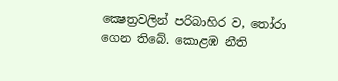ක්‍ෂෙත්‍රවලින් පරිබාහිර ව, තෝරා ගෙන තිබේ. කොළඹ නීති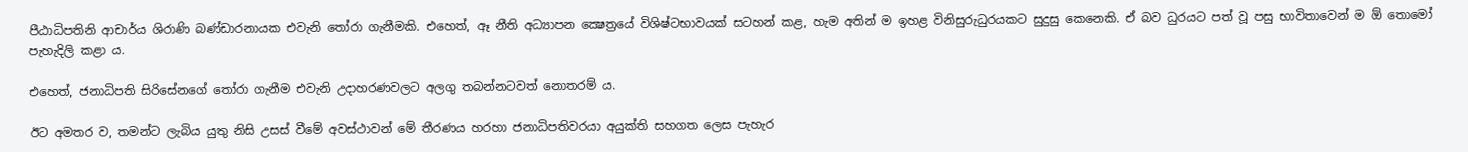පීඨාධිපතිනි ආචාර්ය ශිරාණි බණ්ඩාරනායක එවැනි තෝරා ගැනීමකි. එහෙත්, ඈ නීති අධ්‍යාපන ක්‍ෂෙත්‍රයේ විශිෂ්ටභාවයක් සටහන් කළ, හැම අතින් ම ඉහළ විනිසුරුධුරයකට සුදුසු කෙනෙකි. ඒ බව ධුරයට පත් වූ පසු භාවිතාවෙන් ම ඕ තොමෝ පැහැදිලි කළා ය.

එහෙත්, ජනාධිපති සිරිසේනගේ තෝරා ගැනීම එවැනි උදාහරණවලට අලගු තබන්නටවත් නොතරම් ය.

ඊට අමතර ව, තමන්ට ලැබිය යුතු නිසි උසස් වීමේ අවස්ථාවන් මේ තීරණය හරහා ජනාධිපතිවරයා අයුක්ති සහගත ලෙස පැහැර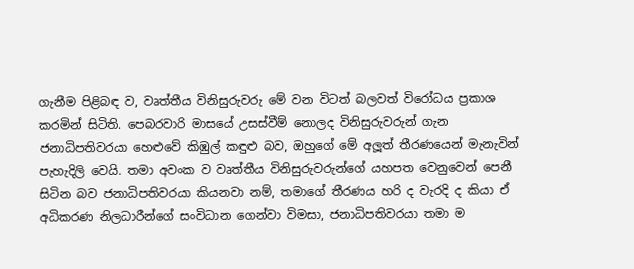ගැනීම පිළිබඳ ව, වෘත්තීය විනිසුරුවරු මේ වන විටත් බලවත් විරෝධය ප්‍රකාශ කරමින් සිටිති. පෙබරවාරි මාසයේ උසස්වීම් නොලද විනිසුරුවරුන් ගැන ජනාධිපතිවරයා හෙළුවේ කිඹුල් කඳුළු බව, ඔහුගේ මේ අලූත් තීරණයෙන් මැනැවින් පැහැදිලි වෙයි. තමා අවංක ව වෘත්තීය විනිසුරුවරුන්ගේ යහපත වෙනුවෙන් පෙනී සිටින බව ජනාධිපතිවරයා කියනවා නම්, තමාගේ තීරණය හරි ද වැරදි ද කියා ඒ අධිකරණ නිලධාරීන්ගේ සංවිධාන ගෙන්වා විමසා, ජනාධිපතිවරයා තමා ම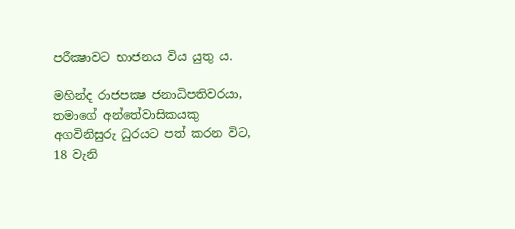පරීක්‍ෂාවට භාජනය විය යුතු ය.

මහින්ද රාජපක්‍ෂ ජනාධිපතිවරයා, තමාගේ අන්තේවාසිකයකු අගවිනිසුරු ධුරයට පත් කරන විට, 18 වැනි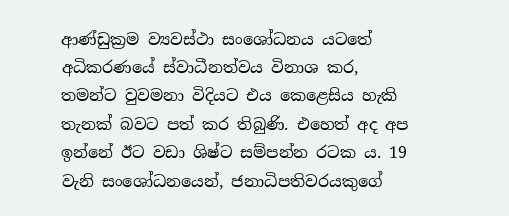ආණ්ඩුක්‍රම ව්‍යවස්ථා සංශෝධනය යටතේ අධිකරණයේ ස්වාධීනත්වය විනාශ කර, තමන්ට වුවමනා විදියට එය කෙළෙසිය හැකි තැනක් බවට පත් කර තිබුණි. එහෙත් අද අප ඉන්නේ ඊට වඩා ශිෂ්ට සම්පන්න රටක ය. 19 වැනි සංශෝධනයෙන්, ජනාධිපතිවරයකුගේ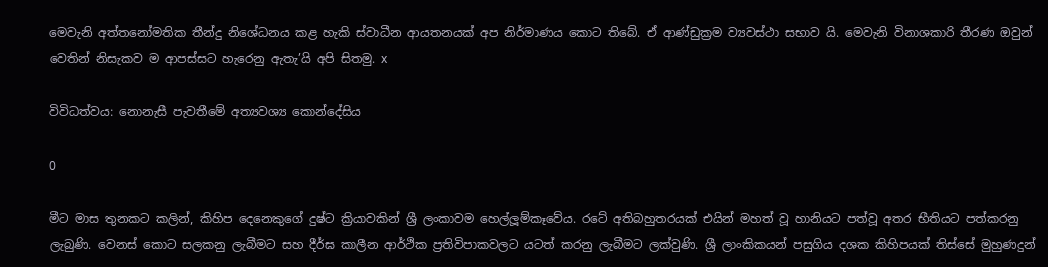මෙවැනි අත්තනෝමතික තීන්දු නිශේධනය කළ හැකි ස්වාධීන ආයතනයක් අප නිර්මාණය කොට තිබේ. ඒ ආණ්ඩුක්‍රම ව්‍යවස්ථා සභාව යි. මෙවැනි විනාශකාරි තීරණ ඔවුන් වෙතින් නිසැකව ම ආපස්සට හැරෙනු ඇතැ’යි අපි සිතමු. x

විවිධත්වය: නොනැසී පැවතීමේ අත්‍යවශ්‍ය කොන්දේසිය

0

මීට මාස තුනකට කලින්, කිහිප දෙනෙකුගේ දුෂ්ට ක්‍රියාවකින් ශ්‍රී ලංකාවම හෙල්ලූම්කෑවේය. රටේ අතිබහුතරයක් එයින් මහත් වූ හානියට පත්වූ අතර භීතියට පත්කරනු ලැබුණි. වෙනස් කොට සලකනු ලැබීමට සහ දීර්ඝ කාලීන ආර්ථික ප්‍රතිවිපාකවලට යටත් කරනු ලැබීමට ලක්වුණි. ශ්‍රී ලාංකිකයන් පසුගිය දශක කිහිපයක් තිස්සේ මුහුණදුන්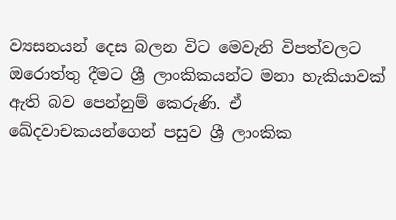ව්‍යසනයන් දෙස බලන විට මෙවැනි විපත්වලට ඔරොත්තු දීමට ශ්‍රී ලාංකිකයන්ට මනා හැකියාවක් ඇති බව පෙන්නුම් කෙරුණි. ඒ ඛේදවාචකයන්ගෙන් පසුව ශ්‍රී ලාංකික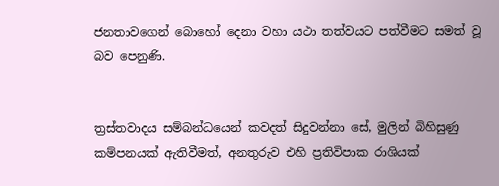ජනතාවගෙන් බොහෝ දෙනා වහා යථා තත්වයට පත්වීමට සමත් වූ බව පෙනුණි.


ත්‍රස්තවාදය සම්බන්ධයෙන් කවදත් සිදුවන්නා සේ, මුලින් බිහිසුණු කම්පනයක් ඇතිවීමත්, අනතුරුව එහි ප්‍රතිවිපාක රාශියක්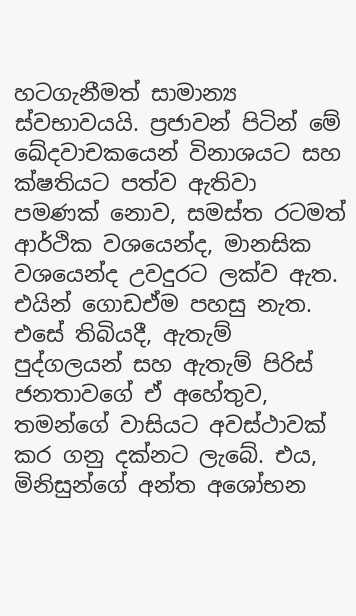හටගැනීමත් සාමාන්‍ය ස්වභාවයයි. ප්‍රජාවන් පිටින් මේ ඛේදවාචකයෙන් විනාශයට සහ ක්ෂතියට පත්ව ඇතිවා පමණක් නොව, සමස්ත රටමත් ආර්ථික වශයෙන්ද, මානසික වශයෙන්ද උවදුරට ලක්ව ඇත. එයින් ගොඩඒම පහසු නැත. එසේ තිබියදී, ඇතැම් පුද්ගලයන් සහ ඇතැම් පිරිස් ජනතාවගේ ඒ අහේතුව, තමන්ගේ වාසියට අවස්ථාවක් කර ගනු දක්නට ලැබේ. එය, මිනිසුන්ගේ අන්ත අශෝභන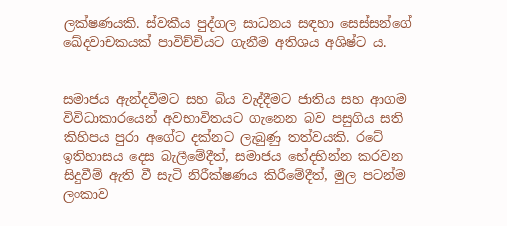ලක්ෂණයකි. ස්වකීය පුද්ගල සාධනය සඳහා සෙස්සන්ගේ ඛේදවාචකයක් පාවිච්චියට ගැනීම අතිශය අශිෂ්ට ය.


සමාජය ඇන්දවීමට සහ බිය වැද්දීමට ජාතිය සහ ආගම විවිධාකාරයෙන් අවභාවිතයට ගැනෙන බව පසුගිය සති කිහිපය පුරා අගේට දක්නට ලැබුණු තත්වයකි. රටේ ඉතිහාසය දෙස බැලීමේදීත්, සමාජය භේදභින්න කරවන සිදුවීම් ඇති වී සැටි නිරීක්ෂණය කිරීමේදීත්, මුල පටන්ම ලංකාව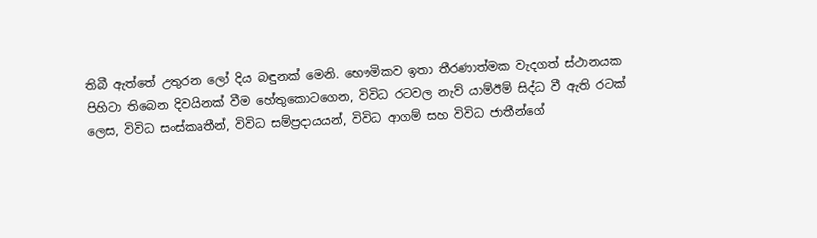තිබී ඇත්තේ උතුරන ලෝ දිය බඳුනක් මෙනි. භෞමිකව ඉතා තීරණාත්මක වැදගත් ස්ථානයක පිහිටා තිබෙන දිවයිනක් වීම හේතුකොටගෙන, විවිධ රටවල නැව් යාම්ඊම් සිද්ධ වී ඇති රටක් ලෙස, විවිධ සංස්කෘතීන්, විවිධ සම්ප්‍රදායයන්, විවිධ ආගම් සහ විවිධ ජාතීන්ගේ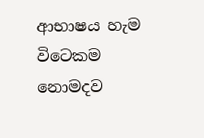ආභාෂය හැම විටෙකම නොමදව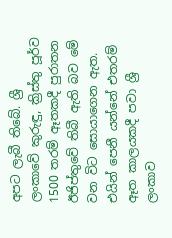අපට ලැබී තිබේ. ශ්‍රී ලංකාවේ කුරුඳු, ක්‍රිස්තු පූර්ව 1500 තරම් ඈතකදී පුරාතන ඊජිප්තුවේ තිබී ඇති බව මේ වන විට සොයාගෙන ඇත. එයින් පෙනී යන්නේ එතරම් ඈත කාලයකදී පවා ශ්‍රී ලංකාව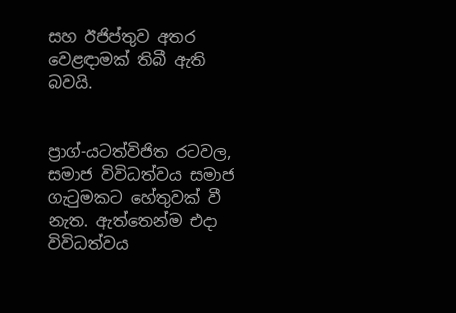සහ ඊජිප්තුව අතර වෙළඳාමක් තිබී ඇති බවයි.


ප්‍රාග්-යටත්විජිත රටවල, සමාජ විවිධත්වය සමාජ ගැටුමකට හේතුවක් වී නැත. ඇත්තෙන්ම එදා විවිධත්වය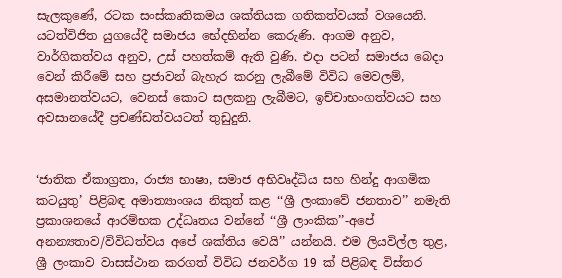සැලකුණේ, රටක සංස්කෘතිකමය ශක්තියක ගතිකත්වයක් වශයෙනි. යටත්විජිත යුගයේදී සමාජය භේදභින්න කෙරුණි. ආගම අනුව, වාර්ගිකත්වය අනුව, උස් පහත්කම් ඇති වුණි. එදා පටන් සමාජය බෙදා වෙන් කිරීමේ සහ ප්‍රජාවන් බැහැර කරනු ලැබීමේ විවිධ මෙවලම්, අසමානත්වයට, වෙනස් කොට සලකනු ලැබීමට, ඉච්චාභංගත්වයට සහ අවසානයේදී ප්‍රචණ්ඩත්වයටත් තුඩුදුනි.


‘ජාතික ඒකාග්‍රතා, රාජ්‍ය භාෂා, සමාජ අභිවෘද්ධිය සහ හින්දු ආගමික කටයුතු’ පිළිබඳ අමාත්‍යාංශය නිකුත් කළ ‘‘ශ්‍රී ලංකාවේ ජනතාව’’ නමැති ප්‍රකාශනයේ ආරම්භක උද්ධෘතය වන්නේ ‘‘ශ්‍රී ලාංකික’’-අපේ අනන්‍යතාව/විවිධත්වය අපේ ශක්තිය වෙයි’’ යන්නයි. එම ලියවිල්ල තුළ, ශ්‍රී ලංකාව වාසස්ථාන කරගත් විවිධ ජනවර්ග 19 ක් පිළිබඳ විස්තර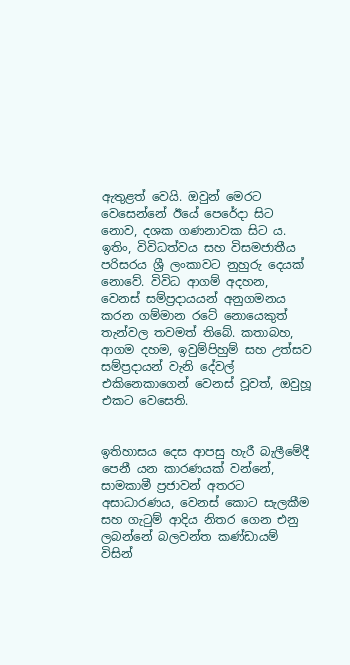ඇතුළත් වෙයි. ඔවුන් මෙරට වෙසෙන්නේ ඊයේ පෙරේදා සිට නොව, දශක ගණනාවක සිට ය. ඉතිං, විවිධත්වය සහ විසමජාතීය පරිසරය ශ්‍රී ලංකාවට නුහුරු දෙයක් නොවේ. විවිධ ආගම් අදහන, වෙනස් සම්ප්‍රදායයන් අනුගමනය කරන ගම්මාන රටේ නොයෙකුත් තැන්වල තවමත් තිබේ. කතාබහ, ආගම දහම, ඉවුම්පිහුම් සහ උත්සව සම්ප්‍රදායන් වැනි දේවල් එකිනෙකාගෙන් වෙනස් වූවත්, ඔවුහූ එකට වෙසෙති.


ඉතිහාසය දෙස ආපසු හැරී බැලීමේදී පෙනී යන කාරණයක් වන්නේ, සාමකාමී ප්‍රජාවන් අතරට අසාධාරණය, වෙනස් කොට සැලකීම සහ ගැටුම් ආදිය නිතර ගෙන එනු ලබන්නේ බලවන්ත කණ්ඩායම් විසින්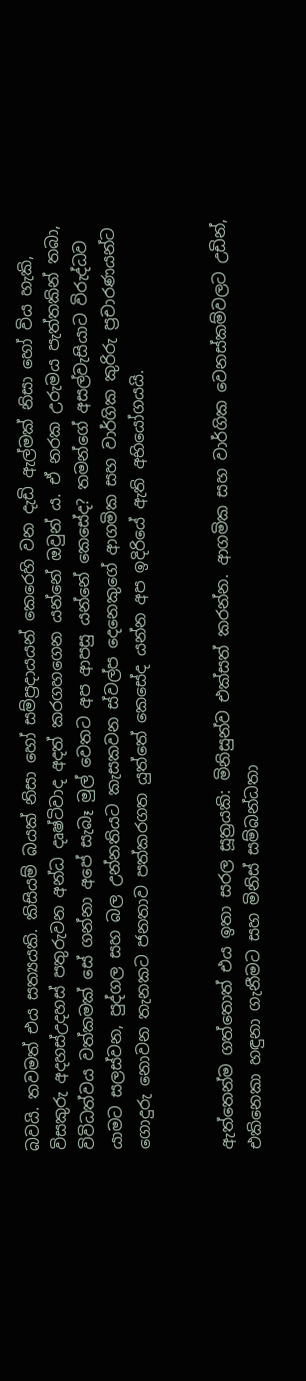බවයි. තවමත් එය සත්‍යයකි. කිසියම් බයක් නිසා හෝ සම්ප්‍රදායයන් කෙරෙහි වන දැඩි ඇල්මක් නිසා හෝ විය හැකි, විසකුරු අදහස්උදහස් පතුරුවන අන්ධ දෘෂ්ටිවාද අදත් කරගහගෙන යන්නේ ඔවුන් ය. ඒ නරක උරුමය පැත්තකින් තබා, විවිධත්වය වත්කමක් සේ ගන්නා අපේ සැබෑ මුල් වෙතට අප ආපසු යන්නේ කෙසේද? තමන්ගේ අසල්වැසියාට විරුද්ධව යාමට සලස්වන, පුද්ගල සහ බල උන්නතියට කැසකවන ස්වල්ප දෙනෙකුගේ ආගමික සහ වාර්ගික කුරිරු ප්‍රචාරණයන්ට ගොදුරු නොවන තැනකට ජනතාව පත්කරගත යුත්තේ කෙසේද යන්න අප ඉදිරියේ ඇති අභියෝගයයි.


ඇත්තෙන්ම ගත්තොත් එය ඉතා සරල සූත්‍රයකි: මිනිසුන්ව එක්සත් කරන්න. ආගමික සහ වාර්ගික වෙනස්කම්වලට උඩින්, එකිනෙකා හඳුනා ගැනීමට සහ මිනිස් සම්බන්ධතා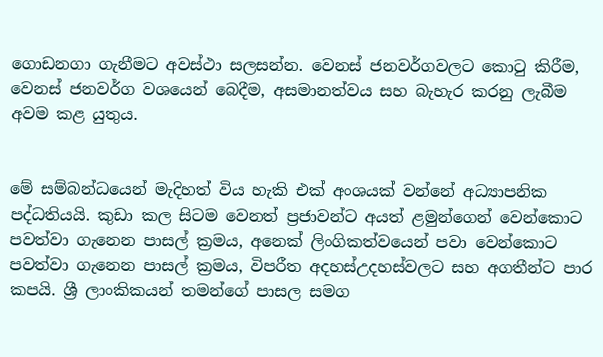ගොඩනගා ගැනීමට අවස්ථා සලසන්න. වෙනස් ජනවර්ගවලට කොටු කිරීම, වෙනස් ජනවර්ග වශයෙන් බෙදීම, අසමානත්වය සහ බැහැර කරනු ලැබීම අවම කළ යුතුය.


මේ සම්බන්ධයෙන් මැදිහත් විය හැකි එක් අංශයක් වන්නේ අධ්‍යාපනික පද්ධතියයි. කුඩා කල සිටම වෙනත් ප්‍රජාවන්ට අයත් ළමුන්ගෙන් වෙන්කොට පවත්වා ගැනෙන පාසල් ක්‍රමය, අනෙක් ලිංගිකත්වයෙන් පවා වෙන්කොට පවත්වා ගැනෙන පාසල් ක්‍රමය, විපරීත අදහස්උදහස්වලට සහ අගතීන්ට පාර කපයි. ශ්‍රී ලාංකිකයන් තමන්ගේ පාසල සමග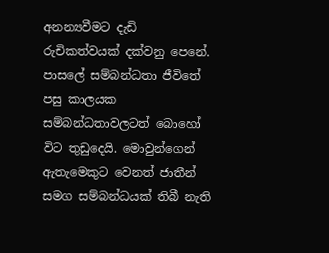අනන්‍යවීමට දැඩි රුචිකත්වයක් දක්වනු පෙනේ. පාසලේ සම්බන්ධතා ජීවිතේ පසු කාලයක සම්බන්ධතාවලටත් බොහෝ විට තුඩුදෙයි. මොවුන්ගෙන් ඇතැමෙකුට වෙනත් ජාතීන් සමග සම්බන්ධයක් තිබී නැති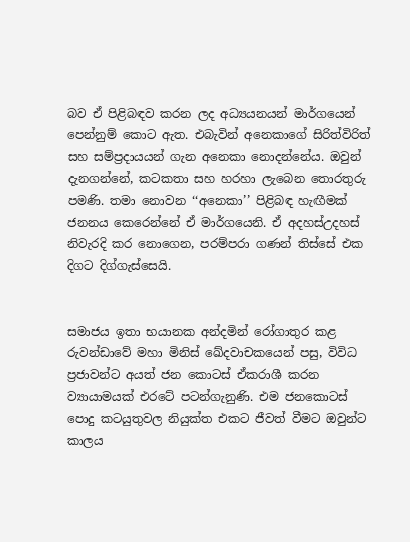බව ඒ පිළිබඳව කරන ලද අධ්‍යයනයන් මාර්ගයෙන් පෙන්නුම් කොට ඇත. එබැවින් අනෙකාගේ සිරිත්විරිත් සහ සම්ප්‍රදායයන් ගැන අනෙකා නොදන්නේය. ඔවුන් දැනගන්නේ, කටකතා සහ හරහා ලැබෙන තොරතුරු පමණි. තමා නොවන ‘‘අනෙකා’’ පිළිබඳ හැඟීමක් ජනනය කෙරෙන්නේ ඒ මාර්ගයෙනි. ඒ අදහස්උදහස් නිවැරදි කර නොගෙන, පරම්පරා ගණන් තිස්සේ එක දිගට දිග්ගැස්සෙයි.


සමාජය ඉතා භයානක අන්දමින් රෝගාතුර කළ රුවන්ඩාවේ මහා මිනිස් ඛේදවාචකයෙන් පසු, විවිධ ප්‍රජාවන්ට අයත් ජන කොටස් ඒකරාශී කරන ව්‍යායාමයක් එරටේ පටන්ගැනුණි. එම ජනකොටස් පොදු කටයුතුවල නියුක්ත එකට ජීවත් වීමට ඔවුන්ට කාලය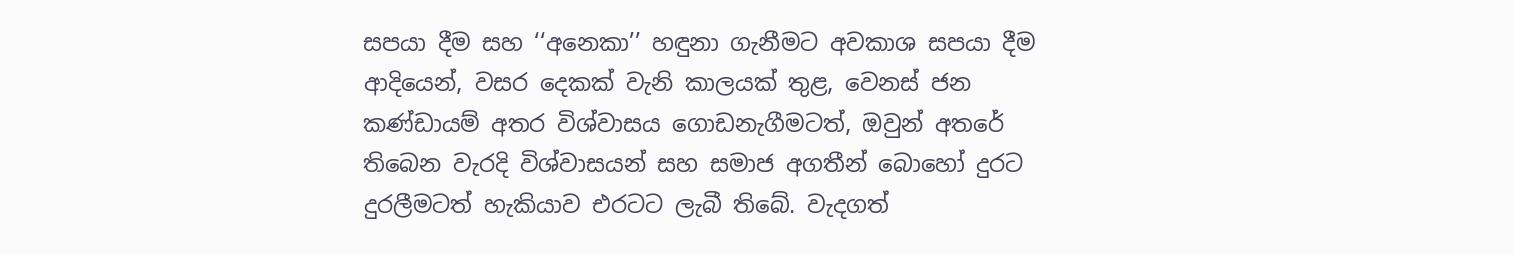සපයා දීම සහ ‘‘අනෙකා’’ හඳුනා ගැනීමට අවකාශ සපයා දීම ආදියෙන්, වසර දෙකක් වැනි කාලයක් තුළ, වෙනස් ජන කණ්ඩායම් අතර විශ්වාසය ගොඩනැගීමටත්, ඔවුන් අතරේ තිබෙන වැරදි විශ්වාසයන් සහ සමාජ අගතීන් බොහෝ දුරට දුරලීමටත් හැකියාව එරටට ලැබී තිබේ. වැදගත්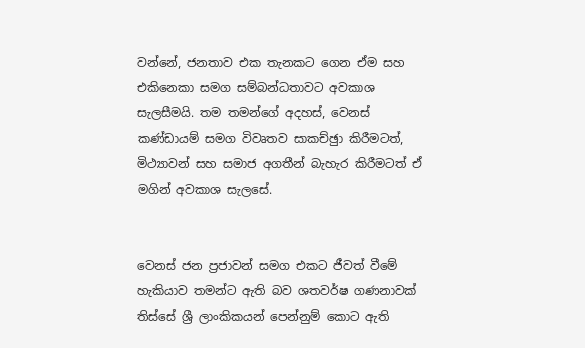වන්නේ, ජනතාව එක තැනකට ගෙන ඒම සහ එකිනෙකා සමග සම්බන්ධතාවට අවකාශ සැලසීමයි. තම තමන්ගේ අදහස්, වෙනස් කණ්ඩායම් සමග විවෘතව සාකච්ඡුා කිරීමටත්, මිථ්‍යාවන් සහ සමාජ අගතීන් බැහැර කිරීමටත් ඒ මගින් අවකාශ සැලසේ.


වෙනස් ජන ප්‍රජාවන් සමග එකට ජීවත් වීමේ හැකියාව තමන්ට ඇති බව ශතවර්ෂ ගණනාවක් තිස්සේ ශ්‍රී ලාංකිකයන් පෙන්නුම් කොට ඇති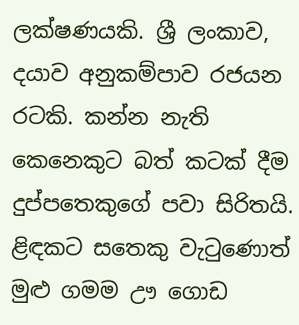ලක්ෂණයකි. ශ්‍රී ලංකාව, දයාව අනුකම්පාව රජයන රටකි. කන්න නැති කෙනෙකුට බත් කටක් දීම දුප්පතෙකුගේ පවා සිරිතයි. ළිඳකට සතෙකු වැටුණොත් මුළු ගමම ඌ ගොඩ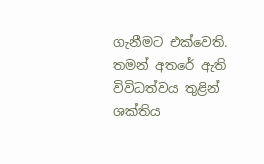ගැනීමට එක්වෙති. තමන් අතරේ ඇති විවිධත්වය තුළින් ශක්තිය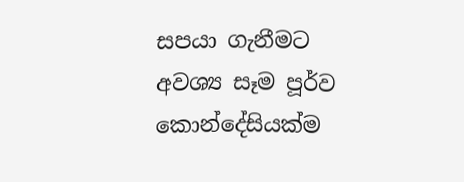සපයා ගැනීමට අවශ්‍ය සෑම පූර්ව කොන්දේසියක්ම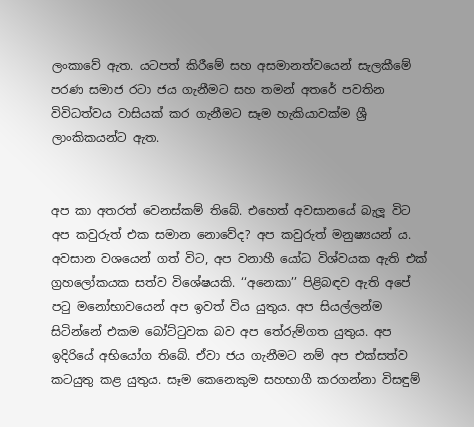ලංකාවේ ඇත. යටපත් කිරීමේ සහ අසමානත්වයෙන් සැලකීමේ පරණ සමාජ රටා ජය ගැනීමට සහ තමන් අතරේ පවතින විවිධත්වය වාසියක් කර ගැනීමට සෑම හැකියාවක්ම ශ්‍රී ලාංකිකයන්ට ඇත.


අප කා අතරත් වෙනස්කම් තිබේ. එහෙත් අවසානයේ බැලූ විට අප කවුරුත් එක සමාන නොවේද? අප කවුරුත් මනුෂ්‍යයන් ය. අවසාන වශයෙන් ගත් විට, අප වනාහී යෝධ විශ්වයක ඇති එක් ග්‍රහලෝකයක සත්ව විශේෂයකි. ‘‘අනෙකා’’ පිළිබඳව ඇති අපේ පටු මනෝභාවයෙන් අප ඉවත් විය යුතුය. අප සියල්ලන්ම සිටින්නේ එකම බෝට්ටුවක බව අප තේරුම්ගත යුතුය. අප ඉදිරියේ අභියෝග තිබේ. ඒවා ජය ගැනීමට නම් අප එක්සත්ව කටයුතු කළ යුතුය. සෑම කෙනෙකුම සහභාගී කරගන්නා විසඳුම්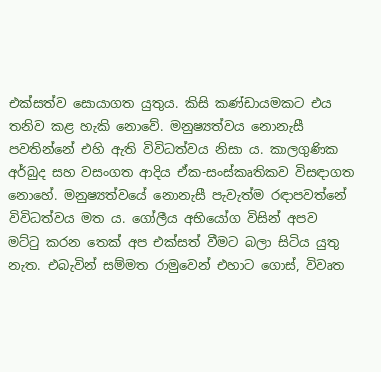එක්සත්ව සොයාගත යුතුය. කිසි කණ්ඩායමකට එය තනිව කළ හැකි නොවේ. මනුෂ්‍යත්වය නොනැසී පවතින්නේ එහි ඇති විවිධත්වය නිසා ය. කාලගුණික අර්බුද සහ වසංගත ආදිය ඒක-සංස්කෘතිකව විසඳාගත නොහේ. මනුෂ්‍යත්වයේ නොනැසී පැවැත්ම රඳාපවත්නේ විවිධත්වය මත ය. ගෝලීය අභියෝග විසින් අපව මට්ටු කරන තෙක් අප එක්සත් වීමට බලා සිටිය යුතු නැත. එබැවින් සම්මත රාමුවෙන් එහාට ගොස්, විවෘත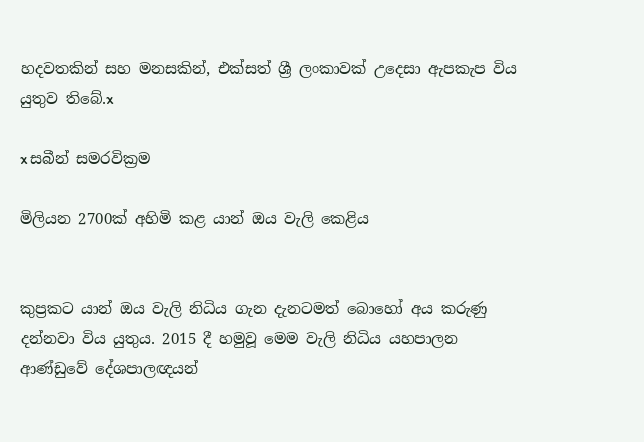හදවතකින් සහ මනසකින්, එක්සත් ශ්‍රී ලංකාවක් උදෙසා ඇපකැප විය යුතුව තිබේ.x

x සබීන් සමරවික්‍රම

මිලියන 2700ක් අහිමි කළ යාන් ඔය වැලි කෙළිය


කුප්‍රකට යාන් ඔය වැලි නිධිය ගැන දැනටමත් බොහෝ අය කරුණු දන්නවා විය යුතුය. 2015 දී හමුවූ මෙම වැලි නිධිය යහපාලන ආණ්ඩුවේ දේශපාලඥයන්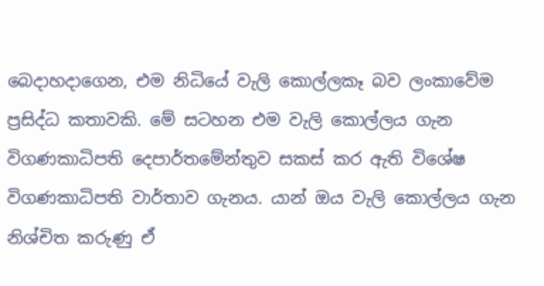බෙදාහදාගෙන, එම නිධියේ වැලි කොල්ලකෑ බව ලංකාවේම ප්‍රසිද්ධ කතාවකි. මේ සටහන එම වැලි කොල්ලය ගැන විගණකාධිපති දෙපාර්තමේන්තුව සකස් කර ඇති විශේෂ විගණකාධිපති වාර්තාව ගැනය. යාන් ඔය වැලි කොල්ලය ගැන නිශ්චිත කරුණු ඒ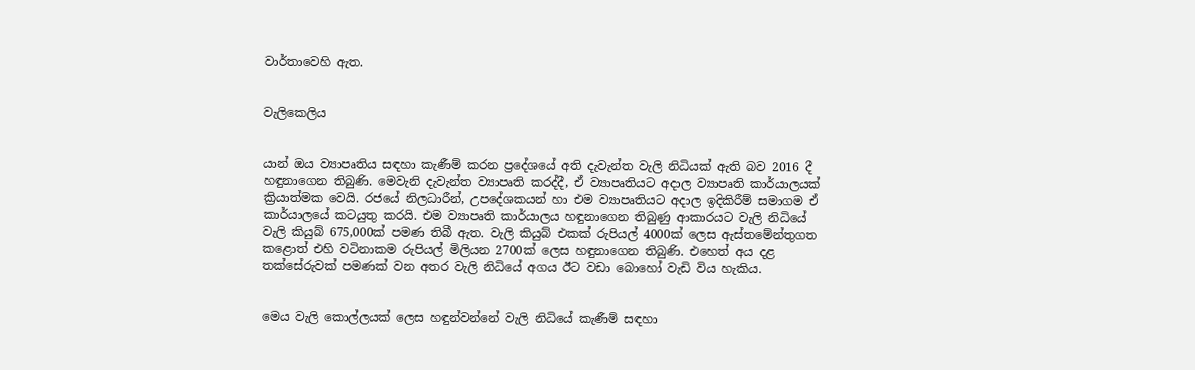වාර්තාවෙහි ඇත.


වැලිකෙලිය


යාන් ඔය ව්‍යාපෘතිය සඳහා කැණීම් කරන ප්‍රදේශයේ අති දැවැන්ත වැලි නිධියක් ඇති බව 2016 දී හඳුනාගෙන තිබුණි. මෙවැනි දැවැන්ත ව්‍යාපෘති කරද්දී, ඒ ව්‍යාපෘතියට අදාල ව්‍යාපෘති කාර්යාලයක් ක්‍රියාත්මක වෙයි. රජයේ නිලධාරීන්, උපදේශකයන් හා එම ව්‍යාපෘතියට අදාල ඉදිකිරීම් සමාගම ඒ කාර්යාලයේ කටයුතු කරයි. එම ව්‍යාපෘති කාර්යාලය හඳුනාගෙන තිබුණු ආකාරයට වැලි නිධියේ වැලි කියුබ් 675,000ක් පමණ තිබී ඇත. වැලි කියුබ් එකක් රුපියල් 4000ක් ලෙස ඇස්තමේන්තුගත කළොත් එහි වටිනාකම රුපියල් මිලියන 2700ක් ලෙස හඳුනාගෙන තිබුණි. එහෙත් අය දළ තක්සේරුවක් පමණක් වන අතර වැලි නිධියේ අගය ඊට වඩා බොහෝ වැඩි විය හැකිය.


මෙය වැලි කොල්ලයක් ලෙස හඳුන්වන්නේ වැලි නිධියේ කැණීම් සඳහා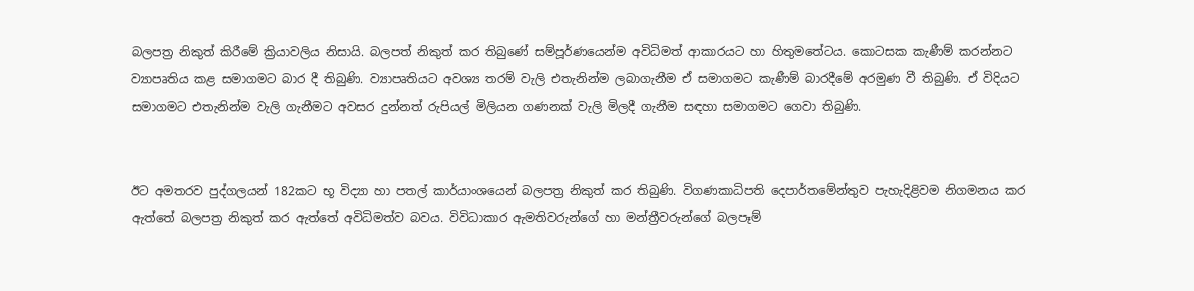බලපත්‍ර නිකුත් කිරීමේ ක්‍රියාවලිය නිසායි. බලපත් නිකුත් කර තිබුණේ සම්පූර්ණයෙන්ම අවිධිමත් ආකාරයට හා හිතුමතේටය. කොටසක කැණීම් කරන්නට ව්‍යාපෘතිය කළ සමාගමට බාර දී තිබුණි. ව්‍යාපෘතියට අවශ්‍ය තරම් වැලි එතැනින්ම ලබාගැනීම ඒ සමාගමට කැණීම් බාරදීමේ අරමුණ වී තිබුණි. ඒ විදියට සමාගමට එතැනින්ම වැලි ගැනීමට අවසර දුන්නත් රුපියල් මිලියන ගණනක් වැලි මිලදී ගැනීම සඳහා සමාගමට ගෙවා තිබුණි.


ඊට අමතරව පුද්ගලයන් 182කට භූ විද්‍යා හා පතල් කාර්යාංශයෙන් බලපත්‍ර නිකුත් කර තිබුණි. විගණකාධිපති දෙපාර්තමේන්තුව පැහැදිළිවම නිගමනය කර ඇත්තේ බලපත්‍ර නිකුත් කර ඇත්තේ අවිධිමත්ව බවය. විවිධාකාර ඇමතිවරුන්ගේ හා මන්ත්‍රීවරුන්ගේ බලපෑම්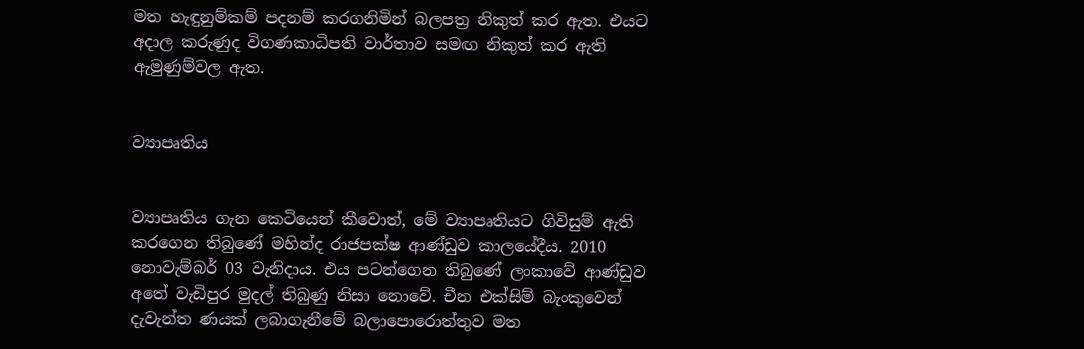මත හැඳුනුම්කම් පදනම් කරගනිමින් බලපත්‍ර නිකුත් කර ඇත. එයට අදාල කරුණුද විගණකාධිපති වාර්තාව සමඟ නිකුත් කර ඇති ඇමුණුම්වල ඇත.


ව්‍යාපෘතිය


ව්‍යාපෘතිය ගැන කෙටියෙන් කීවොත්, මේ ව්‍යාපෘතියට ගිවිසුම් ඇති කරගෙන තිබුණේ මහින්ද රාජපක්ෂ ආණ්ඩුව කාලයේදීය. 2010 නොවැම්බර් 03 වැනිදාය. එය පටන්ගෙන තිබුණේ ලංකාවේ ආණ්ඩුව අතේ වැඩිපුර මුදල් තිබුණු නිසා නොවේ. චීන එක්සිම් බැංකුවෙන් දැවැන්ත ණයක් ලබාගැනීමේ බලාපොරොත්තුව මත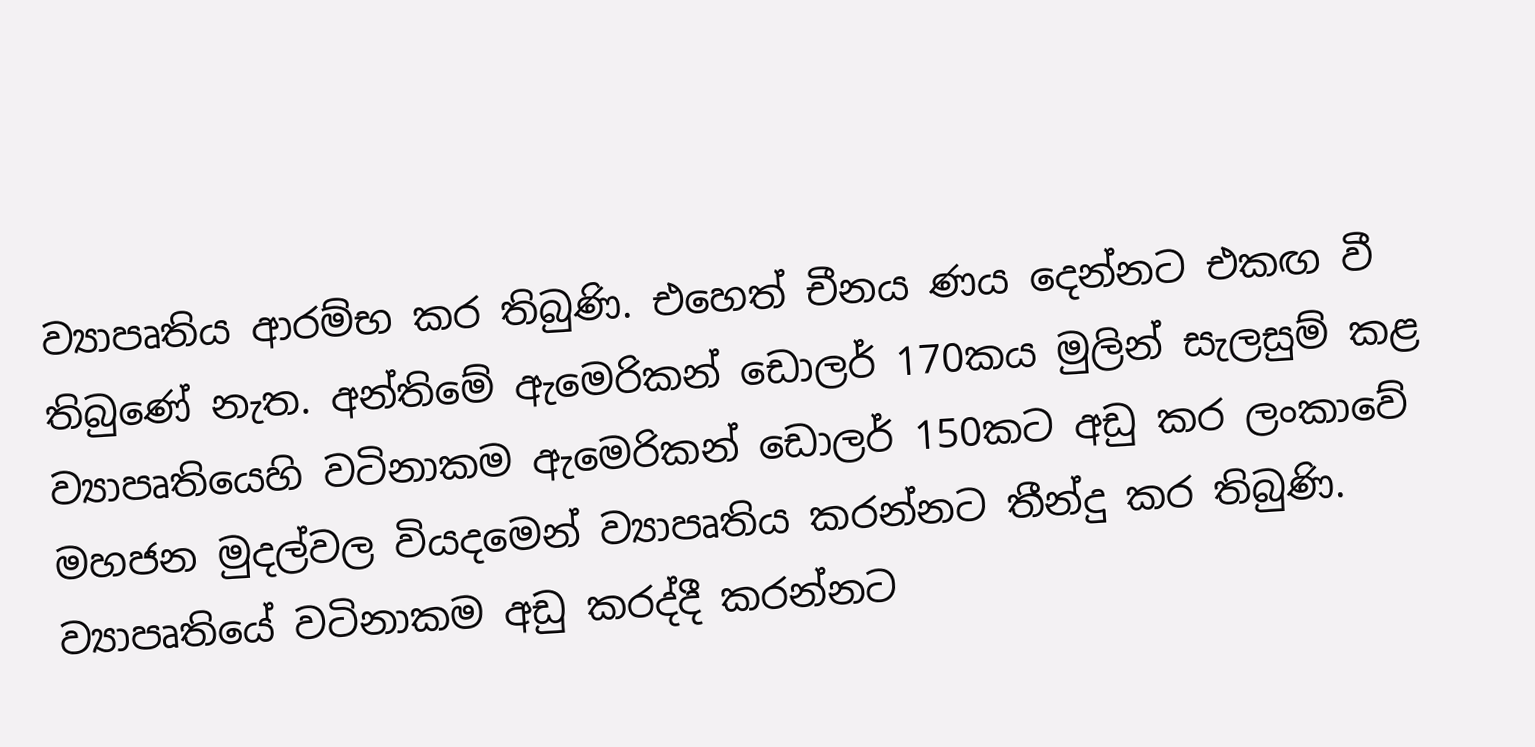ව්‍යාපෘතිය ආරම්භ කර තිබුණි. එහෙත් චීනය ණය දෙන්නට එකඟ වී තිබුණේ නැත. අන්තිමේ ඇමෙරිකන් ඩොලර් 170කය මුලින් සැලසුම් කළ ව්‍යාපෘතියෙහි වටිනාකම ඇමෙරිකන් ඩොලර් 150කට අඩු කර ලංකාවේ මහජන මුදල්වල වියදමෙන් ව්‍යාපෘතිය කරන්නට තීන්දු කර තිබුණි. ව්‍යාපෘතියේ වටිනාකම අඩු කරද්දී කරන්නට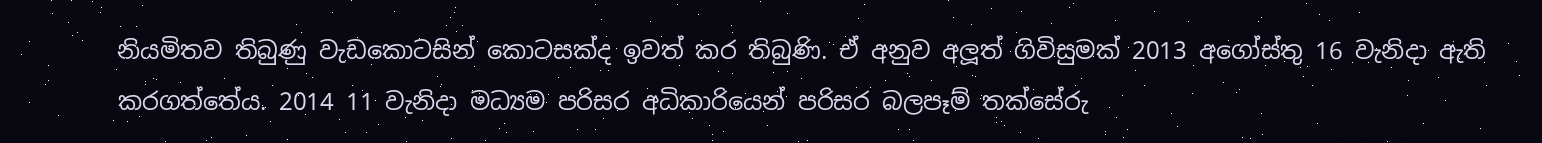නියමිතව තිබුණු වැඩකොටසින් කොටසක්ද ඉවත් කර තිබුණි. ඒ අනුව අලූත් ගිවිසුමක් 2013 අගෝස්තු 16 වැනිදා ඇති කරගත්තේය. 2014 11 වැනිදා මධ්‍යම පරිසර අධිකාරියෙන් පරිසර බලපෑම් තක්සේරු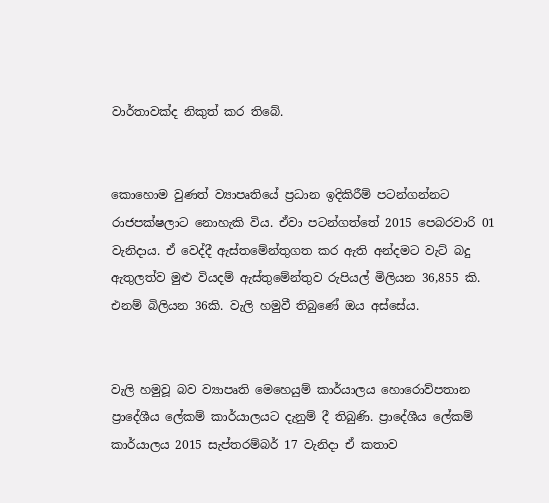වාර්තාවක්ද නිකුත් කර තිබේ.


කොහොම වුණත් ව්‍යාපෘතියේ ප්‍රධාන ඉදිකිරීම් පටන්ගන්නට රාජපක්ෂලාට නොහැකි විය. ඒවා පටන්ගත්තේ 2015 පෙබරවාරි 01 වැනිදාය. ඒ වෙද්දී ඇස්තමේන්තුගත කර ඇති අන්දමට වැට් බදු ඇතුලත්ව මුළු වියදම් ඇස්තුමේන්තුව රුපියල් මිලියන 36,855 කි. එනම් බිලියන 36කි. වැලි හමුවී තිබුණේ ඔය අස්සේය.


වැලි හමුවූ බව ව්‍යාපෘති මෙහෙයුම් කාර්යාලය හොරොව්පතාන ප්‍රාදේශීය ලේකම් කාර්යාලයට දැනුම් දී තිබුණි. ප්‍රාදේශීය ලේකම් කාර්යාලය 2015 සැප්තරම්බර් 17 වැනිදා ඒ කතාව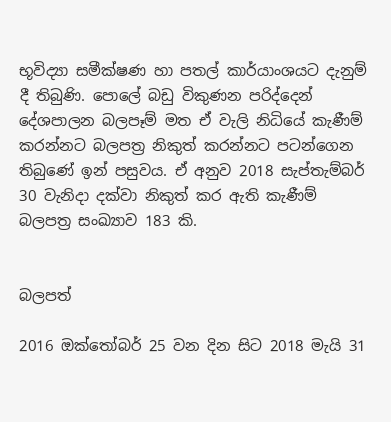භූවිද්‍යා සමීක්ෂණ හා පතල් කාර්යාංශයට දැනුම් දී තිබුණි. පොලේ බඩු විකුණන පරිද්දෙන් දේශපාලන බලපෑම් මත ඒ වැලි නිධියේ කැණීම් කරන්නට බලපත්‍ර නිකුත් කරන්නට පටන්ගෙන තිබුණේ ඉන් පසුවය. ඒ අනුව 2018 සැප්තැම්බර් 30 වැනිදා දක්වා නිකුත් කර ඇති කැණීම් බලපත්‍ර සංඛ්‍යාව 183 කි.


බලපත්

2016 ඔක්තෝබර් 25 වන දින සිට 2018 මැයි 31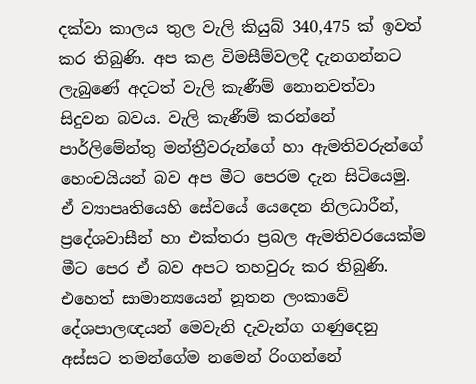දක්වා කාලය තුල වැලි කියුබ් 340,475 ක් ඉවත් කර තිබුණි. අප කළ විමසීම්වලදී දැනගන්නට ලැබුණේ අදටත් වැලි කැණීම් නොනවත්වා සිදුවන බවය. වැලි කැණීම් කරන්නේ පාර්ලිමේන්තු මන්ත්‍රීවරුන්ගේ හා ඇමතිවරුන්ගේ හෙංචයියන් බව අප මීට පෙරම දැන සිටියෙමු. ඒ ව්‍යාපෘතියෙහි සේවයේ යෙදෙන නිලධාරීන්, ප්‍රදේශවාසීන් හා එක්තරා ප්‍රබල ඇමතිවරයෙක්ම මීට පෙර ඒ බව අපට තහවුරු කර තිබුණි.
එහෙත් සාමාන්‍යයෙන් නූතන ලංකාවේ දේශපාලඥයන් මෙවැනි දැවැන්ග ගණුදෙනු අස්සට තමන්ගේම නමෙන් රිංගන්නේ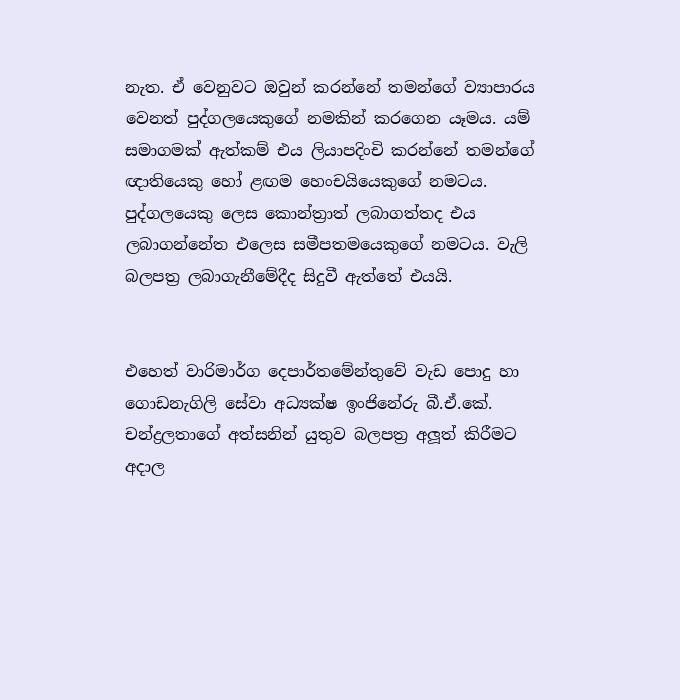නැත. ඒ වෙනුවට ඔවුන් කරන්නේ තමන්ගේ ව්‍යාපාරය වෙනත් පුද්ගලයෙකුගේ නමකින් කරගෙන යෑමය. යම් සමාගමක් ඇත්කම් එය ලියාපදිංචි කරන්නේ තමන්ගේ ඥාතියෙකු හෝ ළඟම හෙංචයියෙකුගේ නමටය. පුද්ගලයෙකු ලෙස කොන්ත්‍රාත් ලබාගත්තද එය ලබාගන්නේත එලෙස සමීපතමයෙකුගේ නමටය. වැලි බලපත්‍ර ලබාගැනීමේදීද සිදුවී ඇත්තේ එයයි.


එහෙත් වාරිමාර්ග දෙපාර්තමේන්තුවේ වැඩ පොදු හා ගොඩනැගිලි සේවා අධ්‍යක්ෂ ඉංජිනේරු බී.ඒ.කේ. චන්ද්‍රලතාගේ අත්සනින් යුතුව බලපත්‍ර අලූත් කිරීමට අදාල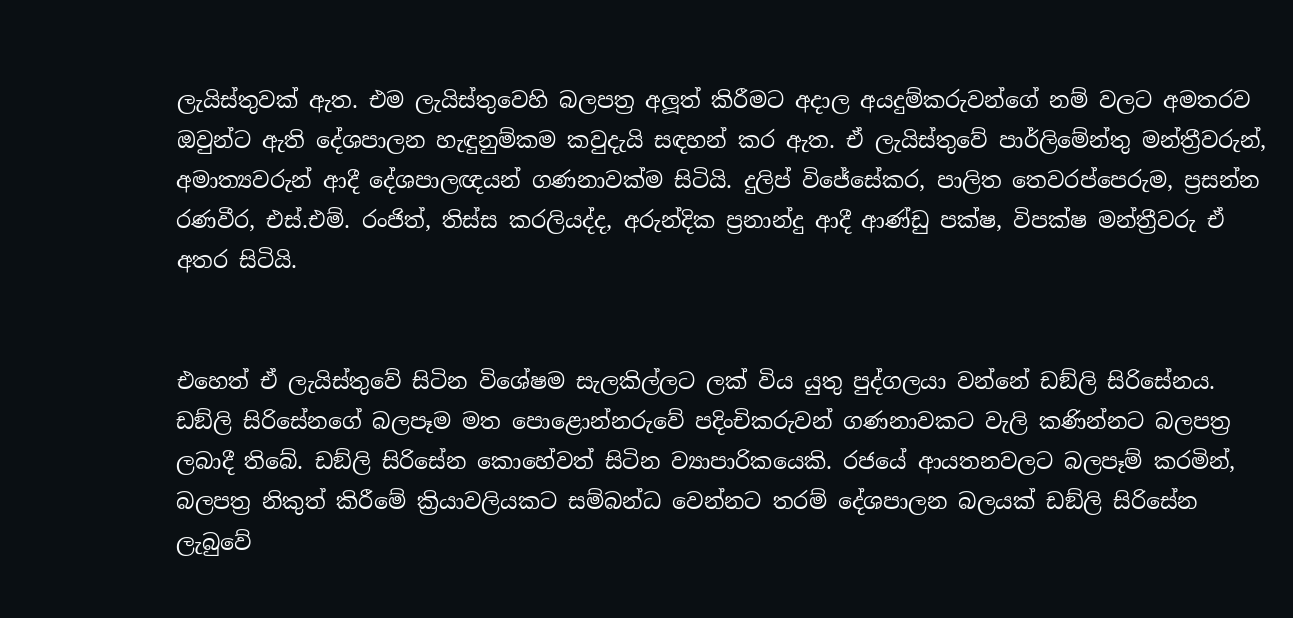ලැයිස්තුවක් ඇත. එම ලැයිස්තුවෙහි බලපත්‍ර අලූත් කිරීමට අදාල අයදුම්කරුවන්ගේ නම් වලට අමතරව ඔවුන්ට ඇති දේශපාලන හැඳුනුම්කම කවුදැයි සඳහන් කර ඇත. ඒ ලැයිස්තුවේ පාර්ලිමේන්තු මන්ත්‍රීවරුන්, අමාත්‍යවරුන් ආදී දේශපාලඥයන් ගණනාවක්ම සිටියි. දුලිප් විජේසේකර, පාලිත තෙවරප්පෙරුම, ප්‍රසන්න රණවීර, එස්.එම්. රංජිත්, තිස්ස කරලියද්ද, අරුන්දික ප්‍රනාන්දු ආදී ආණ්ඩු පක්ෂ, විපක්ෂ මන්ත්‍රීවරු ඒ අතර සිටියි.


එහෙත් ඒ ලැයිස්තුවේ සිටින විශේෂම සැලකිල්ලට ලක් විය යුතු පුද්ගලයා වන්නේ ඩඞ්ලි සිරිසේනය. ඩඞ්ලි සිරිසේනගේ බලපෑම මත පොළොන්නරුවේ පදිංචිකරුවන් ගණනාවකට වැලි කණින්නට බලපත්‍ර ලබාදී තිබේ. ඩඞ්ලි සිරිසේන කොහේවත් සිටින ව්‍යාපාරිකයෙකි. රජයේ ආයතනවලට බලපෑම් කරමින්, බලපත්‍ර නිකුත් කිරීමේ ක්‍රියාවලියකට සම්බන්ධ වෙන්නට තරම් දේශපාලන බලයක් ඩඞ්ලි සිරිසේන ලැබුවේ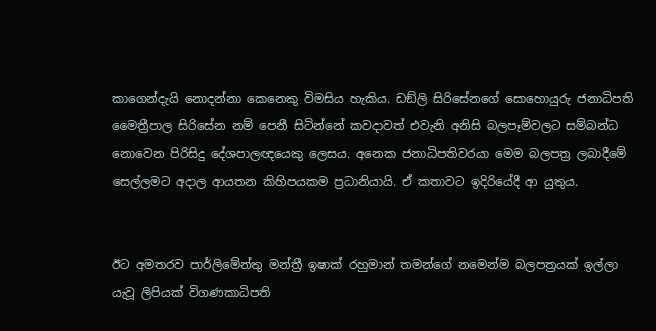කාගෙන්දැයි නොදන්නා කෙනෙකු විමසිය හැකිය. ඩඞ්ලි සිරිසේනගේ සොහොයුරු ජනාධිපති මෛත්‍රීපාල සිරිසේන නම් පෙනී සිටින්නේ කවදාවත් එවැනි අනිසි බලපෑම්වලට සම්බන්ධ නොවෙන පිරිසිදු දේශපාලඥයෙකු ලෙසය. අනෙක ජනාධිපතිවරයා මෙම බලපත්‍ර ලබාදීමේ සෙල්ලමට අදාල ආයතන කිහිපයකම ප්‍රධානියායි. ඒ කතාවට ඉදිරියේදී ආ යුතුය.


ඊට අමතරව පාර්ලිමේන්තු මන්ත්‍රී ඉෂාක් රහුමාන් තමන්ගේ නමෙන්ම බලපත්‍රයක් ඉල්ලා යැවූ ලිපියක් විගණකාධිපති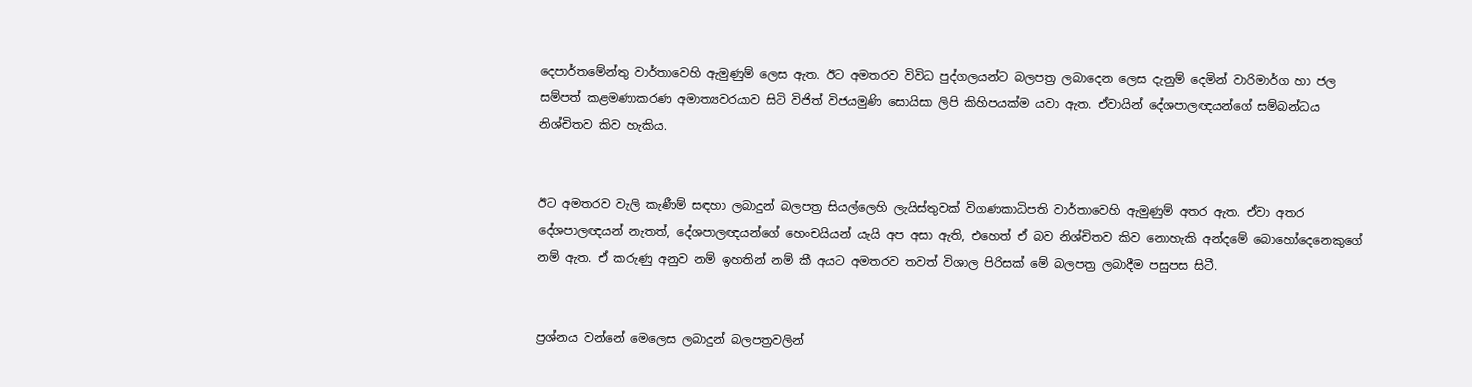දෙපාර්තමේන්තු වාර්තාවෙහි ඇමුණුම් ලෙස ඇත. ඊට අමතරව විවිධ පුද්ගලයන්ට බලපත්‍ර ලබාදෙන ලෙස දැනුම් දෙමින් වාරිමාර්ග හා ජල සම්පත් කළමණාකරණ අමාත්‍යවරයාව සිටි විජිත් විජයමුණි සොයිසා ලිපි කිහිපයක්ම යවා ඇත. ඒවායින් දේශපාලඥයන්ගේ සම්බන්ධය නිශ්චිතව කිව හැකිය.


ඊට අමතරව වැලි කැණීම් සඳහා ලබාදුන් බලපත්‍ර සියල්ලෙහි ලැයිස්තුවක් විගණකාධිපති වාර්තාවෙහි ඇමුණුම් අතර ඇත. ඒවා අතර දේශපාලඥයන් නැතත්, දේශපාලඥයන්ගේ හෙංචයියන් යැයි අප අසා ඇති, එහෙත් ඒ බව නිශ්චිතව කිව නොහැකි අන්දමේ බොහෝදෙනෙකුගේ නම් ඇත. ඒ කරුණු අනුව නම් ඉහතින් නම් කී අයට අමතරව තවත් විශාල පිරිසක් මේ බලපත්‍ර ලබාදීම පසුපස සිටී.


ප්‍රශ්නය වන්නේ මෙලෙස ලබාදුන් බලපත්‍රවලින්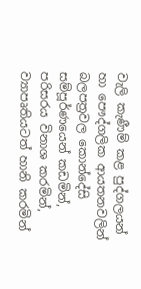වැලි කැණීම් කළ පුද්ගලයන් හා පෞද්ගලික ආයතනවලින් බලපත්‍රවල කොන්දේසි සම්පූර්ණයෙන් කඩමින්, පරිසරය විනාශ කරමින්, ව්‍යාපෘතියටත් හානි කරමින්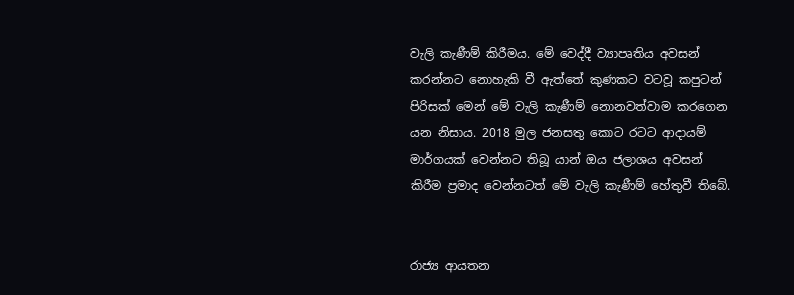වැලි කැණීම් කිරීමය. මේ වෙද්දී ව්‍යාපෘතිය අවසන් කරන්නට නොහැකි වී ඇත්තේ කුණකට වටවූ කපුටන් පිරිසක් මෙන් මේ වැලි කැණීම් නොනවත්වාම කරගෙන යන නිසාය. 2018 මුල ජනසතු කොට රටට ආදායම් මාර්ගයක් වෙන්නට තිබූ යාන් ඔය ජලාශය අවසන් කිරීම ප්‍රමාද වෙන්නටත් මේ වැලි කැණීම් හේතුවී තිබේ.


රාජ්‍ය ආයතන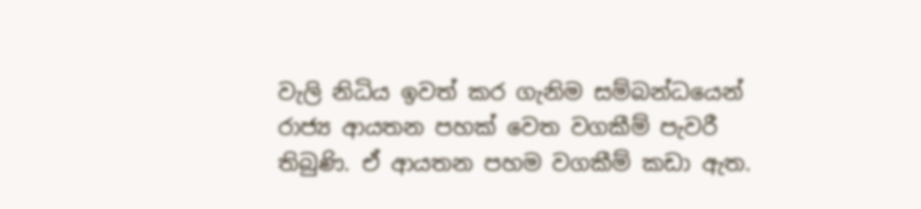වැලි නිධිය ඉවත් කර ගැනිම සම්බන්ධයෙන් රාජ්‍ය ආයතන පහක් වෙත වගකීම් පැවරී තිබුණි. ඒ ආයතන පහම වගකීම් කඩා ඇත.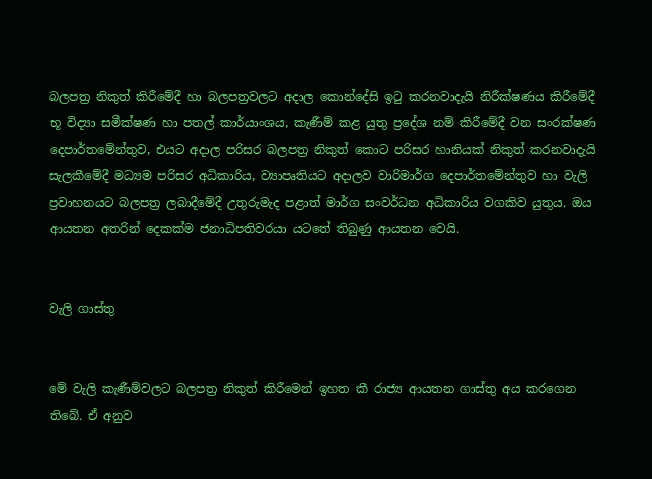බලපත්‍ර නිකුත් කිරීමේදී හා බලපත්‍රවලට අදාල කොන්දේසි ඉටු කරනවාදැයි නිරීක්ෂණය කිරීමේදී භූ විද්‍යා සමීක්ෂණ හා පතල් කාර්යාංශය, කැණීම් කළ යුතු ප්‍රදේශ නම් කිරීමේදී වන සංරක්ෂණ දෙපාර්තමේන්තුව, එයට අදාල පරිසර බලපත්‍ර නිකුත් කොට පරිසර හානියක් නිකුත් කරනවාදැයි සැලකීමේදී මධ්‍යම පරිසර අධිකාරිය, ව්‍යාපෘතියට අදාලව වාරිමාර්ග දෙපාර්තමේන්තුව හා වැලි ප්‍රවාහනයට බලපත්‍ර ලබාදීමේදී උතුරුමැද පළාත් මාර්ග සංවර්ධන අධිකාරිය වගකිව යුතුය. ඔය ආයතන අතරින් දෙකක්ම ජනාධිපතිවරයා යටතේ තිබුණු ආයතන වෙයි.


වැලි ගාස්තු


මේ වැලි කැණීම්වලට බලපත්‍ර නිකුත් කිරීමෙන් ඉහත කී රාජ්‍ය ආයතන ගාස්තු අය කරගෙන තිබේ. ඒ අනුව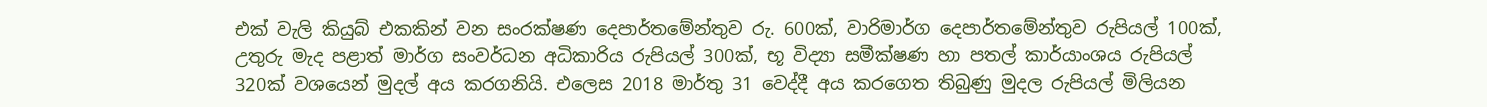එක් වැලි කියුබ් එකකින් වන සංරක්ෂණ දෙපාර්තමේන්තුව රු. 600ක්, වාරිමාර්ග දෙපාර්තමේන්තුව රුපියල් 100ක්, උතුරු මැද පළාත් මාර්ග සංවර්ධන අධිකාරිය රුපියල් 300ක්, භූ විද්‍යා සමීක්ෂණ හා පතල් කාර්යාංශය රුපියල් 320ක් වශයෙන් මුදල් අය කරගනියි. එලෙස 2018 මාර්තු 31 වෙද්දී අය කරගෙත තිබුණු මුදල රුපියල් මිලියන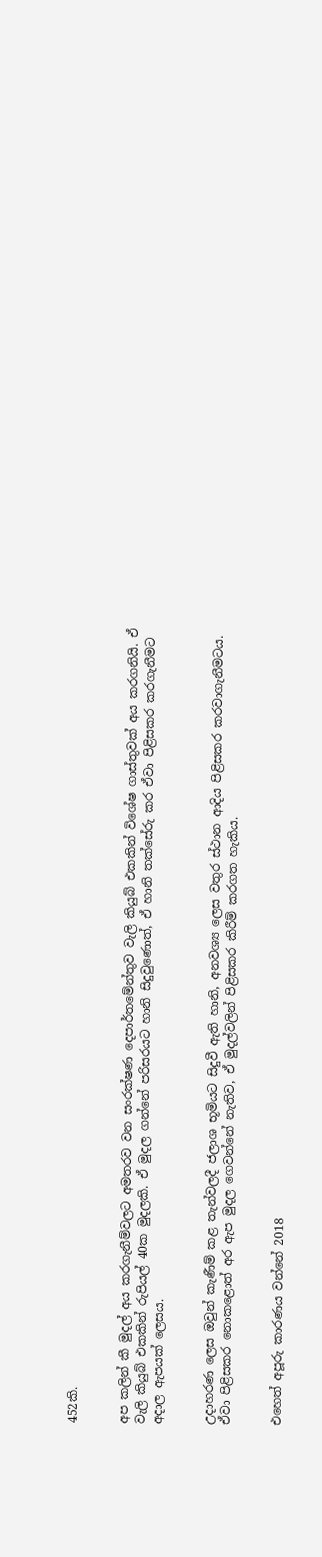452කි.


අප කලින් කී මුදල් අය කරගැනීම්වලට අමතරව වන සංරක්ෂණ දෙපාර්තමේන්තුව වැලි කියුබ් එකකින් විශේෂ ගාස්තුවක් අය කරගනියි. ඒ වැලි කියුබ් එකකින් රුපියල් 40ක මුදලකි. ඒ මුදල ගන්නේ පරිසරයට හානි සිදුවුණොත්, ඒ හානි තක්සේරු කර ඒවා පිළිසකර කරගැනීමට අදාල ඇපයක් ලෙසය.


උදාහරණ ලෙස ඔවුන් කැණීම් කළ තැන්වලදී ජලාශ භූමියට සිදුවී ඇති හානි, අනවශ්‍ය ලෙස වතුර ස්ථාන ආදිය පිළිසකර කරවාගැනීමටය. ඒවා පිළිසකර නොකළොත් අර ඇප මුදල ගෙවන්නේ නැතිව, ඒ මුදල්වලින් පිළිසකර කිරීම් කරගත හැකිය.


එහෙත් අපූරු කාරණය වන්නේ 2018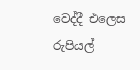වෙද්දී එලෙස රුපියල්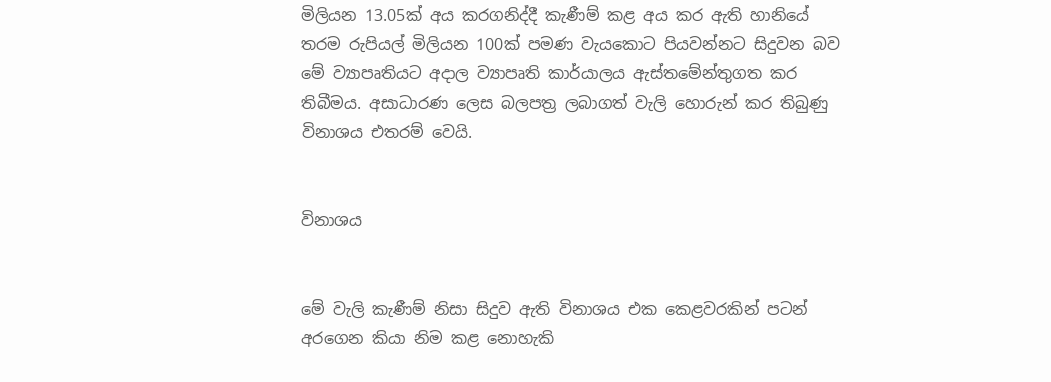මිලියන 13.05ක් අය කරගනිද්දී කැණීම් කළ අය කර ඇති හානියේ තරම රුපියල් මිලියන 100ක් පමණ වැයකොට පියවන්නට සිදුවන බව මේ ව්‍යාපෘතියට අදාල ව්‍යාපෘති කාර්යාලය ඇස්තමේන්තුගත කර තිබීමය. අසාධාරණ ලෙස බලපත්‍ර ලබාගත් වැලි හොරුන් කර තිබුණු විනාශය එතරම් වෙයි.


විනාශය


මේ වැලි කැණීම් නිසා සිදුව ඇති විනාශය එක කෙළවරකින් පටන් අරගෙන කියා නිම කළ නොහැකි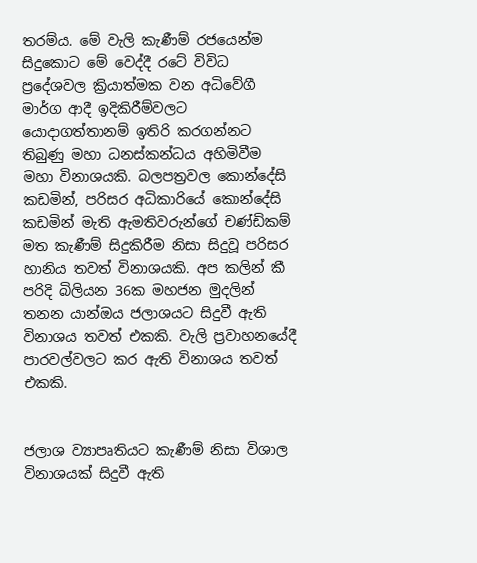තරම්ය. මේ වැලි කැණීම් රජයෙන්ම සිදුකොට මේ වෙද්දී රටේ විවිධ ප්‍රදේශවල ක්‍රියාත්මක වන අධිවේගී මාර්ග ආදී ඉදිකිරීම්වලට යොදාගත්තානම් ඉතිරි කරගන්නට තිබුණු මහා ධනස්කන්ධය අහිමිවීම මහා විනාශයකි. බලපත්‍රවල කොන්දේසි කඩමින්, පරිසර අධිකාරියේ කොන්දේසි කඩමින් මැති ඇමතිවරුන්ගේ චණ්ඩිකම් මත කැණීම් සිදුකිරීම නිසා සිදුවූ පරිසර හානිය තවත් විනාශයකි. අප කලින් කී පරිදි බිලියන 36ක මහජන මුදලින් තනන යාන්ඔය ජලාශයට සිදුවී ඇති විනාශය තවත් එකකි. වැලි ප්‍රවාහනයේදී පාරවල්වලට කර ඇති විනාශය තවත් එකකි.


ජලාශ ව්‍යාපෘතියට කැණීම් නිසා විශාල විනාශයක් සිදුවී ඇති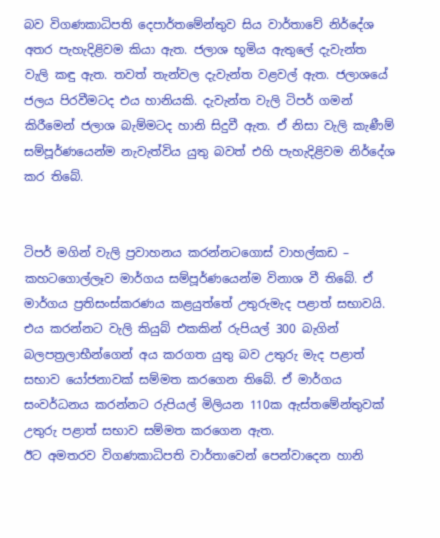බව විගණකාධිපති දෙපාර්තමේන්තුව සිය වාර්තාවේ නිර්දේශ අතර පැහැදිළිවම කියා ඇත. ජලාශ භූමිය ඇතුලේ දැවැන්ත වැලි කඳු ඇත. තවත් තැන්වල දැවැන්ත වළවල් ඇත. ජලාශයේ ජලය පිරවීමටද එය හානියකි. දැවැන්ත වැලි ටිපර් ගමන් කිරීමෙන් ජලාශ බැම්මටද හානි සිදුවී ඇත. ඒ නිසා වැලි කැණීම් සම්පූර්ණයෙන්ම නැවැත්විය යුතු බවත් එහි පැහැදිළිවම නිර්දේශ කර තිබේ.


ටිපර් මගින් වැලි ප්‍රවාහනය කරන්නටගොස් වාහල්කඩ – කහටගොල්ලෑව මාර්ගය සම්පූර්ණයෙන්ම විනාශ වී තිබේ. ඒ මාර්ගය ප්‍රතිසංස්කරණය කළයුත්තේ උතුරුමැද පළාත් සභාවයි. එය කරන්නට වැලි කියුබ් එකකින් රුපියල් 300 බැගින් බලපත්‍රලාභීන්ගෙන් අය කරගත යුතු බව උතුරු මැද පළාත් සභාව යෝජනාවක් සම්මත කරගෙන තිබේ. ඒ මාර්ගය සංවර්ධනය කරන්නට රුපියල් මිලියන 110ක ඇස්තමේන්තුවක් උතුරු පළාත් සභාව සම්මත කරගෙන ඇත.
ඊට අමතරව විගණකාධිපති වාර්තාවෙන් පෙන්වාදෙන හානි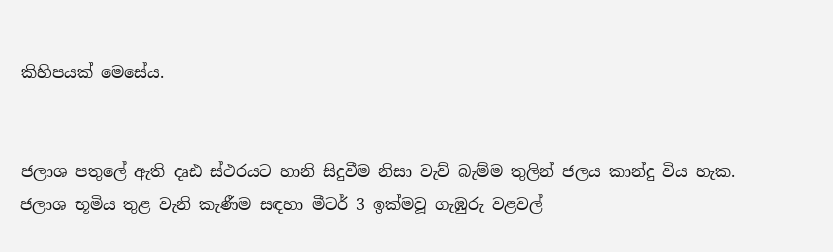කිහිපයක් මෙසේය.


ජලාශ පතුලේ ඇති දෘඪ ස්ථරයට හානි සිදුවීම නිසා වැව් බැම්ම තුලින් ජලය කාන්දු විය හැක. ජලාශ භූමිය තුළ වැනි කැණීම සඳහා මීටර් 3 ඉක්මවූ ගැඹුරු වළවල්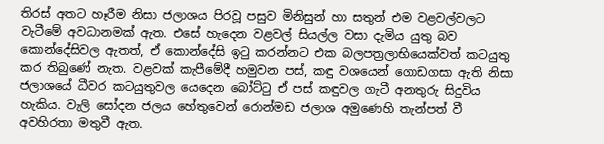තිරස් අතට හෑරීම නිසා ජලාශය පිරවූ පසුව මිනිසුන් හා සතුන් එම වළවල්වලට වැටීමේ අවධානමක් ඇත. එසේ හැදෙන වළවල් සියල්ල වසා දැමිය යුතු බව කොන්දේසිවල ඇතත්, ඒ කොන්දේසි ඉටු කරන්නට එක බලපත්‍රලාභියෙක්වත් කටයුතු කර තිබුණේ නැත. වළවක් කැපීමේදී හමුවන පස්, කඳු වශයෙන් ගොඩගසා ඇති නිසා ජලාශයේ ධීවර කටයුතුවල යෙදෙන බෝට්ටු ඒ පස් කඳුවල ගැටී අනතුරු සිදුවිය හැකිය. වැලි සෝදන ජලය හේතුවෙන් රොන්මඩ ජලාශ අමුණෙහි තැන්පත් වී අවහිරතා මතුවී ඇත.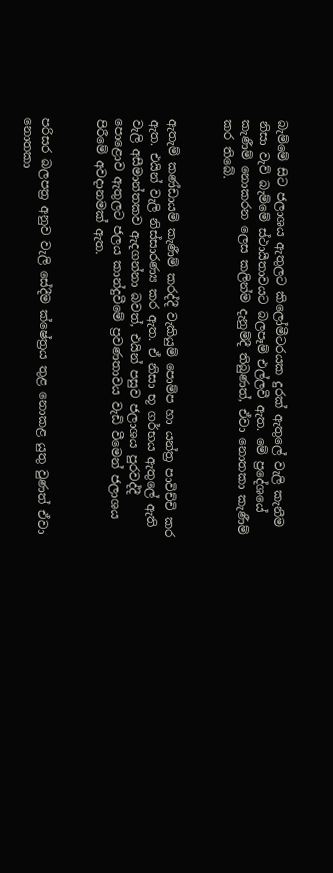බැම්මේ සිට ජලාශය ඇතුලට කිලෝමීටරයක දුරක් ඇතුලේ වැලි කැනීම නිසා වැව් බැම්මේ ස්ථායීතාවයට බලපෑම් එල්ලවී ඇත. මේ ප්‍රදේශයේ කැණීම් නොකරන ලෙස කලින්ම දැනුම්දී තිබුණත්, ඒවා නොතකා කැණීම් කර තිබේ.


ඇතැම් කණ්ඩායම් කැණීම් කරද්දී වැකියුම් පොම්ප හා යන්ත්‍ර පාවිච්චි කර ඇත. එයින් වැලි නිස්සාරණ්‍ය කර ඇත. ඒ නිසා භූ ගර්භය ඇතුලේ ඇති වැලි අසීමාන්තකව ඇදගන්නා බවත්, එයින් පසුව ජලාශය පුරවද්දී පොළොව ඇතුලට ජලය කාන්දුවීමේ ප්‍රවණතාවය වැඩි වීමෙන් ජලාශය පිරීමේ අවදානමක් ඇත.


පරිසර බලපත්‍ර අනුව වැලි සේදීම ක්ෂේත්‍රය තුළ නොකළ යුතු වුණත් ඒවා නොතකා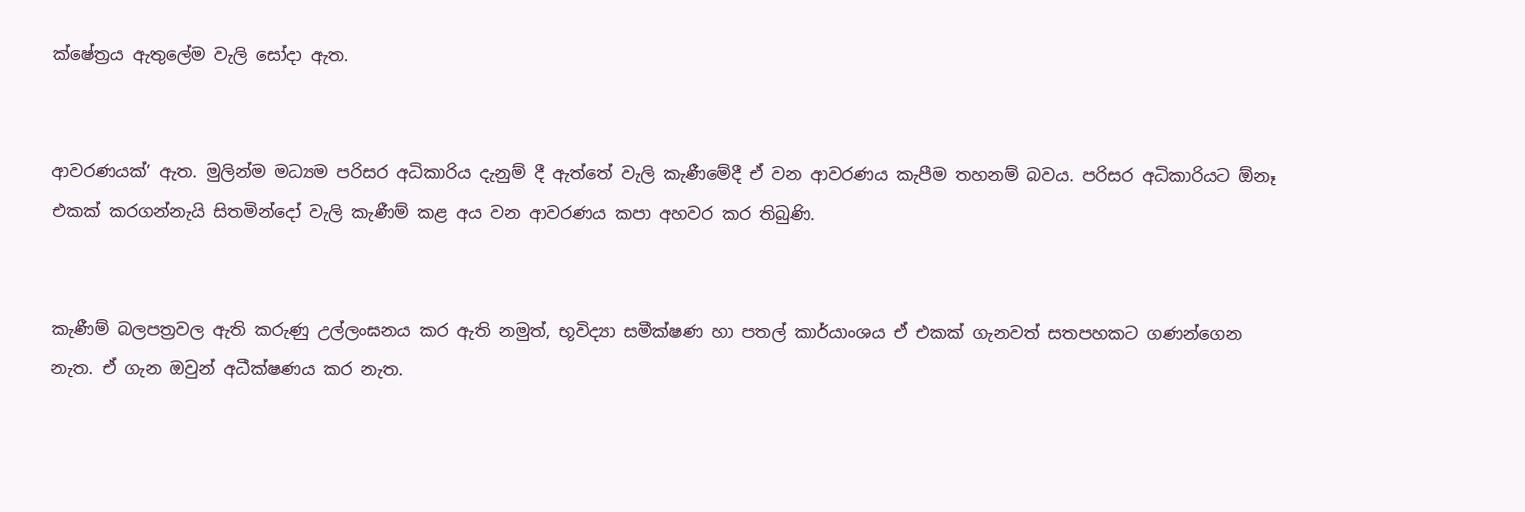ක්ෂේත්‍රය ඇතුලේම වැලි සෝදා ඇත.


ආවරණයක්’ ඇත. මුලින්ම මධ්‍යම පරිසර අධිකාරිය දැනුම් දී ඇත්තේ වැලි කැණීමේදී ඒ වන ආවරණය කැපීම තහනම් බවය. පරිසර අධිකාරියට ඕනෑ එකක් කරගන්නැයි සිතමින්දෝ වැලි කැණීම් කළ අය වන ආවරණය කපා අහවර කර තිබුණි.


කැණීම් බලපත්‍රවල ඇති කරුණු උල්ලංඝනය කර ඇති නමුත්, භූවිද්‍යා සමීක්ෂණ හා පතල් කාර්යාංශය ඒ එකක් ගැනවත් සතපහකට ගණන්ගෙන නැත. ඒ ගැන ඔවුන් අධීක්ෂණය කර නැත.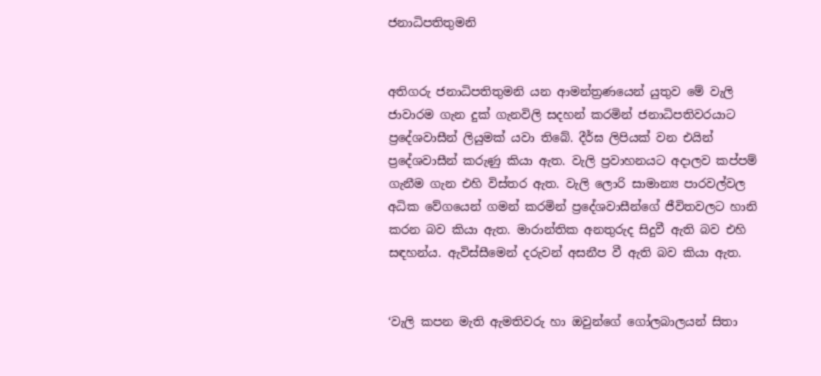ජනාධිපතිතුමනි


අතිගරු ජනාධිපතිතුමනි යන ආමන්ත්‍රණයෙන් යුතුව මේ වැලි ජාවාරම ගැන දුක් ගැනවිලි සදහන් කරමින් ජනාධිපතිවරයාට ප්‍රදේශවාසීන් ලියුමක් යවා තිබේ. දීර්ඝ ලිපියක් වන එයින් ප්‍රදේශවාසීන් කරුණු කියා ඇත. වැලි ප්‍රවාහනයට අදාලව කප්පම් ගැනීම ගැන එහි විස්තර ඇත. වැලි ලොරි සාමාන්‍ය පාරවල්වල අධික වේගයෙන් ගමන් කරමින් ප්‍රදේශවාසීන්ගේ ජීවිතවලට හානි කරන බව කියා ඇත. මාරාන්තික අනතුරුද සිදුවී ඇති බව එහි සඳහන්ය. ඇවිස්සීමෙන් දරුවන් අසනීප වී ඇති බව කියා ඇත.


‘වැලි කපන මැති ඇමතිවරු හා ඔවුන්ගේ ගෝලබාලයන් සිතා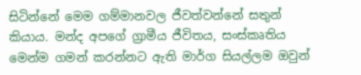සිටින්නේ මෙම ගම්මානවල ජීවත්වන්නේ සතුන් කියාය. මන්ද අපගේ ග්‍රාමීය ජීවිතය, සංස්කෘතිය මෙන්ම ගමන් කරන්නට ඇති මාර්ග සියල්ලම ඔවුන්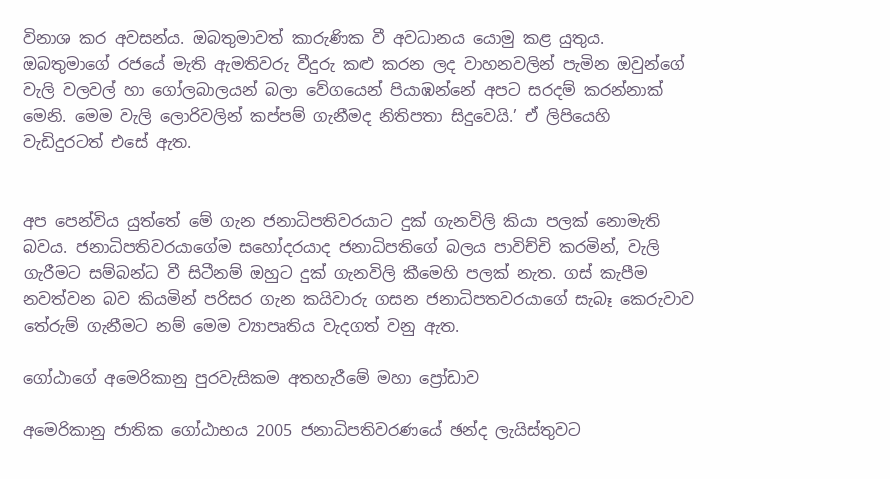විනාශ කර අවසන්ය. ඔබතුමාවත් කාරුණික වී අවධානය යොමු කළ යුතුය. ඔබතුමාගේ රජයේ මැති ඇමතිවරු වීදුරු කළු කරන ලද වාහනවලින් පැමින ඔවුන්ගේ වැලි වලවල් හා ගෝලබාලයන් බලා වේගයෙන් පියාඹන්නේ අපට සරදම් කරන්නාක් මෙනි. මෙම වැලි ලොරිවලින් කප්පම් ගැනීමද නිතිපතා සිදුවෙයි.’ ඒ ලිපියෙහි වැඩිදුරටත් එසේ ඇත.


අප පෙන්විය යුත්තේ මේ ගැන ජනාධිපතිවරයාට දුක් ගැනවිලි කියා පලක් නොමැති බවය. ජනාධිපතිවරයාගේම සහෝදරයාද ජනාධිපතිගේ බලය පාවිච්චි කරමින්, වැලි ගැරීමට සම්බන්ධ වී සිටීනම් ඔහුට දුක් ගැනවිලි කීමෙහි පලක් නැත. ගස් කැපීම නවත්වන බව කියමින් පරිසර ගැන කයිවාරු ගසන ජනාධිපතවරයාගේ සැබෑ කෙරුවාව තේරුම් ගැනීමට නම් මෙම ව්‍යාපෘතිය වැදගත් වනු ඇත.

ගෝඨාගේ අමෙරිකානු පුරවැසිකම අතහැරීමේ මහා ප්‍රෝඩාව

අමෙරිකානු ජාතික ගෝඨාභය 2005 ජනාධිපතිවරණයේ ඡන්ද ලැයිස්තුවට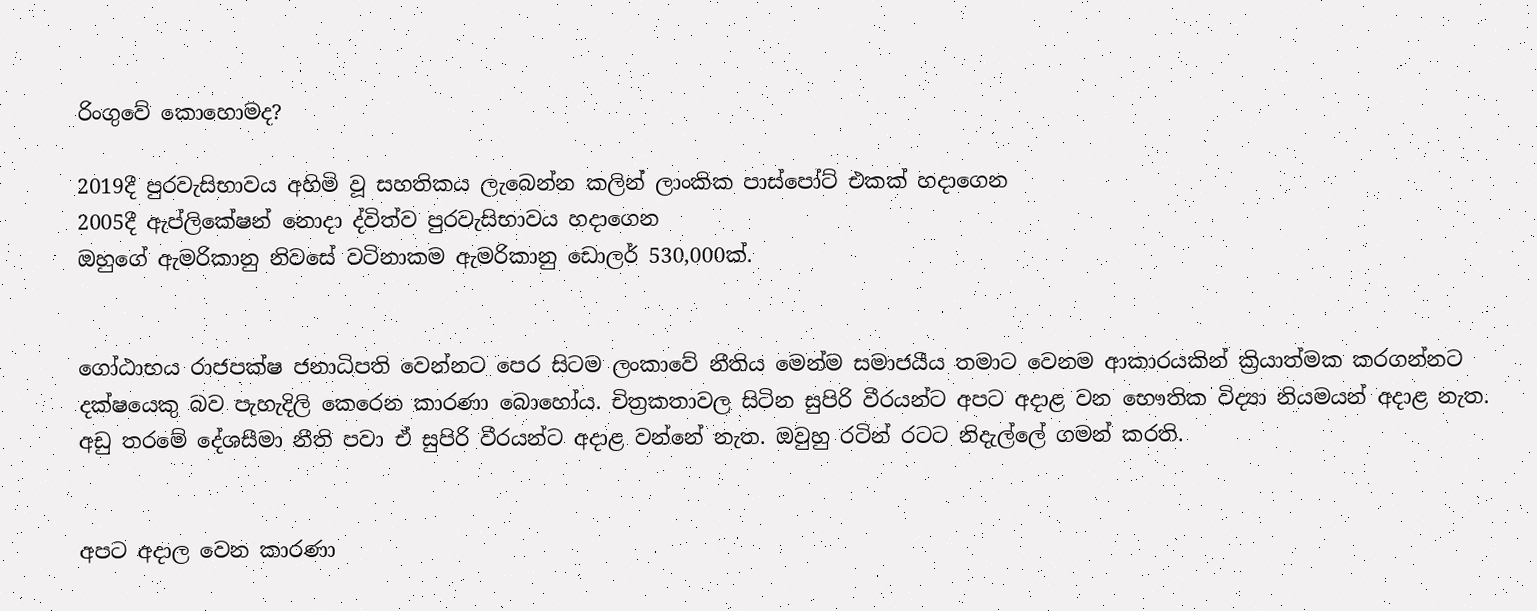රිංගුවේ කොහොමද?

2019දී පුරවැසිභාවය අහිමි වූ සහතිකය ලැබෙන්න කලින් ලාංකික පාස්පෝට් එකක් හදාගෙන
2005දී ඇප්ලිකේෂන් නොදා ද්විත්ව පුරවැසිභාවය හදාගෙන
ඔහුගේ ඇමරිකානු නිවසේ වටිනාකම ඇමරිකානු ඩොලර් 530,000ක්.


ගෝඨාභය රාජපක්ෂ ජනාධිපති වෙන්නට පෙර සිටම ලංකාවේ නීතිය මෙන්ම සමාජයීය තමාට වෙනම ආකාරයකින් ක්‍රියාත්මක කරගන්නට දක්ෂයෙකු බව පැහැදිලි කෙරෙන කාරණා බොහෝය. චිත්‍රකතාවල සිටින සුපිරි වීරයන්ට අපට අදාළ වන භෞතික විද්‍යා නියමයන් අදාළ නැත. අඩු තරමේ දේශසීමා නීති පවා ඒ සුපිරි වීරයන්ට අදාළ වන්නේ නැත. ඔවුහු රටින් රටට නිදැල්ලේ ගමන් කරති.


අපට අදාල වෙන කාරණා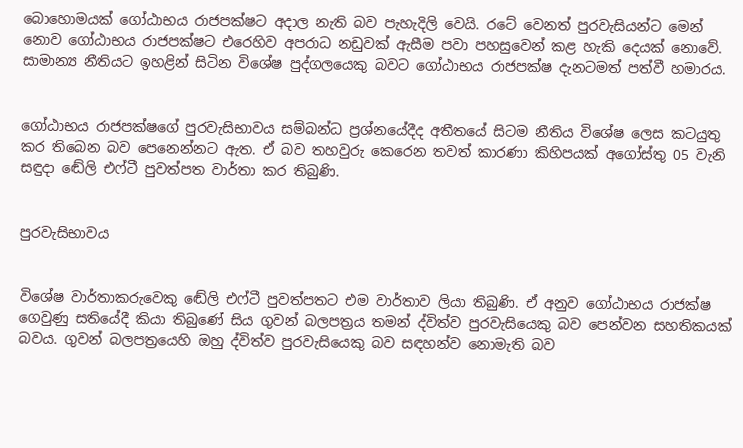බොහොමයක් ගෝඨාභය රාජපක්ෂට අදාල නැති බව පැහැදිලි වෙයි. රටේ වෙනත් පුරවැසියන්ට මෙන් නොව ගෝඨාභය රාජපක්ෂට එරෙහිව අපරාධ නඩුවක් ඇසීම පවා පහසුවෙන් කළ හැකි දෙයක් නොවේ. සාමාන්‍ය නීතියට ඉහළින් සිටින විශේෂ පුද්ගලයෙකු බවට ගෝඨාභය රාජපක්ෂ දැනටමත් පත්වී හමාරය.


ගෝඨාභය රාජපක්ෂගේ පුරවැසිභාවය සම්බන්ධ ප්‍රශ්නයේදීද අතීතයේ සිටම නීතිය විශේෂ ලෙස කටයුතු කර තිබෙන බව පෙනෙන්නට ඇත. ඒ බව තහවුරු කෙරෙන තවත් කාරණා කිහිපයක් අගෝස්තු 05 වැනි සඳුදා ඬේලි එෆ්ටී පුවත්පත වාර්තා කර තිබුණි.


පුරවැසිභාවය


විශේෂ වාර්තාකරුවෙකු ඬේලි එෆ්ටී පුවත්පතට එම වාර්තාව ලියා තිබුණි. ඒ අනුව ගෝඨාභය රාජක්ෂ ගෙවුණු සතියේදී කියා තිබුණේ සිය ගුවන් බලපත්‍රය තමන් ද්විත්ව පුරවැසියෙකු බව පෙන්වන සහතිකයක් බවය. ගුවන් බලපත්‍රයෙහි ඔහු ද්විත්ව පුරවැසියෙකු බව සඳහන්ව නොමැති බව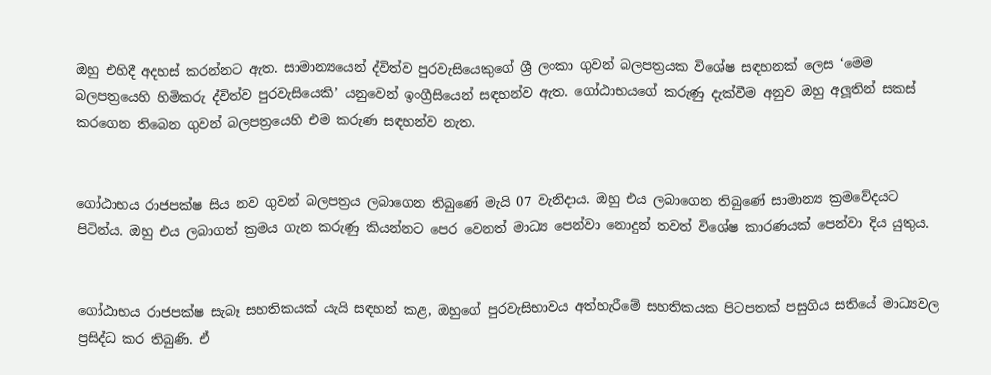ඔහු එහිදී අදහස් කරන්නට ඇත. සාමාන්‍යයෙන් ද්විත්ව පුරවැසියෙකුගේ ශ්‍රී ලංකා ගුවන් බලපත්‍රයක විශේෂ සඳහනක් ලෙස ‘මෙම බලපත්‍රයෙහි හිමිකරු ද්විත්ව පුරවැසියෙකි’ යනුවෙන් ඉංග්‍රීසියෙන් සඳහන්ව ඇත. ගෝඨාභයගේ කරුණු දැක්වීම අනුව ඔහු අලූතින් සකස් කරගෙන තිබෙන ගුවන් බලපත්‍රයෙහි එම කරුණ සඳහන්ව නැත.


ගෝඨාභය රාජපක්ෂ සිය නව ගුවන් බලපත්‍රය ලබාගෙන තිබුණේ මැයි 07 වැනිදාය. ඔහු එය ලබාගෙන තිබුණේ සාමාන්‍ය ක්‍රමවේදයට පිටින්ය. ඔහු එය ලබාගත් ක්‍රමය ගැන කරුණු කියන්නට පෙර වෙනත් මාධ්‍ය පෙන්වා නොදුන් තවත් විශේෂ කාරණයක් පෙන්වා දිය යුතුය.


ගෝඨාභය රාජපක්ෂ සැබෑ සහතිකයක් යැයි සඳහන් කළ, ඔහුගේ පුරවැසිභාවය අත්හැරීමේ සහතිකයක පිටපතක් පසුගිය සතියේ මාධ්‍යවල ප්‍රසිද්ධ කර තිබුණි. ඒ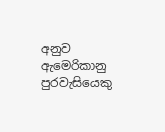අනුව ඇමෙරිකානු පුරවැසියෙකු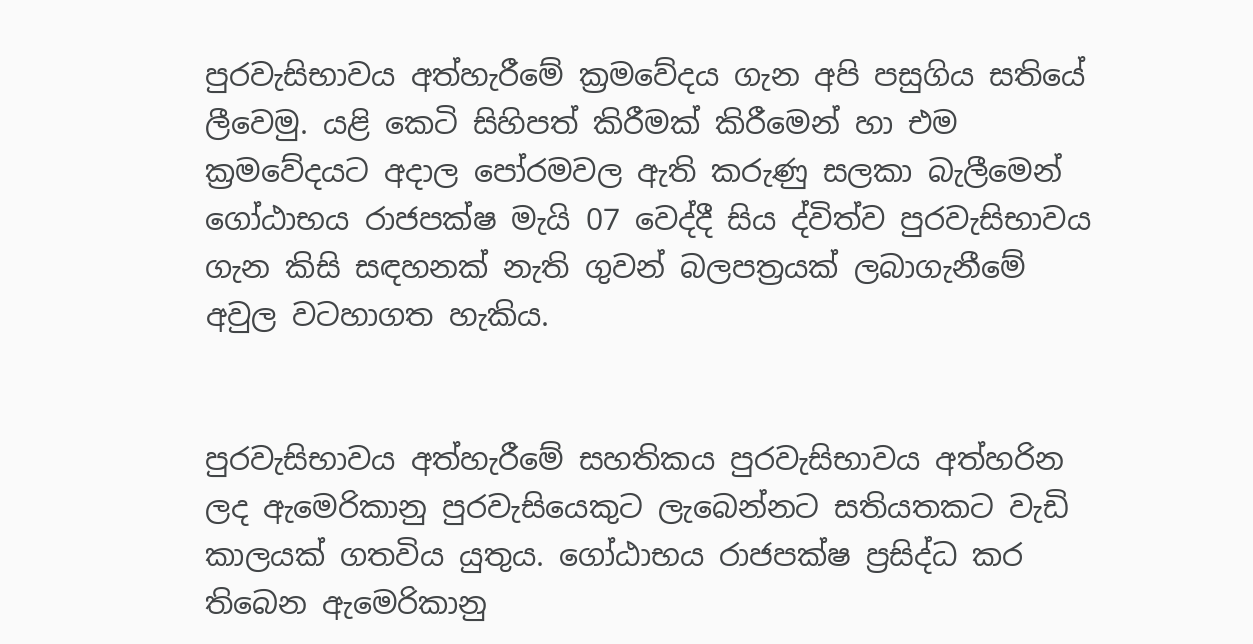පුරවැසිභාවය අත්හැරීමේ ක්‍රමවේදය ගැන අපි පසුගිය සතියේ ලීවෙමු. යළි කෙටි සිහිපත් කිරීමක් කිරීමෙන් හා එම ක්‍රමවේදයට අදාල පෝරමවල ඇති කරුණු සලකා බැලීමෙන් ගෝඨාභය රාජපක්ෂ මැයි 07 වෙද්දී සිය ද්විත්ව පුරවැසිභාවය ගැන කිසි සඳහනක් නැති ගුවන් බලපත්‍රයක් ලබාගැනීමේ අවුල වටහාගත හැකිය.


පුරවැසිභාවය අත්හැරීමේ සහතිකය පුරවැසිභාවය අත්හරින ලද ඇමෙරිකානු පුරවැසියෙකුට ලැබෙන්නට සතියතකට වැඩි කාලයක් ගතවිය යුතුය. ගෝඨාභය රාජපක්ෂ ප්‍රසිද්ධ කර තිබෙන ඇමෙරිකානු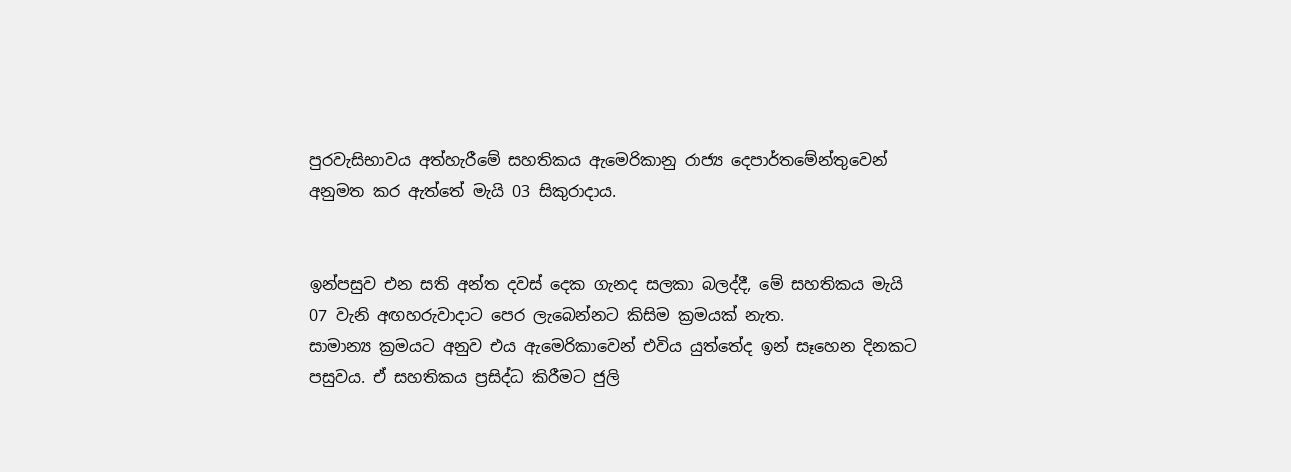පුරවැසිභාවය අත්හැරීමේ සහතිකය ඇමෙරිකානු රාජ්‍ය දෙපාර්තමේන්තුවෙන් අනුමත කර ඇත්තේ මැයි 03 සිකුරාදාය.


ඉන්පසුව එන සති අන්ත දවස් දෙක ගැනද සලකා බලද්දී, මේ සහතිකය මැයි 07 වැනි අඟහරුවාදාට පෙර ලැබෙන්නට කිසිම ක්‍රමයක් නැත.
සාමාන්‍ය ක්‍රමයට අනුව එය ඇමෙරිකාවෙන් එවිය යුත්තේද ඉන් සෑහෙන දිනකට පසුවය. ඒ සහතිකය ප්‍රසිද්ධ කිරීමට ජුලි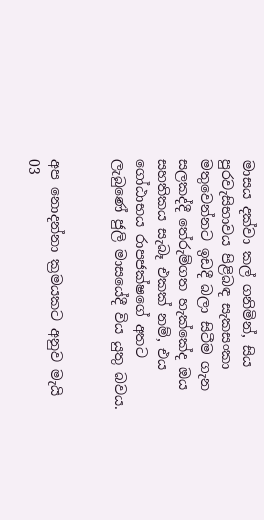මාසය දක්වා කල් ගනිමින්, සිය පුරවැසිභාවය පිළිබඳ සැකසංකා මතුවෙන්නට ඉඩදී බලා සිටීම ගැන සලකද්දී තේරුම්ගත හැක්කේද ඔය සහතිකය සැබෑ එකක් නම්, එය ගෝඨාභය රාපජක්ෂගේ අතට ලැබුණේ ජුලි මාසයේදී විය යුතු බවය.


අප නොදන්නා ක්‍රමයකට අනුව මැයි 03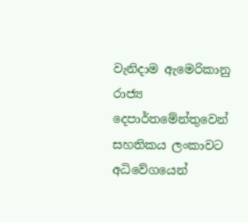වැනිදාම ඇමෙරිකානු රාජ්‍ය දෙපාර්තමේන්තුවෙන් සහතිකය ලංකාවට අධිවේගයෙන්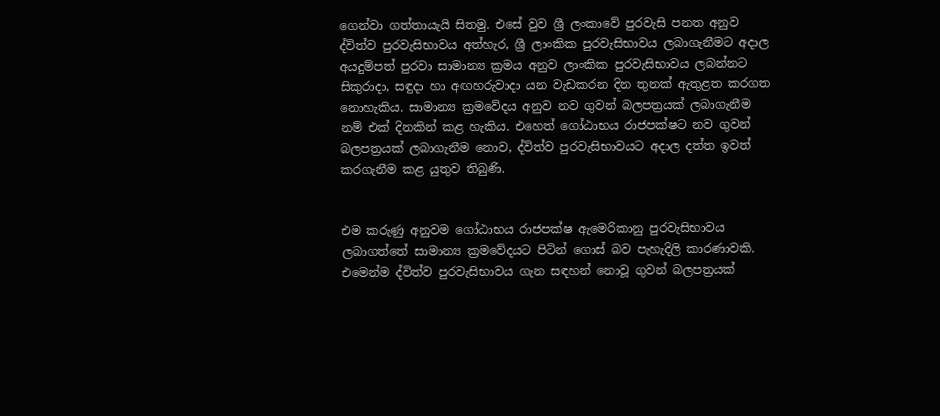ගෙන්වා ගත්තායැයි සිතමු. එසේ වුව ශ්‍රී ලංකාවේ පුරවැසි පනත අනුව ද්විත්ව පුරවැසිභාවය අත්හැර, ශ්‍රී ලාංකික පුරවැසිභාවය ලබාගැනීමට අදාල අයදුම්පත් පුරවා සාමාන්‍ය ක්‍රමය අනුව ලාංකික පුරවැසිභාවය ලබන්නට සිකුරාදා, සඳුදා හා අඟහරුවාදා යන වැඩකරන දින තුනක් ඇතුළත කරගත නොහැකිය. සාමාන්‍ය ක්‍රමවේදය අනුව නව ගුවන් බලපත්‍රයක් ලබාගැනීම නම් එක් දිනකින් කළ හැකිය. එහෙත් ගෝඨාභය රාජපක්ෂට නව ගුවන් බලපත්‍රයක් ලබාගැනීම නොව, ද්විත්ව පුරවැසිභාවයට අදාල දත්ත ඉවත් කරගැනීම කළ යුතුව තිබුණි.


එම කරුණු අනුවම ගෝඨාභය රාජපක්ෂ ඇමෙරිකානු පුරවැසිභාවය ලබාගත්තේ සාමාන්‍ය ක්‍රමවේදයට පිටින් ගොස් බව පැහැදිලි කාරණාවකි. එමෙන්ම ද්විත්ව පුරවැසිභාවය ගැන සඳහන් නොවූ ගුවන් බලපත්‍රයක්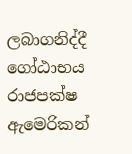ලබාගනිද්දී ගෝඨාභය රාජපක්ෂ ඇමෙරිකන්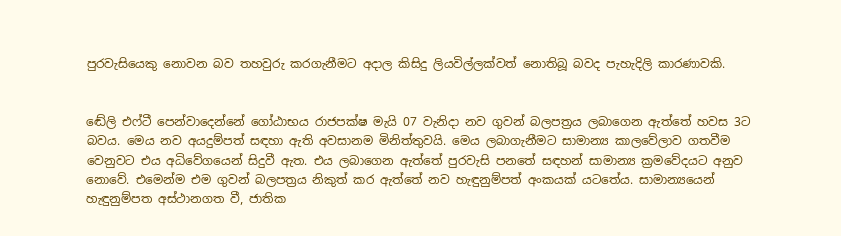පුරවැසියෙකු නොවන බව තහවුරු කරගැනීමට අදාල කිසිදු ලියවිල්ලක්වත් නොතිබූ බවද පැහැදිලි කාරණාවකි.


ඬේලි එෆ්ටී පෙන්වාදෙන්නේ ගෝඨාභය රාජපක්ෂ මැයි 07 වැනිදා නව ගුවන් බලපත්‍රය ලබාගෙන ඇත්තේ හවස 3ට බවය. මෙය නව අයදුම්පත් සඳහා ඇති අවසානම මිනිත්තුවයි. මෙය ලබාගැනීමට සාමාන්‍ය කාලවේලාව ගතවීම වෙනුවට එය අධිවේගයෙන් සිදුවී ඇත. එය ලබාගෙන ඇත්තේ පුරවැසි පනතේ සඳහන් සාමාන්‍ය ක්‍රමවේදයට අනුව නොවේ. එමෙන්ම එම ගුවන් බලපත්‍රය නිකුත් කර ඇත්තේ නව හැඳුනුම්පත් අංකයක් යටතේය. සාමාන්‍යයෙන් හැඳුනුම්පත අස්ථානගත වී, ජාතික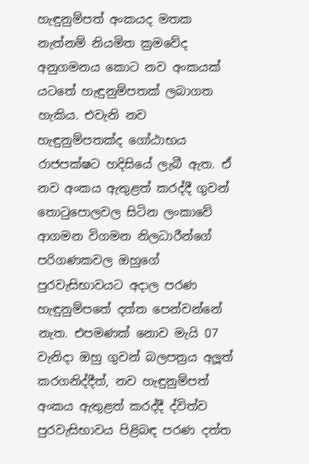හැඳුනුම්පත් අංකයද මතක නැත්නම් නියමිත ක්‍රමවේද අනුගමනය කොට නව අංකයක් යටතේ හැඳුනුම්පතක් ලබාගත හැකිය. එවැනි නව හැඳුනුම්පතක්ද ගෝඨාභය රාජපක්ෂට හදිසියේ ලැබී ඇත. ඒ නව අංකය ඇතුළත් කරද්දී ගුවන් තොටුපොලවල සිටින ලංකාවේ ආගමන විගමන නිලධාරීන්ගේ පරිගණකවල ඔහුගේ පුරවැසිභාවයට අදාල පරණ හැඳුනුම්පතේ දත්ත පෙන්වන්නේ නැත. එපමණක් නොව මැයි 07 වැනිදා ඔහු ගුවන් බලපත්‍රය අලූත් කරගනිද්දීත්, නව හැඳුනුම්පත් අංකය ඇතුළත් කරද්දී ද්විත්ව පුරවැසිභාවය පිළිබඳ පරණ දත්ත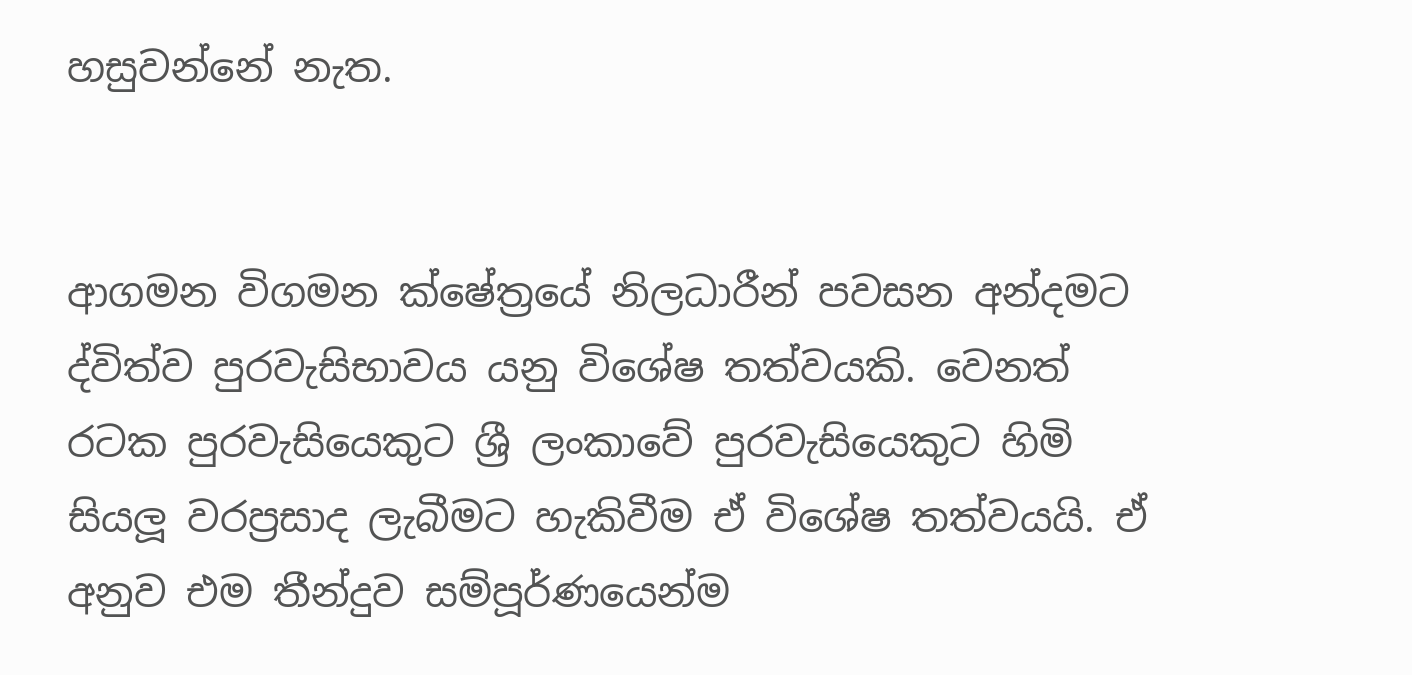හසුවන්නේ නැත.


ආගමන විගමන ක්ෂේත්‍රයේ නිලධාරීන් පවසන අන්දමට ද්විත්ව පුරවැසිභාවය යනු විශේෂ තත්වයකි. වෙනත් රටක පුරවැසියෙකුට ශ්‍රී ලංකාවේ පුරවැසියෙකුට හිමි සියලූ වරප්‍රසාද ලැබීමට හැකිවීම ඒ විශේෂ තත්වයයි. ඒ අනුව එම තීන්දුව සම්පූර්ණයෙන්ම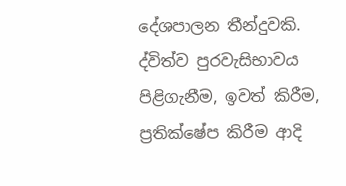දේශපාලන තීන්දුවකි. ද්විත්ව පුරවැසිභාවය පිළිගැනීම, ඉවත් කිරීම, ප්‍රතික්ෂේප කිරීම ආදි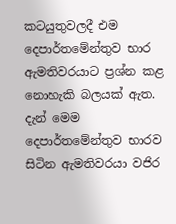කටයුතුවලදී එම දෙපාර්තමේන්තුව භාර ඇමතිවරයාට ප්‍රශ්න කළ නොහැකි බලයක් ඇත. දැන් මෙම දෙපාර්තමේන්තුව භාරව සිටින ඇමතිවරයා වජිර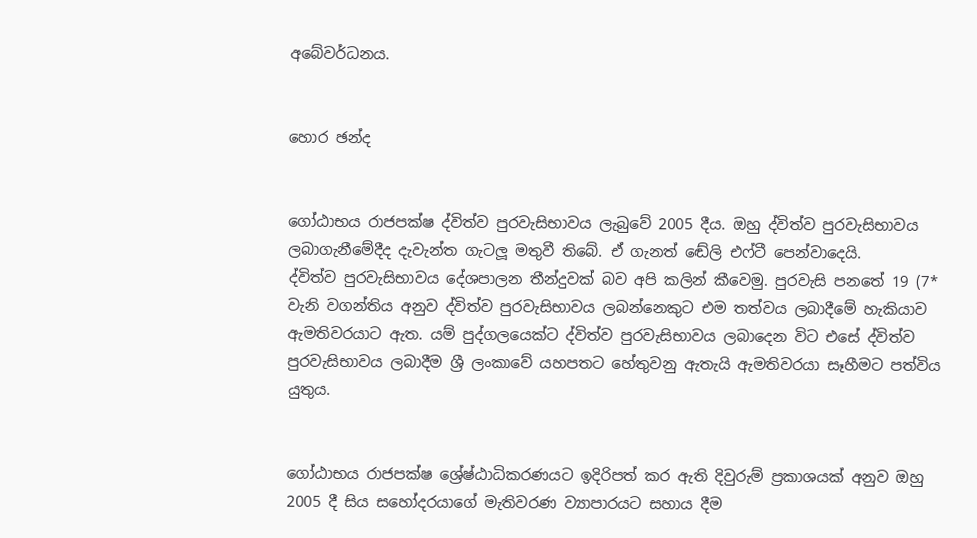අබේවර්ධනය.


හොර ඡන්ද


ගෝඨාභය රාජපක්ෂ ද්විත්ව පුරවැසිභාවය ලැබුවේ 2005 දීය. ඔහු ද්විත්ව පුරවැසිභාවය ලබාගැනීමේදීද දැවැන්ත ගැටලූ මතුවී තිබේ. ඒ ගැනත් ඬේලි එෆ්ටී පෙන්වාදෙයි.
ද්විත්ව පුරවැසිභාවය දේශපාලන තීන්දුවක් බව අපි කලින් කීවෙමු. පුරවැසි පනතේ 19 (7* වැනි වගන්තිය අනුව ද්විත්ව පුරවැසිභාවය ලබන්නෙකුට එම තත්වය ලබාදීමේ හැකියාව ඇමතිවරයාට ඇත. යම් පුද්ගලයෙක්ට ද්විත්ව පුරවැසිභාවය ලබාදෙන විට එසේ ද්විත්ව පුරවැසිභාවය ලබාදීම ශ්‍රී ලංකාවේ යහපතට හේතුවනු ඇතැයි ඇමතිවරයා සෑහීමට පත්විය යුතුය.


ගෝඨාභය රාජපක්ෂ ශ්‍රේෂ්ඨාධිකරණයට ඉදිරිපත් කර ඇති දිවුරුම් ප්‍රකාශයක් අනුව ඔහු 2005 දී සිය සහෝදරයාගේ මැතිවරණ ව්‍යාපාරයට සහාය දීම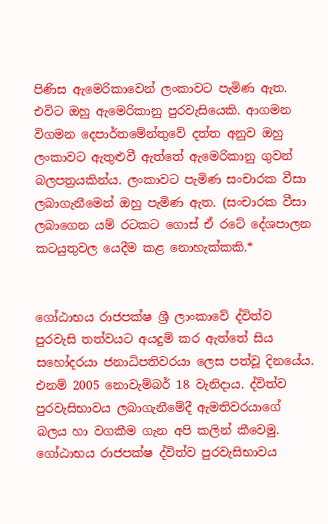පිණිස ඇමෙරිකාවෙන් ලංකාවට පැමිණ ඇත. එවිට ඔහු ඇමෙරිකානු පුරවැසියෙකි. ආගමන විගමන දෙපාර්තමේන්තුවේ දත්ත අනුව ඔහු ලංකාවට ඇතුළුවී ඇත්තේ ඇමෙරිකානු ගුවන් බලපත්‍රයකින්ය. ලංකාවට පැමිණ සංචාරක වීසා ලබාගැනීමෙන් ඔහු පැමිණ ඇත. (සංචාරක වීසා ලබාගෙන යම් රටකට ගොස් ඒ රටේ දේශපාලන කටයුතුවල යෙදීම කළ නොහැක්කකි.*


ගෝඨාභය රාජපක්ෂ ශ්‍රී ලාංකාවේ ද්විත්ව පුරවැසි තත්වයට අයදුම් කර ඇත්තේ සිය සහෝදරයා ජනාධිපතිවරයා ලෙස පත්වූ දිනයේය. එනම් 2005 නොවැම්බර් 18 වැනිදාය. ද්විත්ව පුරවැසිභාවය ලබාගැනීමේදී ඇමතිවරයාගේ බලය හා වගකීම ගැන අපි කලින් කීවෙමු. ගෝඨාභය රාජපක්ෂ ද්විත්ව පුරවැසිභාවය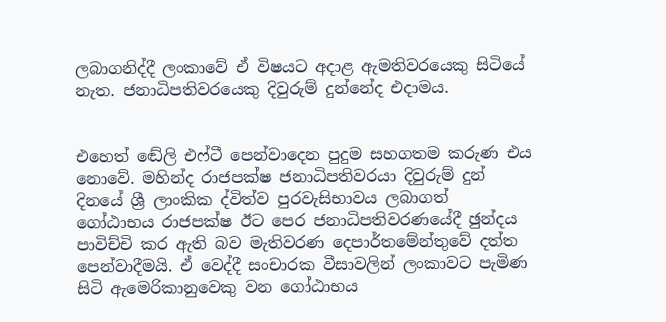ලබාගනිද්දී ලංකාවේ ඒ විෂයට අදාළ ඇමතිවරයෙකු සිටියේ නැත. ජනාධිපතිවරයෙකු දිවුරුම් දුන්නේද එදාමය.


එහෙත් ඬේලි එෆ්ටී පෙන්වාදෙන පුදුම සහගතම කරුණ එය නොවේ. මහින්ද රාජපක්ෂ ජනාධිපතිවරයා දිවුරුම් දුන් දිනයේ ශ්‍රී ලාංකික ද්විත්ව පුරවැසිභාවය ලබාගත් ගෝඨාභය රාජපක්ෂ ඊට පෙර ජනාධිපතිවරණයේදී ඡුන්දය පාවිච්චි කර ඇති බව මැතිවරණ දෙපාර්තමේන්තුවේ දත්ත පෙන්වාදීමයි. ඒ වෙද්දී සංචාරක වීසාවලින් ලංකාවට පැමිණ සිටි ඇමෙරිකානුවෙකු වන ගෝඨාභය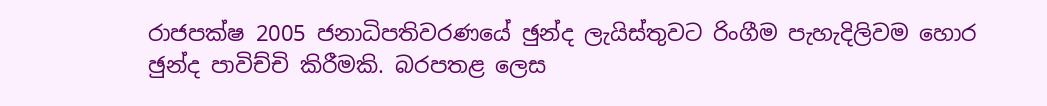රාජපක්ෂ 2005 ජනාධිපතිවරණයේ ඡුන්ද ලැයිස්තුවට රිංගීම පැහැදිලිවම හොර ඡුන්ද පාවිච්චි කිරීමකි. බරපතළ ලෙස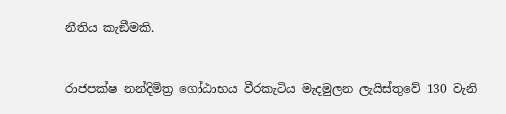නීතිය කැඞීමකි.


රාජපක්ෂ නන්දිමිත්‍ර ගෝඨාභය වීරකැටිය මැදමුලන ලැයිස්තුවේ 130 වැනි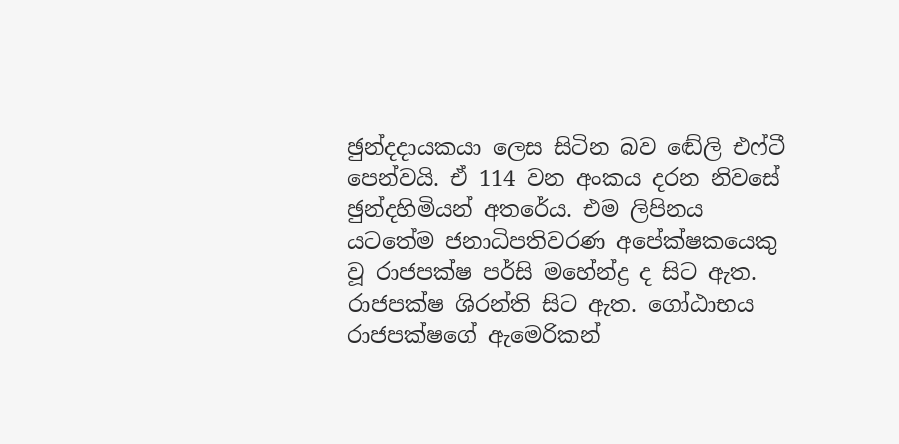ඡුන්දදායකයා ලෙස සිටින බව ඬේලි එෆ්ටී පෙන්වයි. ඒ 114 වන අංකය දරන නිවසේ ඡුන්දහිමියන් අතරේය. එම ලිපිනය යටතේම ජනාධිපතිවරණ අපේක්ෂකයෙකු වූ රාජපක්ෂ පර්සි මහේන්ද්‍ර ද සිට ඇත. රාජපක්ෂ ශිරන්ති සිට ඇත. ගෝඨාභය රාජපක්ෂගේ ඇමෙරිකන්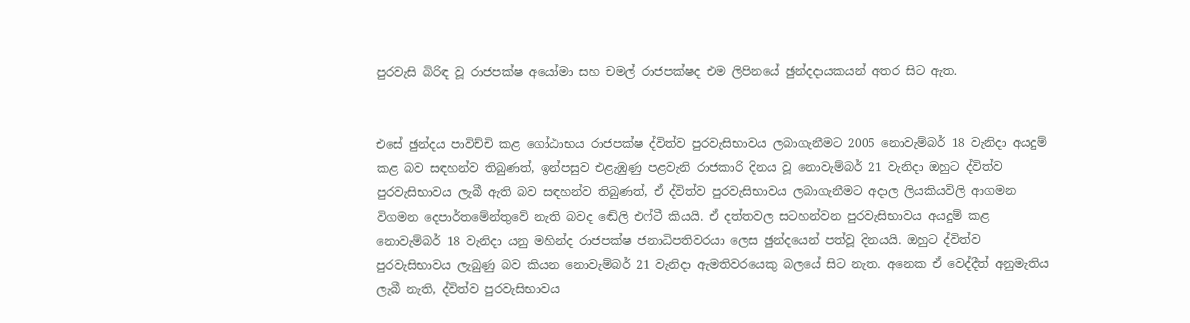පුරවැසි බිරිඳ වූ රාජපක්ෂ අයෝමා සහ චමල් රාජපක්ෂද එම ලිපිනයේ ඡුන්දදායකයන් අතර සිට ඇත.


එසේ ඡුන්දය පාවිච්චි කළ ගෝඨාභය රාජපක්ෂ ද්විත්ව පුරවැසිභාවය ලබාගැනීමට 2005 නොවැම්බර් 18 වැනිදා අයදුම් කළ බව සඳහන්ව තිබුණත්, ඉන්පසුව එළැඹුණු පළවැනි රාජකාරි දිනය වූ නොවැම්බර් 21 වැනිදා ඔහුට ද්විත්ව පුරවැසිභාවය ලැබී ඇති බව සඳහන්ව තිබුණත්, ඒ ද්විත්ව පුරවැසිභාවය ලබාගැනීමට අදාල ලියකියවිලි ආගමන විගමන දෙපාර්තමේන්තුවේ නැති බවද ඬේලි එෆ්ටී කියයි. ඒ දත්තවල සටහන්වන පුරවැසිභාවය අයදුම් කළ නොවැම්බර් 18 වැනිදා යනු මහින්ද රාජපක්ෂ ජනාධිපතිවරයා ලෙස ඡුන්දයෙන් පත්වූ දිනයයි. ඔහුට ද්විත්ව පුරවැසිභාවය ලැබුණු බව කියන නොවැම්බර් 21 වැනිදා ඇමතිවරයෙකු බලයේ සිට නැත. අනෙක ඒ වෙද්දීත් අනුමැතිය ලැබී නැති, ද්විත්ව පුරවැසිභාවය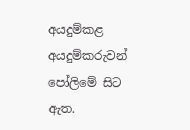අයදුම්කළ අයදුම්කරුවන් පෝලිමේ සිට ඇත.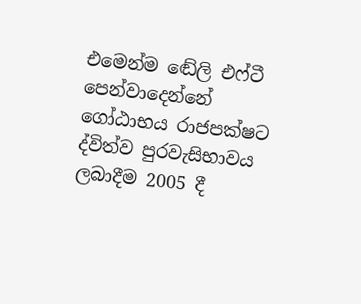එමෙන්ම ඬේලි එෆ්ටී පෙන්වාදෙන්නේ ගෝඨාභය රාජපක්ෂට ද්විත්ව පුරවැසිභාවය ලබාදීම 2005 දී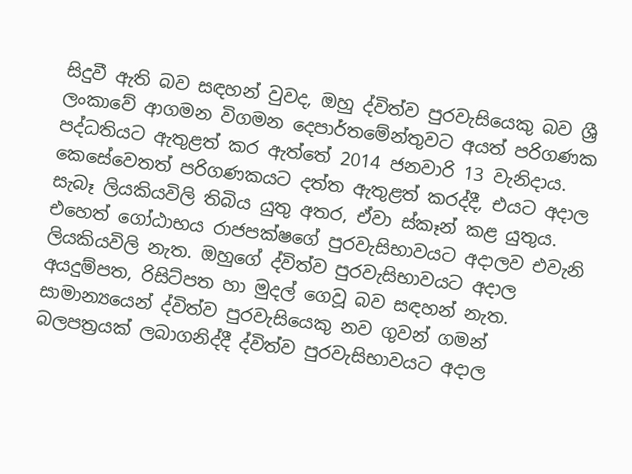සිදුවී ඇති බව සඳහන් වුවද, ඔහු ද්විත්ව පුරවැසියෙකු බව ශ්‍රී ලංකාවේ ආගමන විගමන දෙපාර්තමේන්තුවට අයත් පරිගණක පද්ධතියට ඇතුළත් කර ඇත්තේ 2014 ජනවාරි 13 වැනිදාය. කෙසේවෙතත් පරිගණකයට දත්ත ඇතුළත් කරද්දී, එයට අදාල සැබෑ ලියකියවිලි තිබිය යුතු අතර, ඒවා ස්කෑන් කළ යුතුය. එහෙත් ගෝඨාභය රාජපක්ෂගේ පුරවැසිභාවයට අදාලව එවැනි ලියකියවිලි නැත. ඔහුගේ ද්විත්ව පුරවැසිභාවයට අදාල අයදුම්පත, රිසිට්පත හා මුදල් ගෙවූ බව සඳහන් නැත. සාමාන්‍යයෙන් ද්විත්ව පුරවැසියෙකු නව ගුවන් ගමන් බලපත්‍රයක් ලබාගනිද්දී ද්විත්ව පුරවැසිභාවයට අදාල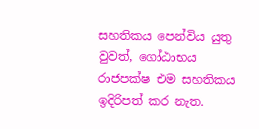සහතිකය පෙන්විය යුතු වුවත්, ගෝඨාභය රාජපක්ෂ එම සහතිකය ඉදිරිපත් කර නැත.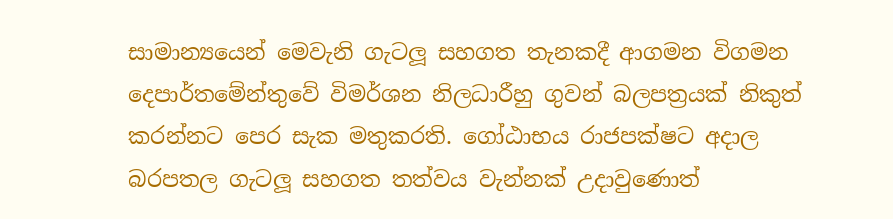සාමාන්‍යයෙන් මෙවැනි ගැටලූ සහගත තැනකදී ආගමන විගමන දෙපාර්තමේන්තුවේ විමර්ශන නිලධාරීහු ගුවන් බලපත්‍රයක් නිකුත් කරන්නට පෙර සැක මතුකරති. ගෝඨාභය රාජපක්ෂට අදාල බරපතල ගැටලූ සහගත තත්වය වැන්නක් උදාවුණොත්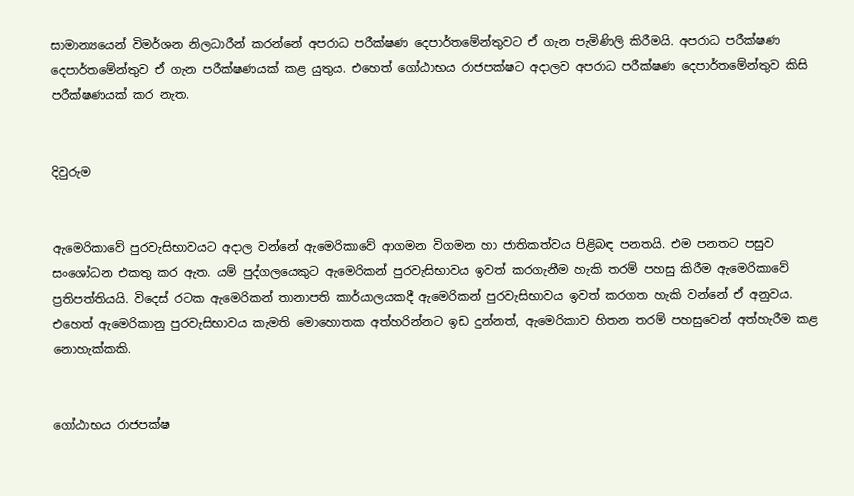සාමාන්‍යයෙන් විමර්ශන නිලධාරීන් කරන්නේ අපරාධ පරීක්ෂණ දෙපාර්තමේන්තුවට ඒ ගැන පැමිණිලි කිරීමයි. අපරාධ පරීක්ෂණ දෙපාර්තමේන්තුව ඒ ගැන පරීක්ෂණයක් කළ යුතුය. එහෙත් ගෝඨාභය රාජපක්ෂට අදාලව අපරාධ පරීක්ෂණ දෙපාර්තමේන්තුව කිසි පරීක්ෂණයක් කර නැත.


දිවුරුම


ඇමෙරිකාවේ පුරවැසිභාවයට අදාල වන්නේ ඇමෙරිකාවේ ආගමන විගමන හා ජාතිකත්වය පිළිබඳ පනතයි. එම පනතට පසුව සංශෝධන එකතු කර ඇත. යම් පුද්ගලයෙකුට ඇමෙරිකන් පුරවැසිභාවය ඉවත් කරගැනීම හැකි තරම් පහසු කිරීම ඇමෙරිකාවේ ප්‍රතිපත්තියයි. විදෙස් රටක ඇමෙරිකන් තානාපති කාර්යාලයකදී ඇමෙරිකන් පුරවැසිභාවය ඉවත් කරගත හැකි වන්නේ ඒ අනුවය. එහෙත් ඇමෙරිකානු පුරවැසිභාවය කැමති මොහොතක අත්හරින්නට ඉඩ දුන්නත්, ඇමෙරිකාව හිතන තරම් පහසුවෙන් අත්හැරීම කළ නොහැක්කකි.


ගෝඨාභය රාජපක්ෂ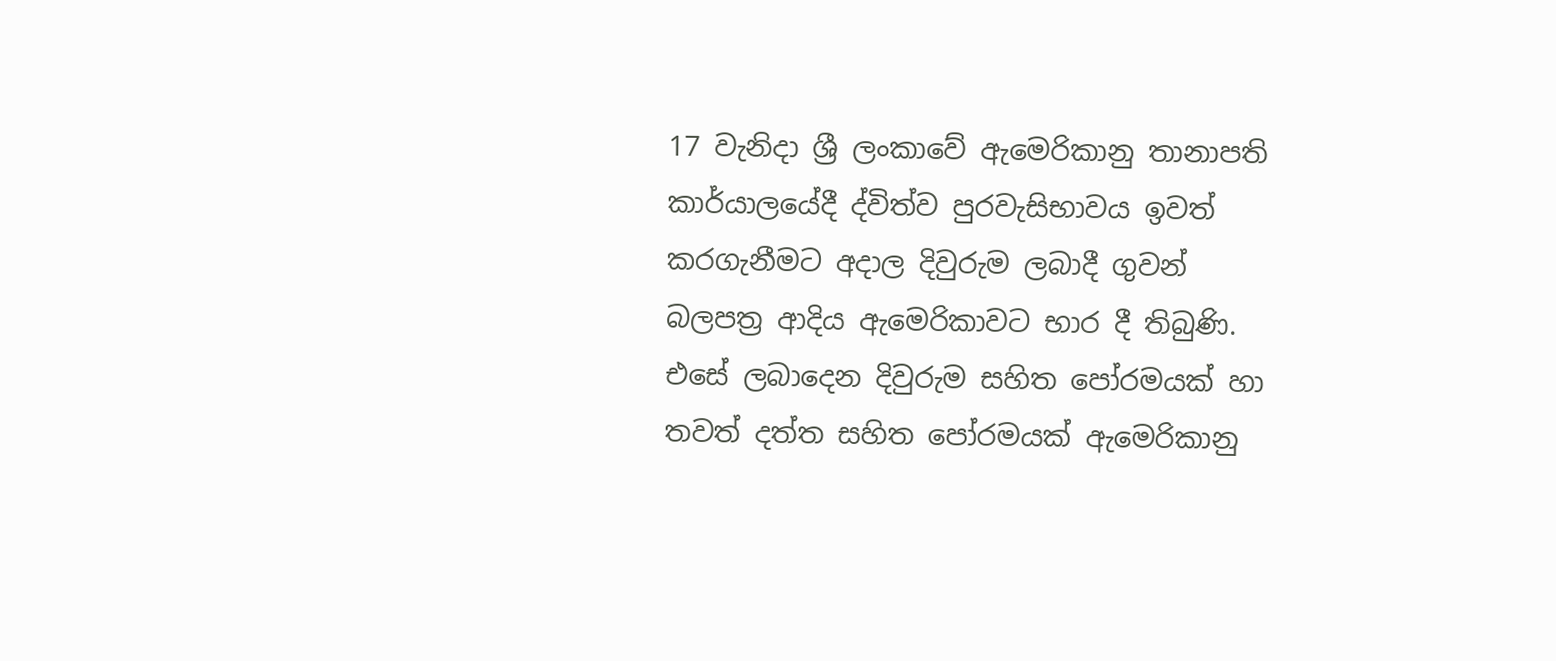17 වැනිදා ශ්‍රී ලංකාවේ ඇමෙරිකානු තානාපති කාර්යාලයේදී ද්විත්ව පුරවැසිභාවය ඉවත් කරගැනීමට අදාල දිවුරුම ලබාදී ගුවන් බලපත්‍ර ආදිය ඇමෙරිකාවට භාර දී තිබුණි. එසේ ලබාදෙන දිවුරුම සහිත පෝරමයක් හා තවත් දත්ත සහිත පෝරමයක් ඇමෙරිකානු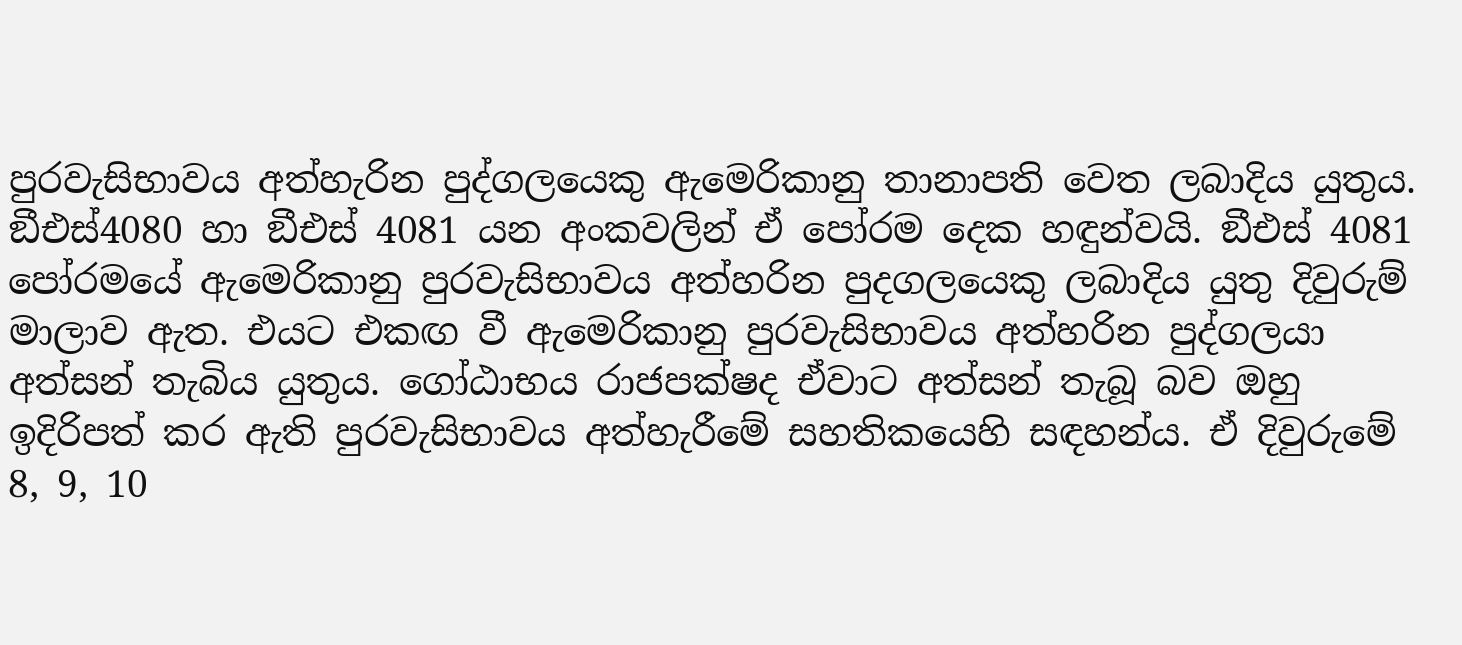පුරවැසිභාවය අත්හැරින පුද්ගලයෙකු ඇමෙරිකානු තානාපති වෙත ලබාදිය යුතුය. ඞීඑස්4080 හා ඞීඑස් 4081 යන අංකවලින් ඒ පෝරම දෙක හඳුන්වයි. ඞීඑස් 4081 පෝරමයේ ඇමෙරිකානු පුරවැසිභාවය අත්හරින පුදගලයෙකු ලබාදිය යුතු දිවුරුම් මාලාව ඇත. එයට එකඟ වී ඇමෙරිකානු පුරවැසිභාවය අත්හරින පුද්ගලයා අත්සන් තැබිය යුතුය. ගෝඨාභය රාජපක්ෂද ඒවාට අත්සන් තැබූ බව ඔහු ඉදිරිපත් කර ඇති පුරවැසිභාවය අත්හැරීමේ සහතිකයෙහි සඳහන්ය. ඒ දිවුරුමේ 8, 9, 10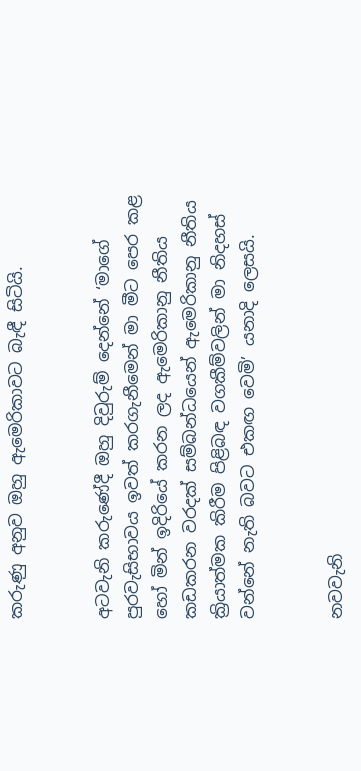කරුණු අනුව ඔහු ඇමෙරිකාවට බැඳී සිටියි.


අටවැනි කරුණේදී ඔහු දිවුරුම් දෙන්නේ ‘මාගේ පුරවැසිභාවය ඉවත් කරගැනීමෙන් මා මීට පෙර කළ හෝ මින් ඉදිරියේ කරන ලද ඇමෙරිකානු නීතිය කඩකරන වරදක් සම්බන්ධයෙන් ඇමෙරිකානු නීතිය ක්‍රියාත්මක කිරීම පිළිබඳ වගකීම්වලින් මා නිදහස් වන්නේ නැති බවට එකඟ වෙමි’ යනාදි ලෙසයි.


නවවැනි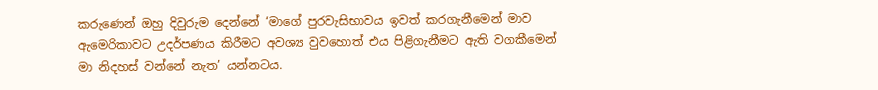කරුණෙන් ඔහු දිවුරුම දෙන්නේ ‘මාගේ පුරවැසිභාවය ඉවත් කරගැනීමෙන් මාව ඇමෙරිකාවට උදර්පණය කිරීමට අවශ්‍ය වුවහොත් එය පිළිගැනීමට ඇති වගකීමෙන් මා නිදහස් වන්නේ නැත’ යන්නටය.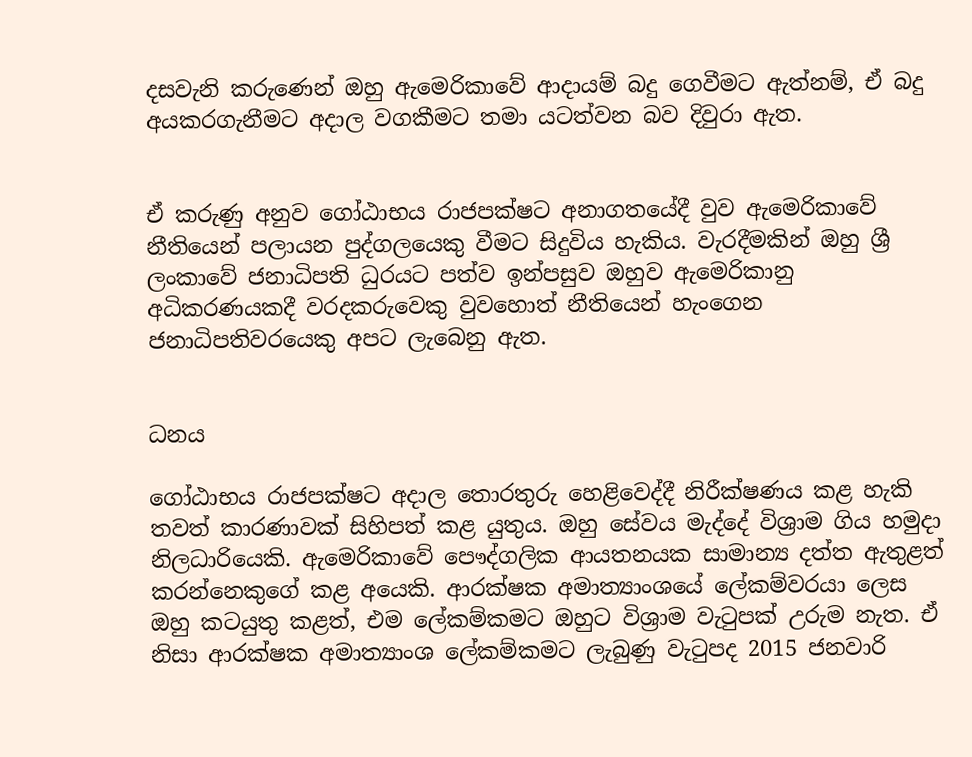දසවැනි කරුණෙන් ඔහු ඇමෙරිකාවේ ආදායම් බදු ගෙවීමට ඇත්නම්, ඒ බදු අයකරගැනීමට අදාල වගකීමට තමා යටත්වන බව දිවුරා ඇත.


ඒ කරුණු අනුව ගෝඨාභය රාජපක්ෂට අනාගතයේදී වුව ඇමෙරිකාවේ නීතියෙන් පලායන පුද්ගලයෙකු වීමට සිදුවිය හැකිය. වැරදීමකින් ඔහු ශ්‍රී ලංකාවේ ජනාධිපති ධුරයට පත්ව ඉන්පසුව ඔහුව ඇමෙරිකානු අධිකරණයකදී වරදකරුවෙකු වුවහොත් නීතියෙන් හැංගෙන ජනාධිපතිවරයෙකු අපට ලැබෙනු ඇත.


ධනය

ගෝඨාභය රාජපක්ෂට අදාල තොරතුරු හෙළිවෙද්දී නිරීක්ෂණය කළ හැකි තවත් කාරණාවක් සිහිපත් කළ යුතුය. ඔහු සේවය මැද්දේ විශ්‍රාම ගිය හමුදා නිලධාරියෙකි. ඇමෙරිකාවේ පෞද්ගලික ආයතනයක සාමාන්‍ය දත්ත ඇතුළත් කරන්නෙකුගේ කළ අයෙකි. ආරක්ෂක අමාත්‍යාංශයේ ලේකම්වරයා ලෙස ඔහු කටයුතු කළත්, එම ලේකම්කමට ඔහුට විශ්‍රාම වැටුපක් උරුම නැත. ඒ නිසා ආරක්ෂක අමාත්‍යාංශ ලේකම්කමට ලැබුණු වැටුපද 2015 ජනවාරි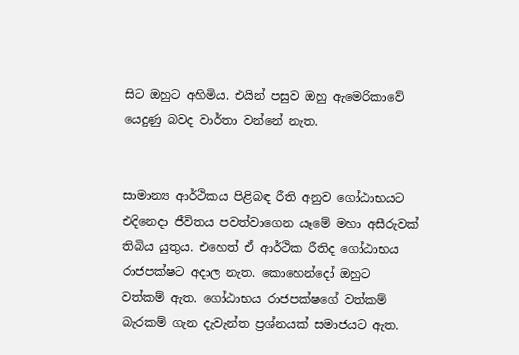සිට ඔහුට අහිමිය. එයින් පසුව ඔහු ඇමෙරිකාවේ යෙදුණු බවද වාර්තා වන්නේ නැත.


සාමාන්‍ය ආර්ථිකය පිළිබඳ රීති අනුව ගෝඨාභයට එදිනෙදා ජීවිතය පවත්වාගෙන යෑමේ මහා අසීරුවක් තිබිය යුතුය. එහෙත් ඒ ආර්ථික රීතිද ගෝඨාභය රාජපක්ෂට අදාල නැත. කොහෙන්දෝ ඔහුට වත්කම් ඇත. ගෝඨාභය රාජපක්ෂගේ වත්කම් බැරකම් ගැන දැවැන්ත ප්‍රශ්නයක් සමාජයට ඇත.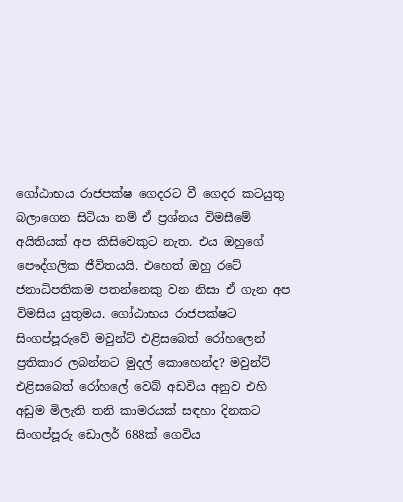ගෝඨාභය රාජපක්ෂ ගෙදරට වී ගෙදර කටයුතු බලාගෙන සිටියා නම් ඒ ප්‍රශ්නය විමසීමේ අයිතියක් අප කිසිවෙකුට නැත. එය ඔහුගේ පෞද්ගලික ජීවිතයයි. එහෙත් ඔහු රටේ ජනාධිපතිකම පතන්නෙකු වන නිසා ඒ ගැන අප විමසිය යුතුමය. ගෝඨාභය රාජපක්ෂට සිංගප්පූරුවේ මවුන්ට් එළිසබෙත් රෝහලෙන් ප්‍රතිකාර ලබන්නට මුදල් කොහෙන්ද? මවුන්ට් එළිසබෙත් රෝහලේ වෙබ් අඩවිය අනුව එහි අඩුම මිලැති තනි කාමරයක් සඳහා දිනකට සිංගප්පූරු ඩොලර් 688ක් ගෙවිය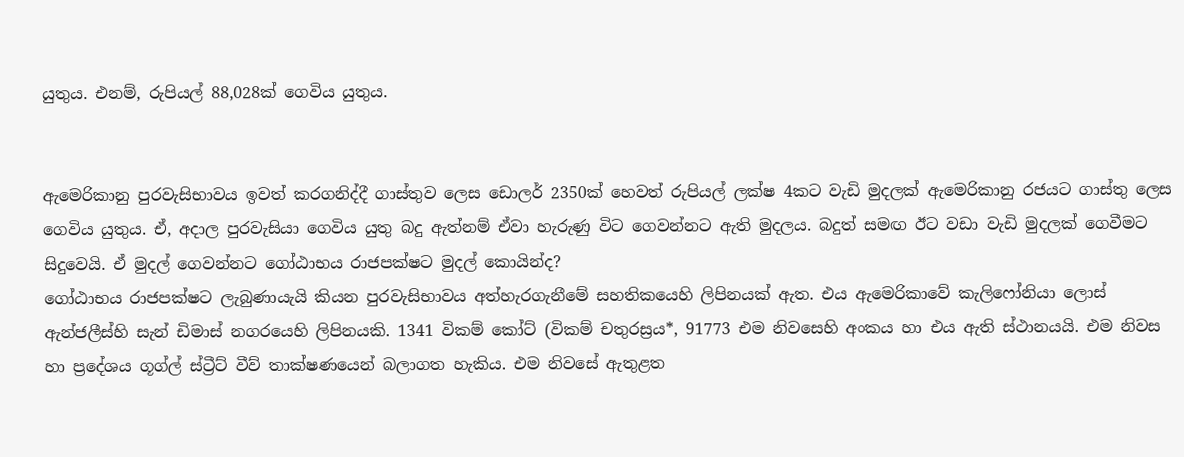යුතුය. එනම්, රුපියල් 88,028ක් ගෙවිය යුතුය.


ඇමෙරිකානු පුරවැසිභාවය ඉවත් කරගනිද්දී ගාස්තුව ලෙස ඩොලර් 2350ක් හෙවත් රුපියල් ලක්ෂ 4කට වැඩි මුදලක් ඇමෙරිකානු රජයට ගාස්තු ලෙස ගෙවිය යුතුය. ඒ, අදාල පුරවැසියා ගෙවිය යුතු බදු ඇත්නම් ඒවා හැරුණු විට ගෙවන්නට ඇති මුදලය. බදුත් සමඟ ඊට වඩා වැඩි මුදලක් ගෙවීමට සිදුවෙයි. ඒ මුදල් ගෙවන්නට ගෝඨාභය රාජපක්ෂට මුදල් කොයින්ද?
ගෝඨාභය රාජපක්ෂට ලැබුණායැයි කියන පුරවැසිභාවය අත්හැරගැනීමේ සහතිකයෙහි ලිපිනයක් ඇත. එය ඇමෙරිකාවේ කැලිෆෝනියා ලොස් ඇන්ජලීස්හි සැන් ඩිමාස් නගරයෙහි ලිපිනයකි. 1341 විකම් කෝට් (විකම් චතුරස්‍රය*, 91773 එම නිවසෙහි අංකය හා එය ඇති ස්ථානයයි. එම නිවස හා ප්‍රදේශය ගූග්ල් ස්ට්‍රීට් වීව් තාක්ෂණයෙන් බලාගත හැකිය. එම නිවසේ ඇතුළත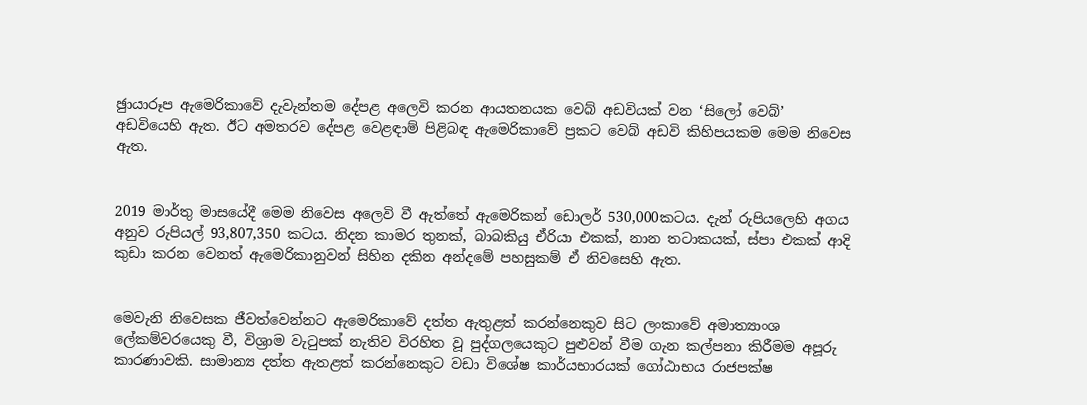ඡුායාරූප ඇමෙරිකාවේ දැවැන්තම දේපළ අලෙවි කරන ආයතනයක වෙබ් අඩවියක් වන ‘සිලෝ වෙබ්’ අඩවියෙහි ඇත. ඊට අමතරව දේපළ වෙළඳාම් පිළිබඳ ඇමෙරිකාවේ ප්‍රකට වෙබ් අඩවි කිහිපයකම මෙම නිවෙස ඇත.


2019 මාර්තු මාසයේදී මෙම නිවෙස අලෙවි වී ඇත්තේ ඇමෙරිකන් ඩොලර් 530,000කටය. දැන් රුපියලෙහි අගය අනුව රුපියල් 93,807,350 කටය. නිදන කාමර තුනක්, බාබකියු ඒරියා එකක්, නාන තටාකයක්, ස්පා එකක් ආදි කුඩා කරන වෙනත් ඇමෙරිකානුවන් සිහින දකින අන්දමේ පහසුකම් ඒ නිවසෙහි ඇත.


මෙවැනි නිවෙසක ජීවත්වෙන්නට ඇමෙරිකාවේ දත්ත ඇතුළත් කරන්නෙකුව සිට ලංකාවේ අමාත්‍යාංශ ලේකම්වරයෙකු වී, විශ්‍රාම වැටුපක් නැතිව විරහිත වූ පුද්ගලයෙකුට පුළුවන් වීම ගැන කල්පනා කිරීමම අපූරු කාරණාවකි. සාමාන්‍ය දත්ත ඇතළත් කරන්නෙකුට වඩා විශේෂ කාර්යභාරයක් ගෝඨාභය රාජපක්ෂ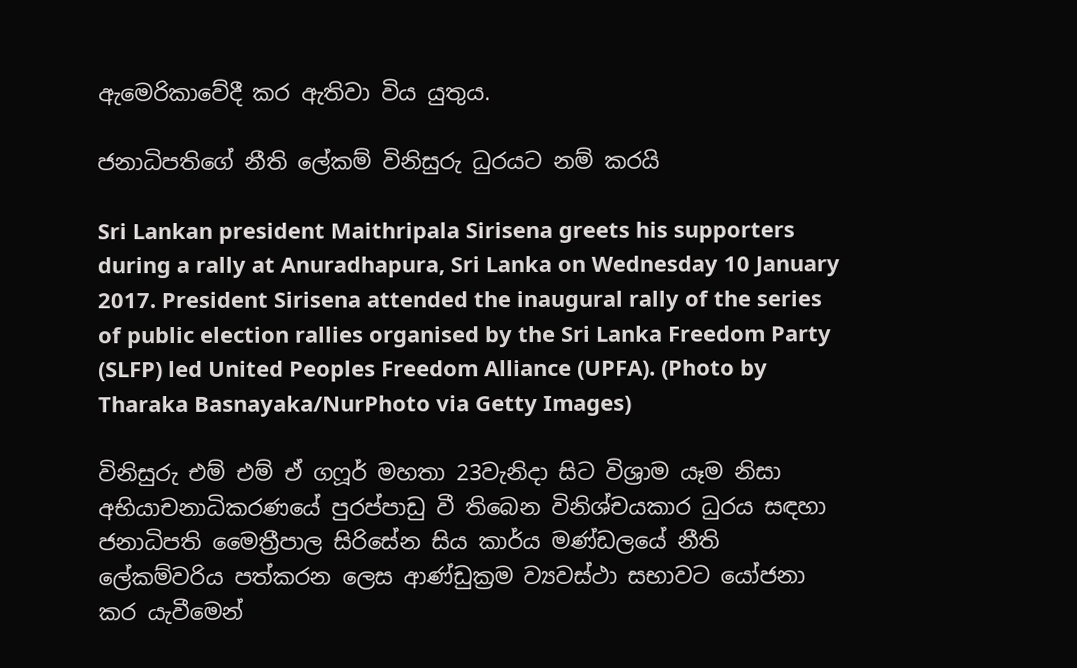ඇමෙරිකාවේදී කර ඇතිවා විය යුතුය.

ජනාධිපතිගේ නීති ලේකම් විනිසුරු ධුරයට නම් කරයි

Sri Lankan president Maithripala Sirisena greets his supporters during a rally at Anuradhapura, Sri Lanka on Wednesday 10 January 2017. President Sirisena attended the inaugural rally of the series of public election rallies organised by the Sri Lanka Freedom Party (SLFP) led United Peoples Freedom Alliance (UPFA). (Photo by Tharaka Basnayaka/NurPhoto via Getty Images)

විනිසුරු එම් එම් ඒ ගෆූර් මහතා 23වැනිදා සිට විශ්‍රාම යෑම නිසා අභියාචනාධිකරණයේ පුරප්පාඩු වී තිබෙන විනිශ්චයකාර ධුරය සඳහා ජනාධිපති මෛත්‍රීපාල සිරිසේන සිය කාර්ය මණ්ඩලයේ නීති ලේකම්වරිය පත්කරන ලෙස ආණ්ඩුක්‍රම ව්‍යවස්ථා සභාවට යෝජනා කර යැවීමෙන්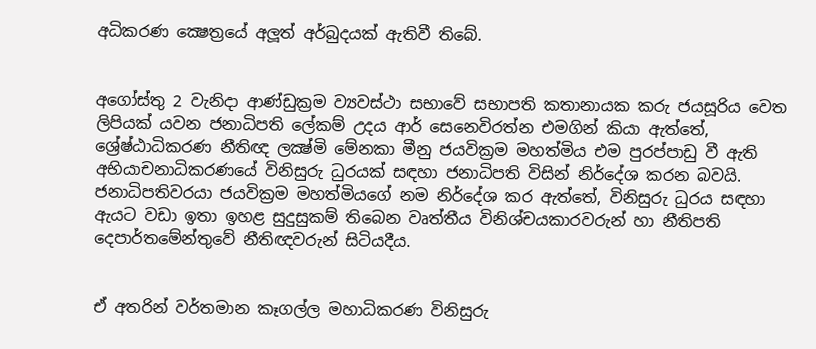අධිකරණ ක්‍ෂෙත්‍රයේ අලූත් අර්බුදයක් ඇතිවී තිබේ.


අගෝස්තු 2 වැනිදා ආණ්ඩුක්‍රම ව්‍යවස්ථා සභාවේ සභාපති කතානායක කරු ජයසූරිය වෙත ලිපියක් යවන ජනාධිපති ලේකම් උදය ආර් සෙනෙවිරත්න එමගින් කියා ඇත්තේ, ශ්‍රේෂ්ඨාධිකරණ නීතිඥ ලක්‍ෂ්මි මේනකා මීනු ජයවික්‍රම මහත්මිය එම පුරප්පාඩු වී ඇති අභියාචනාධිකරණයේ විනිසුරු ධුරයක් සඳහා ජනාධිපති විසින් නිර්දේශ කරන බවයි.
ජනාධිපතිවරයා ජයවික්‍රම මහත්මියගේ නම නිර්දේශ කර ඇත්තේ, විනිසුරු ධුරය සඳහා ඇයට වඩා ඉතා ඉහළ සුදුසුකම් තිබෙන වෘත්තීය විනිශ්චයකාරවරුන් හා නීතිපති දෙපාර්තමේන්තුවේ නීතිඥවරුන් සිටියදීය.


ඒ අතරින් වර්තමාන කෑගල්ල මහාධිකරණ විනිසුරු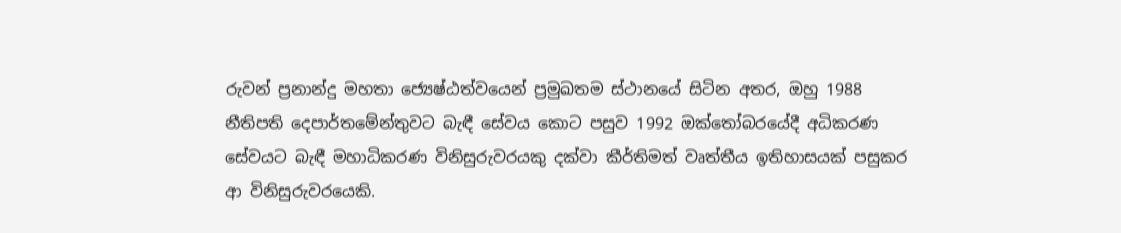රුවන් ප්‍රනාන්දු මහතා ජ්‍යෙෂ්ඨත්වයෙන් ප්‍රමුඛතම ස්ථානයේ සිටින අතර, ඔහු 1988 නීතිපති දෙපාර්තමේන්තුවට බැඳී සේවය කොට පසුව 1992 ඔක්තෝබරයේදී අධිකරණ සේවයට බැඳී මහාධිකරණ විනිසුරුවරයකු දක්වා කීර්තිමත් වෘත්තීය ඉතිහාසයක් පසුකර ආ විනිසුරුවරයෙකි.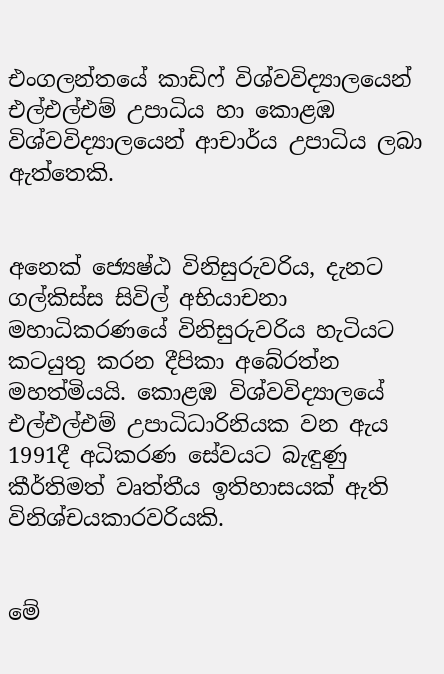එංගලන්තයේ කාඩිෆ් විශ්වවිද්‍යාලයෙන් එල්එල්එම් උපාධිය හා කොළඹ විශ්වවිද්‍යාලයෙන් ආචාර්ය උපාධිය ලබා ඇත්තෙකි.


අනෙක් ජ්‍යෙෂ්ඨ විනිසුරුවරිය, දැනට ගල්කිස්ස සිවිල් අභියාචනා මහාධිකරණයේ විනිසුරුවරිය හැටියට කටයුතු කරන දීපිකා අබේරත්න මහත්මියයි. කොළඹ විශ්වවිද්‍යාලයේ එල්එල්එම් උපාධිධාරිනියක වන ඇය 1991දී අධිකරණ සේවයට බැඳුණු කීර්තිමත් වෘත්තීය ඉතිහාසයක් ඇති විනිශ්චයකාරවරියකි.


මේ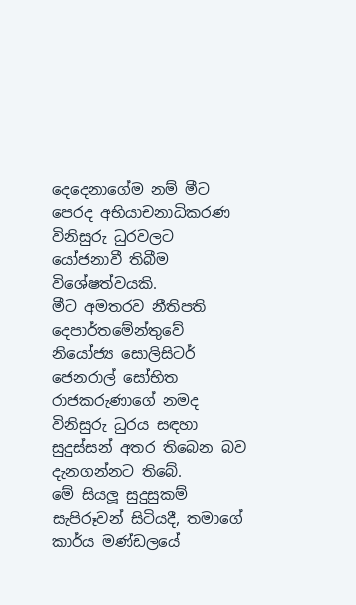දෙදෙනාගේම නම් මීට පෙරද අභියාචනාධිකරණ විනිසුරු ධුරවලට යෝජනාවී තිබීම විශේෂත්වයකි.
මීට අමතරව නීතිපති දෙපාර්තමේන්තුවේ නියෝජ්‍ය සොලිසිටර් ජෙනරාල් සෝභිත රාජකරුණාගේ නමද විනිසුරු ධුරය සඳහා සුදුස්සන් අතර තිබෙන බව දැනගන්නට තිබේ.
මේ සියලූ සුදුසුකම් සැපිරූවන් සිටියදී, තමාගේ කාර්ය මණ්ඩලයේ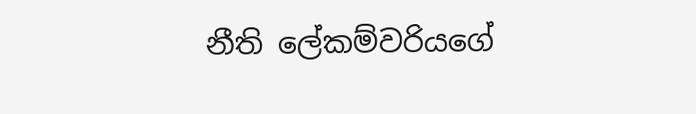නීති ලේකම්වරියගේ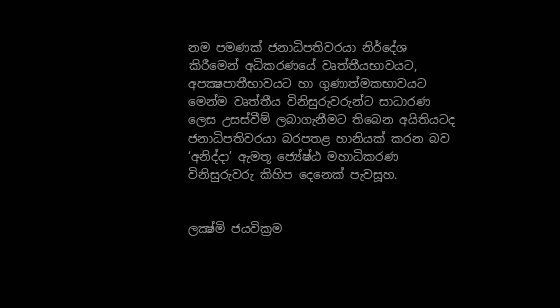නම පමණක් ජනාධිපතිවරයා නිර්දේශ කිරීමෙන් අධිකරණයේ වෘත්තීයභාවයට, අපක්‍ෂපාතීභාවයට හා ගුණාත්මකභාවයට මෙන්ම වෘත්තීය විනිසුරුවරුන්ට සාධාරණ ලෙස උසස්වීම් ලබාගැනීමට තිබෙන අයිතියටද ජනාධිපතිවරයා බරපතළ හානියක් කරන බව ‘අනිද්දා’ ඇමතූ ජ්‍යේෂ්ඨ මහාධිකරණ විනිසුරුවරු කිහිප දෙනෙක් පැවසූහ.


ලක්‍ෂ්මි ජයවික්‍රම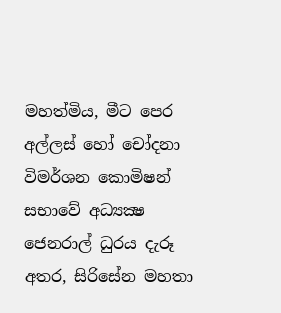මහත්මිය, මීට පෙර අල්ලස් හෝ චෝදනා විමර්ශන කොමිෂන් සභාවේ අධ්‍යක්‍ෂ ජෙනරාල් ධුරය දැරූ අතර, සිරිසේන මහතා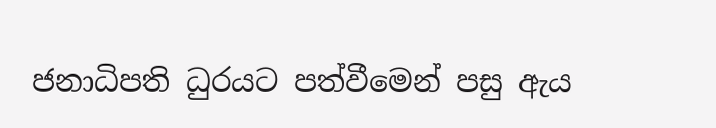ජනාධිපති ධුරයට පත්වීමෙන් පසු ඇය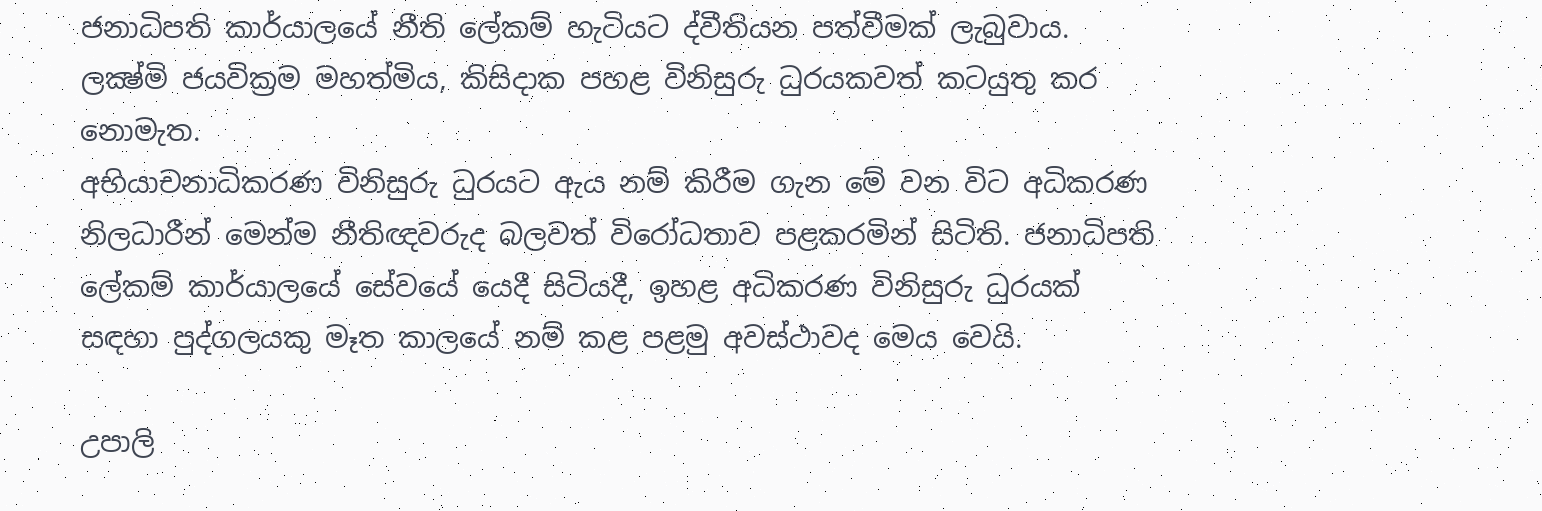ජනාධිපති කාර්යාලයේ නීති ලේකම් හැටියට ද්වීතියන පත්වීමක් ලැබුවාය.
ලක්‍ෂ්මි ජයවික්‍රම මහත්මිය, කිසිදාක පහළ විනිසුරු ධුරයකවත් කටයුතු කර නොමැත.
අභියාචනාධිකරණ විනිසුරු ධුරයට ඇය නම් කිරීම ගැන මේ වන විට අධිකරණ නිලධාරීන් මෙන්ම නීතිඥවරුද බලවත් විරෝධතාව පළකරමින් සිටිති. ජනාධිපති ලේකම් කාර්යාලයේ සේවයේ යෙදී සිටියදී, ඉහළ අධිකරණ විනිසුරු ධුරයක් සඳහා පුද්ගලයකු මෑත කාලයේ නම් කළ පළමු අවස්ථාවද මෙය වෙයි.

උපාලි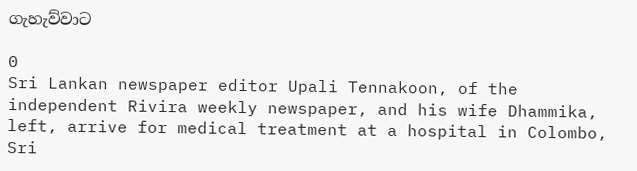ගැහැව්වාට

0
Sri Lankan newspaper editor Upali Tennakoon, of the independent Rivira weekly newspaper, and his wife Dhammika, left, arrive for medical treatment at a hospital in Colombo, Sri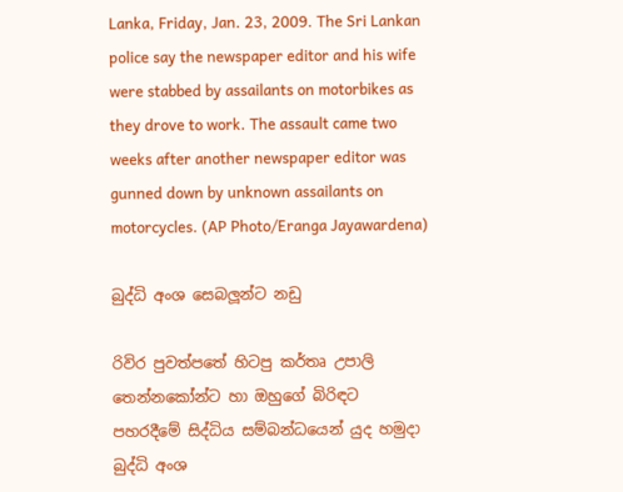Lanka, Friday, Jan. 23, 2009. The Sri Lankan police say the newspaper editor and his wife were stabbed by assailants on motorbikes as they drove to work. The assault came two weeks after another newspaper editor was gunned down by unknown assailants on motorcycles. (AP Photo/Eranga Jayawardena)

බුද්ධි අංශ සෙබලූන්ට නඩු

රිවිර පුවත්පතේ හිටපු කර්තෘ උපාලි තෙන්නකෝන්ට හා ඔහුගේ බිරිඳට පහරදීමේ සිද්ධිය සම්බන්ධයෙන් යුද හමුදා බුද්ධි අංශ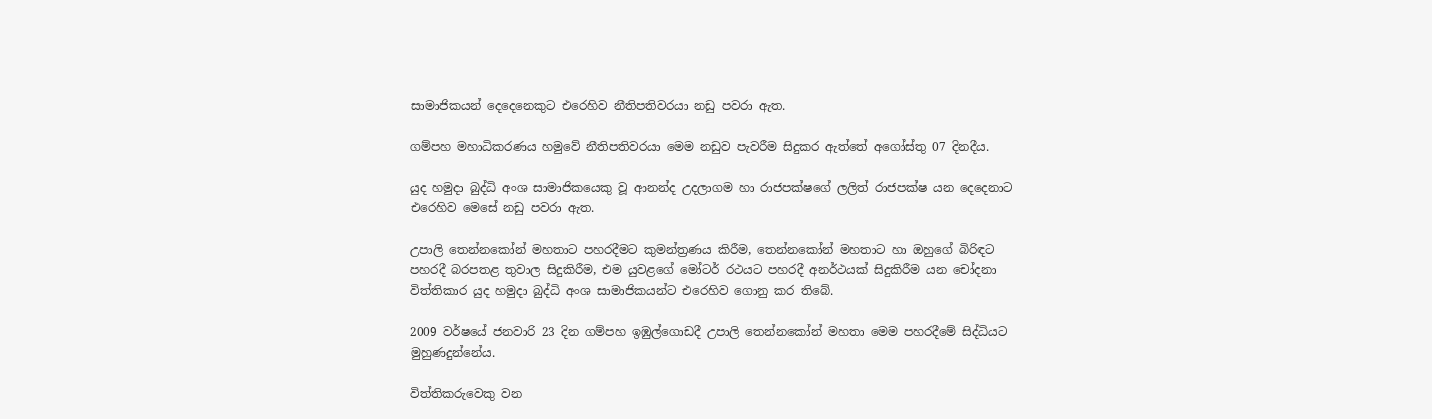සාමාජිකයන් දෙදෙනෙකුට එරෙහිව නීතිපතිවරයා නඩු පවරා ඇත.

ගම්පහ මහාධිකරණය හමුවේ නීතිපතිවරයා මෙම නඩුව පැවරීම සිදුකර ඇත්තේ අගෝස්තු 07 දිනදීය.

යුද හමුදා බුද්ධි අංශ සාමාජිකයෙකු වූ ආනන්ද උදලාගම හා රාජපක්ෂගේ ලලිත් රාජපක්ෂ යන දෙදෙනාට එරෙහිව මෙසේ නඩු පවරා ඇත.

උපාලි තෙන්නකෝන් මහතාට පහරදීමට කුමන්ත්‍රණය කිරීම, තෙන්නකෝන් මහතාට හා ඔහුගේ බිරිඳට පහරදී බරපතළ තුවාල සිදුකිරීම, එම යුවළගේ මෝටර් රථයට පහරදී අනර්ථයක් සිදුකිරීම යන චෝදනා විත්තිකාර යුද හමුදා බුද්ධි අංශ සාමාජිකයන්ට එරෙහිව ගොනු කර තිබේ.

2009 වර්ෂයේ ජනවාරි 23 දින ගම්පහ ඉඹුල්ගොඩදී උපාලි තෙන්නකෝන් මහතා මෙම පහරදීමේ සිද්ධියට මුහුණදුන්නේය.

විත්තිකරුවෙකු වන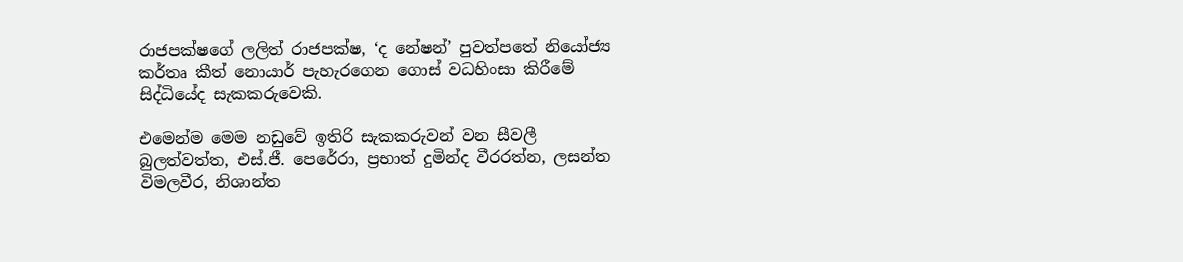රාජපක්ෂගේ ලලිත් රාජපක්ෂ, ‘ද නේෂන්’ පුවත්පතේ නියෝජ්‍ය කර්තෘ කීත් නොයාර් පැහැරගෙන ගොස් වධහිංසා කිරීමේ සිද්ධියේද සැකකරුවෙකි.

එමෙන්ම මෙම නඩුවේ ඉතිරි සැකකරුවන් වන සීවලී බුලත්වත්ත, එස්.ජී. පෙරේරා, ප්‍රභාත් දුමින්ද වීරරත්න, ලසන්ත විමලවීර, නිශාන්ත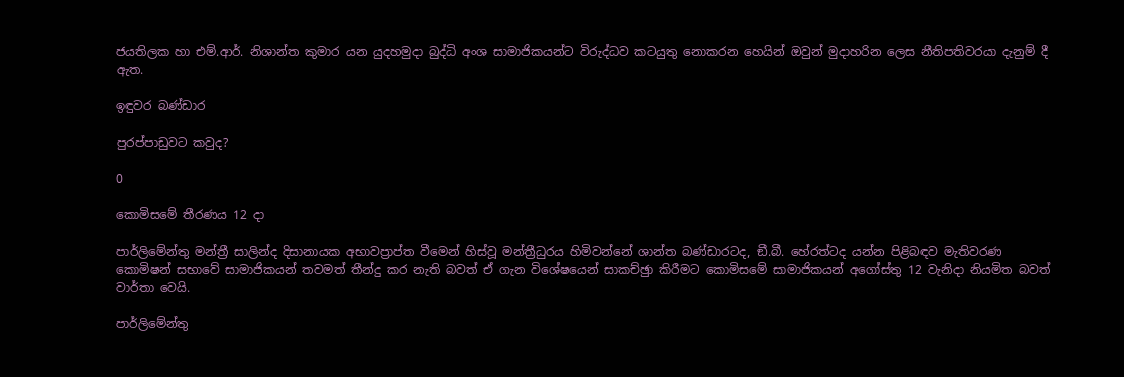ජයතිලක හා එම්.ආර්. නිශාන්ත කුමාර යන යුදහමුදා බුද්ධි අංශ සාමාජිකයන්ට විරුද්ධව කටයුතු නොකරන හෙයින් ඔවුන් මුදාහරින ලෙස නීතිපතිවරයා දැනුම් දී ඇත.

ඉඳුවර බණ්ඩාර

පුරප්පාඩුවට කවුද?

0

කොමිසමේ තීරණය 12 දා

පාර්ලිමේන්තු මන්ත්‍රී සාලින්ද දිසානායක අභාවප්‍රාප්ත වීමෙන් හිස්වූ මන්ත්‍රීධුරය හිමිවන්නේ ශාන්ත බණ්ඩාරටද, ඞී.බී. හේරත්ටද යන්න පිළිබඳව මැතිවරණ කොමිෂන් සභාවේ සාමාජිකයන් තවමත් තීන්දු කර නැති බවත් ඒ ගැන විශේෂයෙන් සාකච්ඡුා කිරීමට කොමිසමේ සාමාජිකයන් අගෝස්තු 12 වැනිදා නියමිත බවත් වාර්තා වෙයි.

පාර්ලිමේන්තු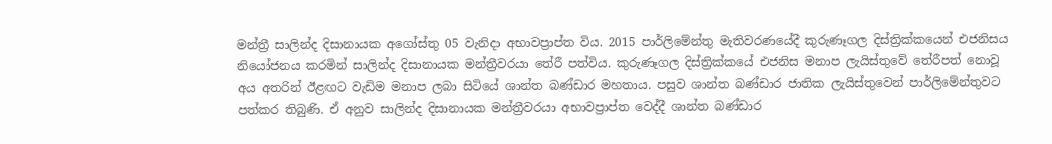මන්ත්‍රී සාලින්ද දිසානායක අගෝස්තු 05 වැනිදා අභාවප්‍රාප්ත විය. 2015 පාර්ලිමේන්තු මැතිවරණයේදී කුරුණෑගල දිස්ත්‍රික්කයෙන් එජනිසය නියෝජනය කරමින් සාලින්ද දිසානායක මන්ත්‍රීවරයා තේරී පත්විය. කුරුණෑගල දිස්ත්‍රික්කයේ එජනිස මනාප ලැයිස්තුවේ තේරීපත් නොවූ අය අතරින් ඊළඟට වැඩිම මනාප ලබා සිටියේ ශාන්ත බණ්ඩාර මහතාය. පසුව ශාන්ත බණ්ඩාර ජාතික ලැයිස්තුවෙන් පාර්ලිමේන්තුවට පත්කර තිබුණි. ඒ අනුව සාලින්ද දිසානායක මන්ත්‍රීවරයා අභාවප්‍රාප්ත වෙද්දී ශාන්ත බණ්ඩාර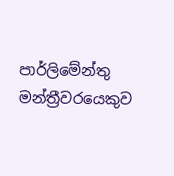පාර්ලිමේන්තු මන්ත්‍රීවරයෙකුව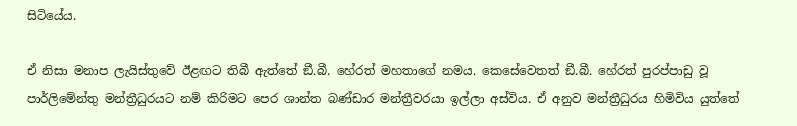සිටියේය.

ඒ නිසා මනාප ලැයිස්තුවේ ඊළඟට තිබී ඇත්තේ ඞී.බී. හේරත් මහතාගේ නමය. කෙසේවෙතත් ඞී.බී. හේරත් පුරප්පාඩු වූ පාර්ලිමේන්තු මන්ත්‍රීධුරයට නම් කිරිමට පෙර ශාන්ත බණ්ඩාර මන්ත්‍රීවරයා ඉල්ලා අස්විය. ඒ අනුව මන්ත්‍රීධුරය හිමිවිය යුත්තේ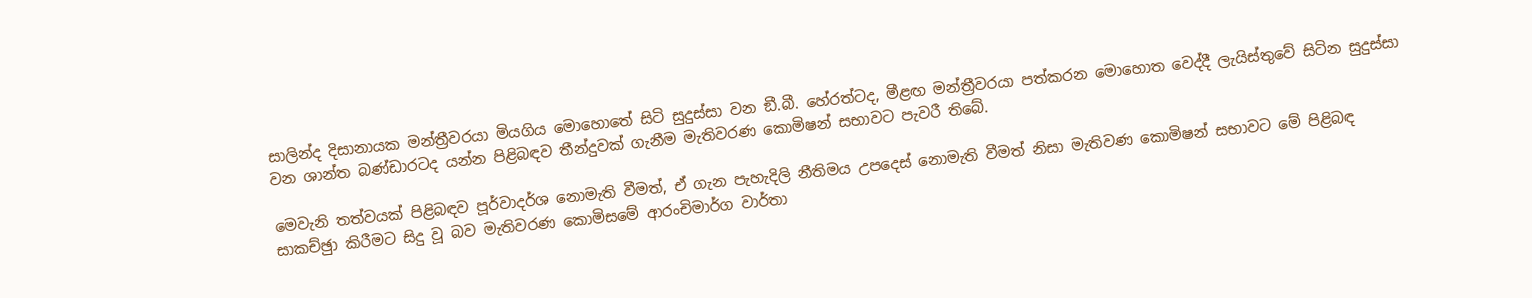සාලින්ද දිසානායක මන්ත්‍රීවරයා මියගිය මොහොතේ සිටි සුදුස්සා වන ඞී.බී. හේරත්ටද, මීළඟ මන්ත්‍රීවරයා පත්කරන මොහොත වෙද්දී ලැයිස්තුවේ සිටින සුදුස්සා වන ශාන්ත බණ්ඩාරටද යන්න පිළිබඳව තීන්දුවක් ගැනීම මැතිවරණ කොමිෂන් සභාවට පැවරී තිබේ.

මෙවැනි තත්වයක් පිළිබඳව පූර්වාදර්ශ නොමැති වීමත්, ඒ ගැන පැහැදිලි නීතිමය උපදෙස් නොමැති වීමත් නිසා මැතිවණ කොමිෂන් සභාවට මේ පිළිබඳ සාකච්ඡුා කිරීමට සිදු වූ බව මැතිවරණ කොමිසමේ ආරංචිමාර්ග වාර්තා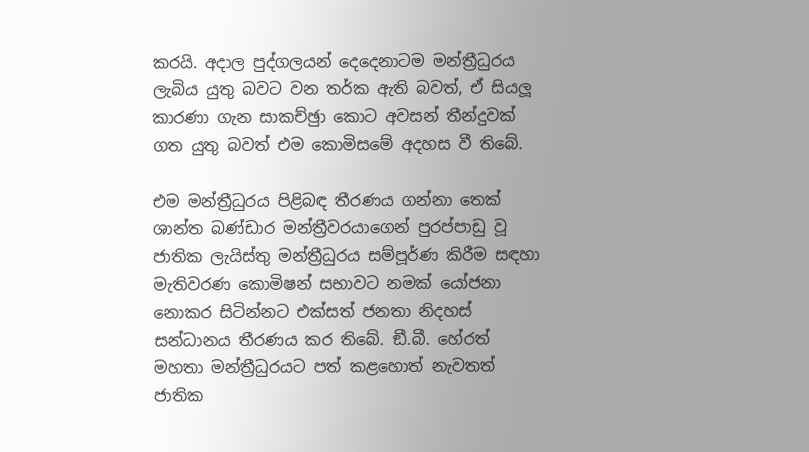කරයි. අදාල පුද්ගලයන් දෙදෙනාටම මන්ත්‍රීධුරය ලැබිය යුතු බවට වන තර්ක ඇති බවත්, ඒ සියලූ කාරණා ගැන සාකච්ඡුා කොට අවසන් තීන්දුවක් ගත යුතු බවත් එම කොමිසමේ අදහස වී තිබේ.

එම මන්ත්‍රීධුරය පිළිබඳ තීරණය ගන්නා තෙක් ශාන්ත බණ්ඩාර මන්ත්‍රීවරයාගෙන් පුරප්පාඩු වූ ජාතික ලැයිස්තු මන්ත්‍රීධුරය සම්පූර්ණ කිරීම සඳහා මැතිවරණ කොමිෂන් සභාවට නමක් යෝජනා නොකර සිටින්නට එක්සත් ජනතා නිදහස් සන්ධානය තීරණය කර තිබේ. ඞී.බී. හේරත් මහතා මන්ත්‍රීධුරයට පත් කළහොත් නැවතත් ජාතික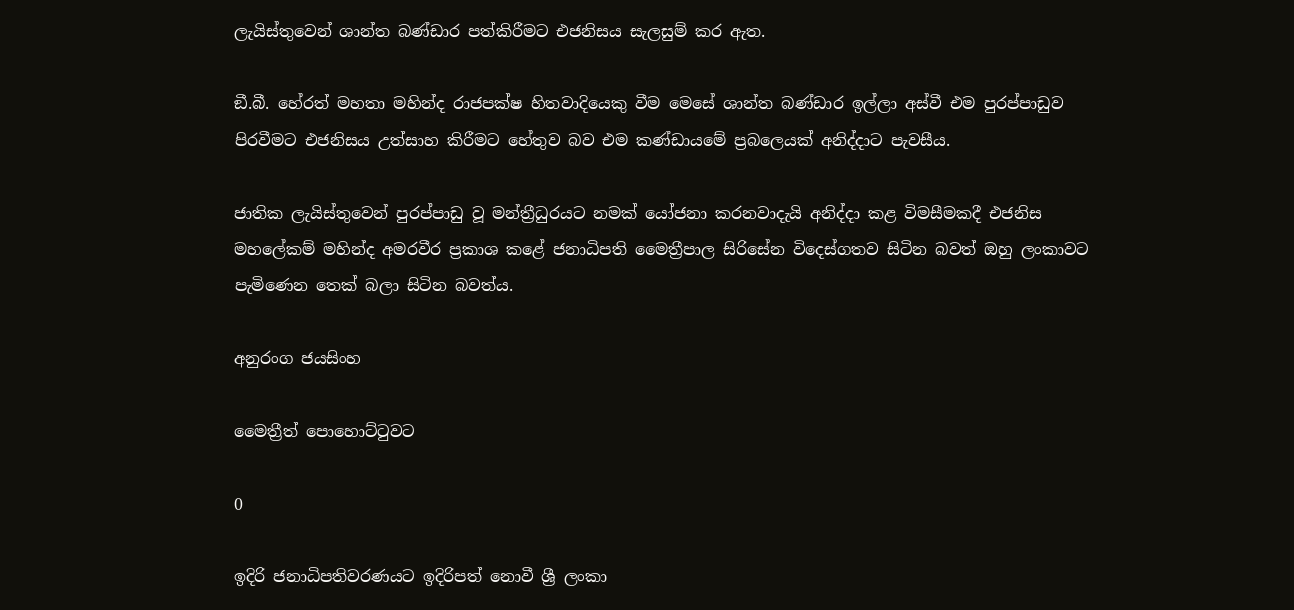ලැයිස්තුවෙන් ශාන්ත බණ්ඩාර පත්කිරීමට එජනිසය සැලසුම් කර ඇත.

ඞී.බී. හේරත් මහතා මහින්ද රාජපක්ෂ හිතවාදියෙකු වීම මෙසේ ශාන්ත බණ්ඩාර ඉල්ලා අස්වී එම පුරප්පාඩුව පිරවීමට එජනිසය උත්සාහ කිරීමට හේතුව බව එම කණ්ඩායමේ ප්‍රබලෙයක් අනිද්දාට පැවසීය.

ජාතික ලැයිස්තුවෙන් පුරප්පාඩු වූ මන්ත්‍රීධුරයට නමක් යෝජනා කරනවාදැයි අනිද්දා කළ විමසීමකදී එජනිස මහලේකම් මහින්ද අමරවීර ප්‍රකාශ කළේ ජනාධිපති මෛත්‍රීපාල සිරිසේන විදෙස්ගතව සිටින බවත් ඔහු ලංකාවට පැමිණෙන තෙක් බලා සිටින බවත්ය.

අනුරංග ජයසිංහ

මෛත්‍රීත් පොහොට්ටුවට

0

ඉදිරි ජනාධිපතිවරණයට ඉදිරිපත් නොවී ශ්‍රී ලංකා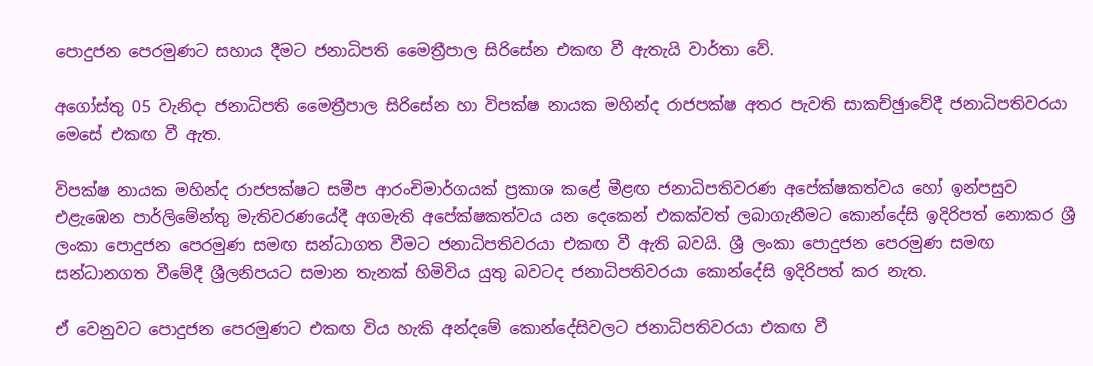පොදුජන පෙරමුණට සහාය දීමට ජනාධිපති මෛත්‍රීපාල සිරිසේන එකඟ වී ඇතැයි වාර්තා වේ.

අගෝස්තු 05 වැනිදා ජනාධිපති මෛත්‍රීපාල සිරිසේන හා විපක්ෂ නායක මහින්ද රාජපක්ෂ අතර පැවති සාකච්ඡුාවේදී ජනාධිපතිවරයා මෙසේ එකඟ වී ඇත.

විපක්ෂ නායක මහින්ද රාජපක්ෂට සමීප ආරංචිමාර්ගයක් ප්‍රකාශ කළේ මීළඟ ජනාධිපතිවරණ අපේක්ෂකත්වය හෝ ඉන්පසුව එළැඹෙන පාර්ලිමේන්තු මැතිවරණයේදී අගමැති අපේක්ෂකත්වය යන දෙකෙන් එකක්වත් ලබාගැනීමට කොන්දේසි ඉදිරිපත් නොකර ශ්‍රී ලංකා පොදුජන පෙරමුණ සමඟ සන්ධාගත වීමට ජනාධිපතිවරයා එකඟ වී ඇති බවයි. ශ්‍රී ලංකා පොදුජන පෙරමුණ සමඟ සන්ධානගත වීමේදී ශ්‍රීලනිපයට සමාන තැනක් හිමිවිය යුතු බවටද ජනාධිපතිවරයා කොන්දේසි ඉදිරිපත් කර නැත.

ඒ වෙනුවට පොදුජන පෙරමුණට එකඟ විය හැකි අන්දමේ කොන්දේසිවලට ජනාධිපතිවරයා එකඟ වී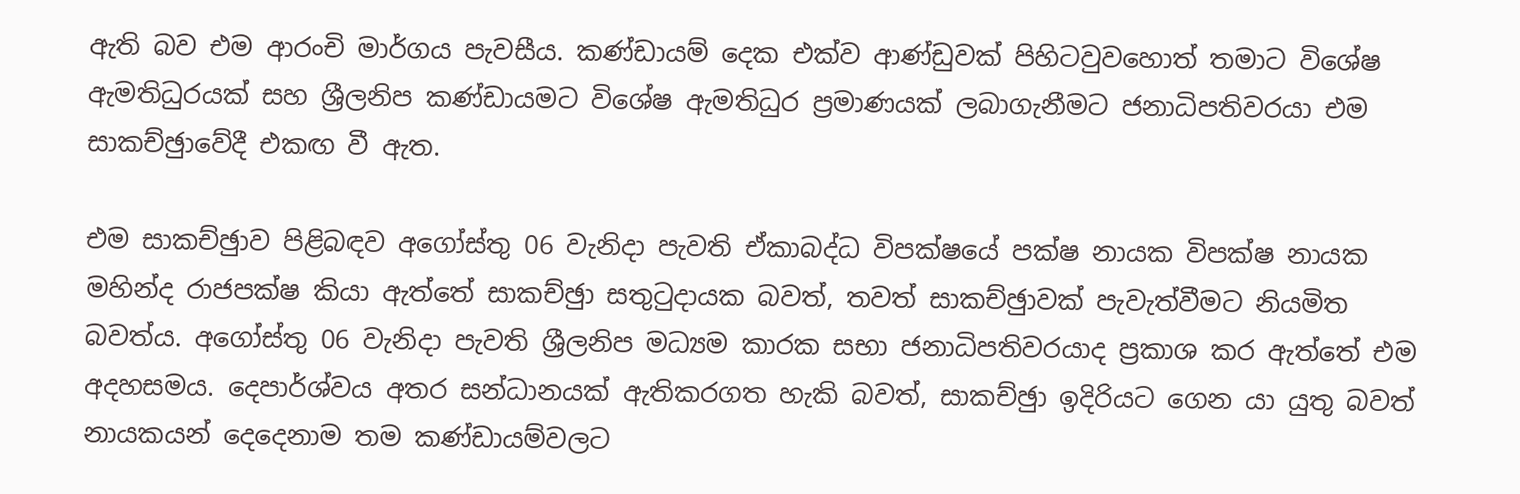ඇති බව එම ආරංචි මාර්ගය පැවසීය. කණ්ඩායම් දෙක එක්ව ආණ්ඩුවක් පිහිටවුවහොත් තමාට විශේෂ ඇමතිධුරයක් සහ ශ්‍රීලනිප කණ්ඩායමට විශේෂ ඇමතිධුර ප්‍රමාණයක් ලබාගැනීමට ජනාධිපතිවරයා එම සාකච්ඡුාවේදී එකඟ වී ඇත.

එම සාකච්ඡුාව පිළිබඳව අගෝස්තු 06 වැනිදා පැවති ඒකාබද්ධ විපක්ෂයේ පක්ෂ නායක විපක්ෂ නායක මහින්ද රාජපක්ෂ කියා ඇත්තේ සාකච්ඡුා සතුටුදායක බවත්, තවත් සාකච්ඡුාවක් පැවැත්වීමට නියමිත බවත්ය. අගෝස්තු 06 වැනිදා පැවති ශ්‍රීලනිප මධ්‍යම කාරක සභා ජනාධිපතිවරයාද ප්‍රකාශ කර ඇත්තේ එම අදහසමය. දෙපාර්ශ්වය අතර සන්ධානයක් ඇතිකරගත හැකි බවත්, සාකච්ඡුා ඉදිරියට ගෙන යා යුතු බවත් නායකයන් දෙදෙනාම තම කණ්ඩායම්වලට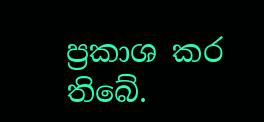ප්‍රකාශ කර තිබේ.